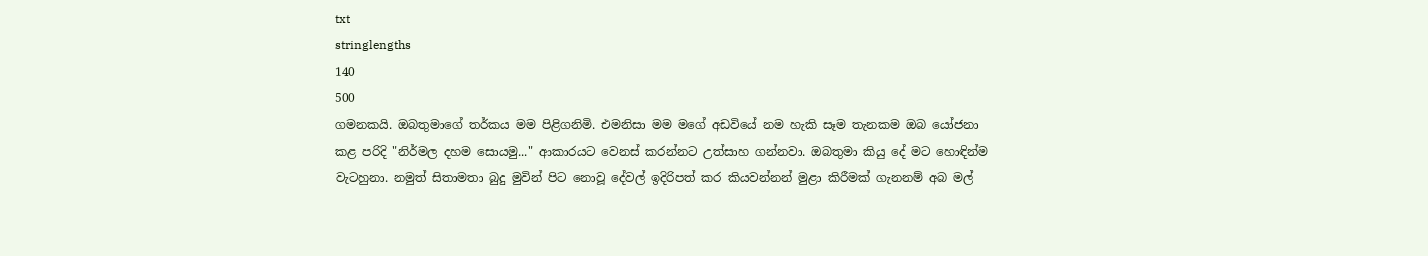txt
stringlengths
140
500
ගමනකයි. ඔබතුමාගේ තර්කය මම පිළිගනිමි. එමනිසා මම මගේ අඩවියේ නම හැකි සෑම තැනකම ඔබ යෝජනා කළ පරිදි "නිර්මල දහම සොයමු..." ආකාරයට වෙනස් කරන්නට උත්සාහ ගන්නවා. ඔබතුමා කියු දේ මට හොඳින්ම වැටහුනා. නමුත් සිතාමතා බුදු මුවින් පිට නොවූ දේවල් ඉදිරිපත් කර කියවන්නන් මුළා කිරීමක් ගැනනම් අබ මල්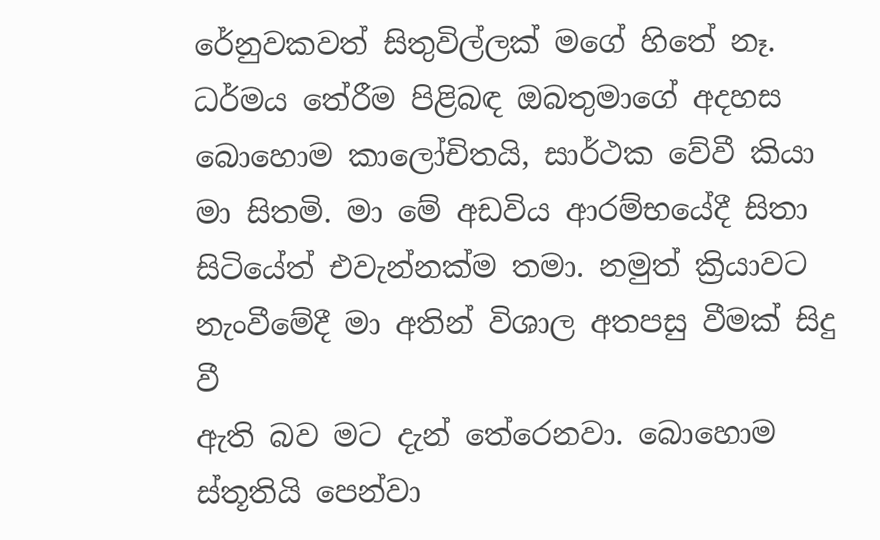රේනුවකවත් සිතුවිල්ලක් මගේ හිතේ නෑ. ධර්මය තේරීම පිළිබඳ ඔබතුමාගේ අදහස බොහොම කාලෝචිතයි, සාර්ථක වේවී කියා මා සිතමි. මා මේ අඩවිය ආරම්භයේදී සිතා සිටියේත් එවැන්නක්ම තමා. නමුත් ක්‍රියාවට නැංවීමේදී මා අතින් විශාල අතපසු වීමක් සිදු වී
ඇති බව මට දැන් තේරෙනවා. බොහොම ස්තූතියි පෙන්වා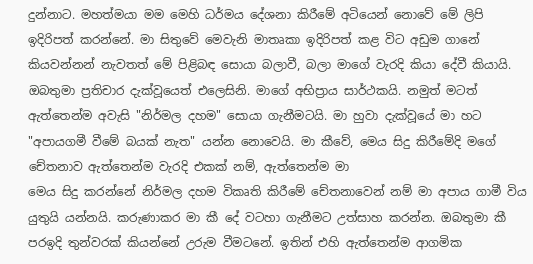දුන්නාට. මහත්මයා මම මෙහි ධර්මය දේශනා කිරීමේ අටියෙන් නොවේ මේ ලිපි ඉදිරිපත් කරන්නේ. මා සිතුවේ මෙවැනි මාතෘකා ඉදිරිපත් කළ විට අඩුම ගානේ කියවන්නන් නැවතත් මේ පිළිබඳ සොයා බලාවී, බලා මාගේ වැරදි කියා දේවී කියායි. ඔබතුමා ප්‍රතිචාර දැක්වූයෙත් එලෙසිනි. මාගේ අභිප්‍රාය සාර්ථකයි. නමුත් මටත් ඇත්තෙන්ම අවැසි "නිර්මල දහම" සොයා ගැනීමටයි. මා හුවා දැක්වූයේ මා හට "අපායගමී වීමේ බයක් නැත" යන්න නොවෙයි. මා කීවේ, මෙය සිදු කිරීමේදි මගේ චේතනාව ඇත්තෙන්ම වැරදි එකක් නම්, ඇත්තෙන්ම මා
මෙය සිදු කරන්නේ නිර්මල දහම විකෘති කිරීමේ චේතනාවෙන් නම් මා අපාය ගාමී විය යුතුයි යන්නයි. කරුණාකර මා කී දේ වටහා ගැනීමට උත්සාහ කරන්න. ඔබතුමා කී පරඉදි තුන්වරක් කියන්නේ උරුම වීමටනේ. ඉතින් එහි ඇත්තෙන්ම ආගමික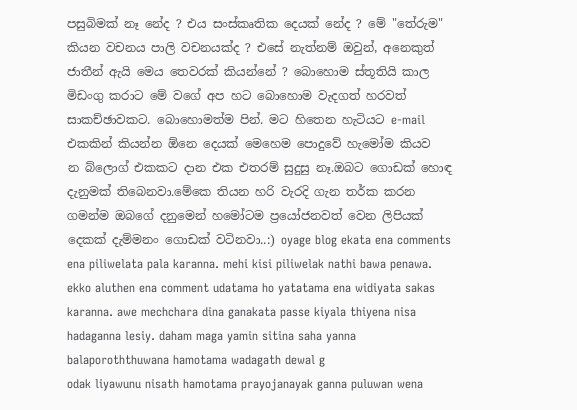පසුබිමක් නෑ නේද ? එය සංස්කෘතික දෙයක් නේද ? මේ "තේරුම" කියන වචනය පාලි වචනයක්ද ? එසේ නැත්නම් ඔවුන්, අනෙකුත් ජාතීන් ඇයි මෙය තෙවරක් කියන්නේ ? බොහොම ස්තූතියි කාල මිඩංගු කරාට මේ වගේ අප හට බොහොම වැදගත් හරවත් සාකච්ඡාවකට. බොහොමත්ම පින්. මට හිතෙන හැටියට e-mail එකකින් කියන්න ඕනෙ දෙයක් මෙහෙම පොදුවේ හැමෝම කියව
න බ්ලොග් එකකට දාන එක එතරම් සුදුසු නෑ.ඔබට ගොඩක් හොඳ දැනුමක් තිබෙනවා.මේකෙ තියන හරි වැරදි ගැන තර්ක කරන ගමන්ම ඔබගේ දනුමෙන් හමෝටම ප්‍රයෝජනවත් වෙන ලිපියක් දෙකක් දැම්මනං ගොඩක් වටිනවා..:) oyage blog ekata ena comments ena piliwelata pala karanna. mehi kisi piliwelak nathi bawa penawa. ekko aluthen ena comment udatama ho yatatama ena widiyata sakas karanna. awe mechchara dina ganakata passe kiyala thiyena nisa hadaganna lesiy. daham maga yamin sitina saha yanna balaporoththuwana hamotama wadagath dewal g
odak liyawunu nisath hamotama prayojanayak ganna puluwan wena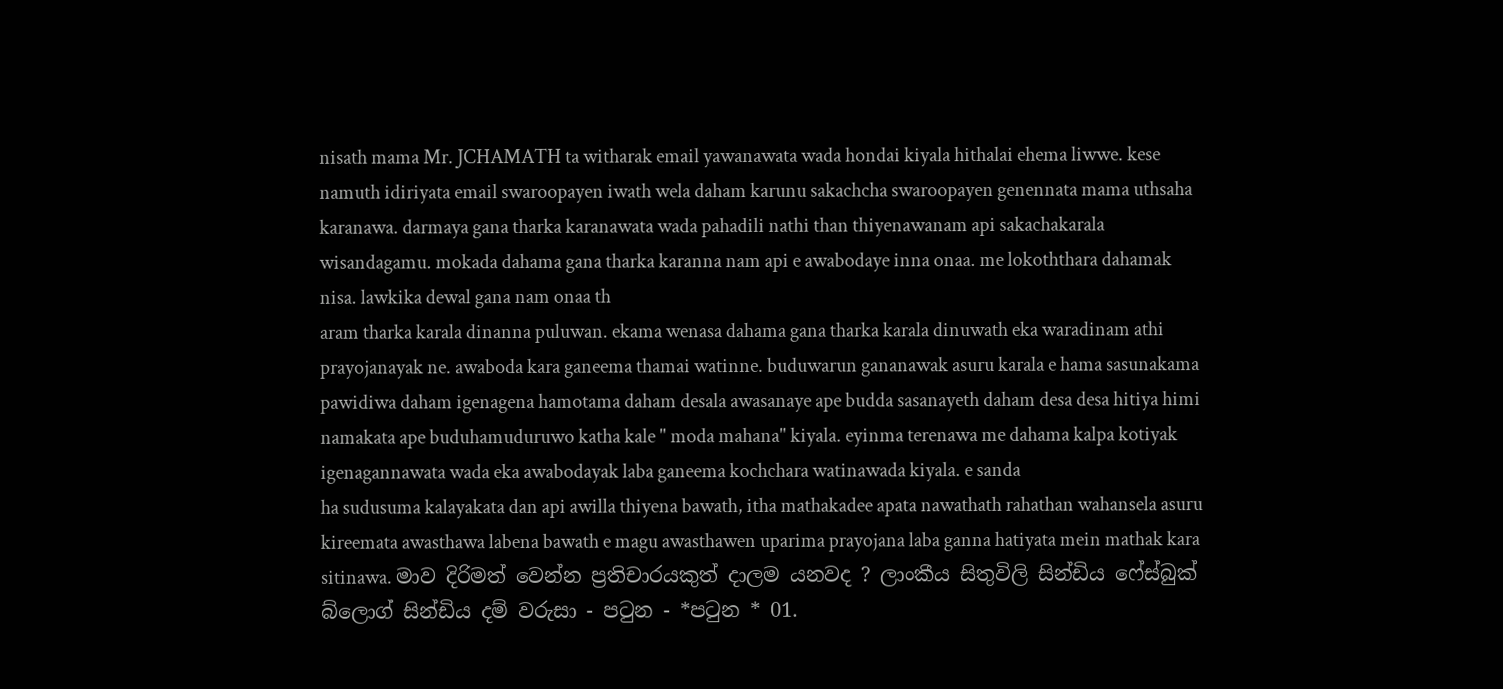nisath mama Mr. JCHAMATH ta witharak email yawanawata wada hondai kiyala hithalai ehema liwwe. kese namuth idiriyata email swaroopayen iwath wela daham karunu sakachcha swaroopayen genennata mama uthsaha karanawa. darmaya gana tharka karanawata wada pahadili nathi than thiyenawanam api sakachakarala wisandagamu. mokada dahama gana tharka karanna nam api e awabodaye inna onaa. me lokoththara dahamak nisa. lawkika dewal gana nam onaa th
aram tharka karala dinanna puluwan. ekama wenasa dahama gana tharka karala dinuwath eka waradinam athi prayojanayak ne. awaboda kara ganeema thamai watinne. buduwarun gananawak asuru karala e hama sasunakama pawidiwa daham igenagena hamotama daham desala awasanaye ape budda sasanayeth daham desa desa hitiya himi namakata ape buduhamuduruwo katha kale " moda mahana" kiyala. eyinma terenawa me dahama kalpa kotiyak igenagannawata wada eka awabodayak laba ganeema kochchara watinawada kiyala. e sanda
ha sudusuma kalayakata dan api awilla thiyena bawath, itha mathakadee apata nawathath rahathan wahansela asuru kireemata awasthawa labena bawath e magu awasthawen uparima prayojana laba ganna hatiyata mein mathak kara sitinawa. මාව දිරිමත් වෙන්න ප්‍රතිචාරයකුත් දාලම යනවද ? ලාංකීය සිතුවිලි සින්ඩිය ෆේස්බුක් බ්ලොග් සින්ඩිය දම් වරුසා - පටුන - *පටුන * 01.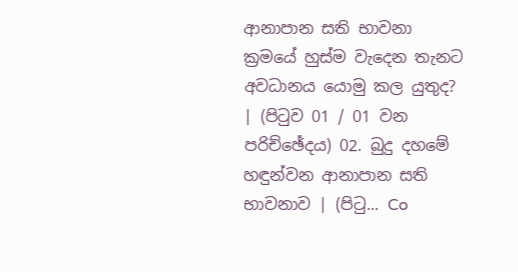ආනාපාන සති භාවනා ක්‍රමයේ හුස්ම වැදෙන තැනට අවධානය යොමු කල යුතුද? | (පිටුව 01 / 01 වන පරිච්ඡේදය) 02. බුදු දහමේ හඳුන්වන ආනාපාන සති භාවනාව | (පිටු... Co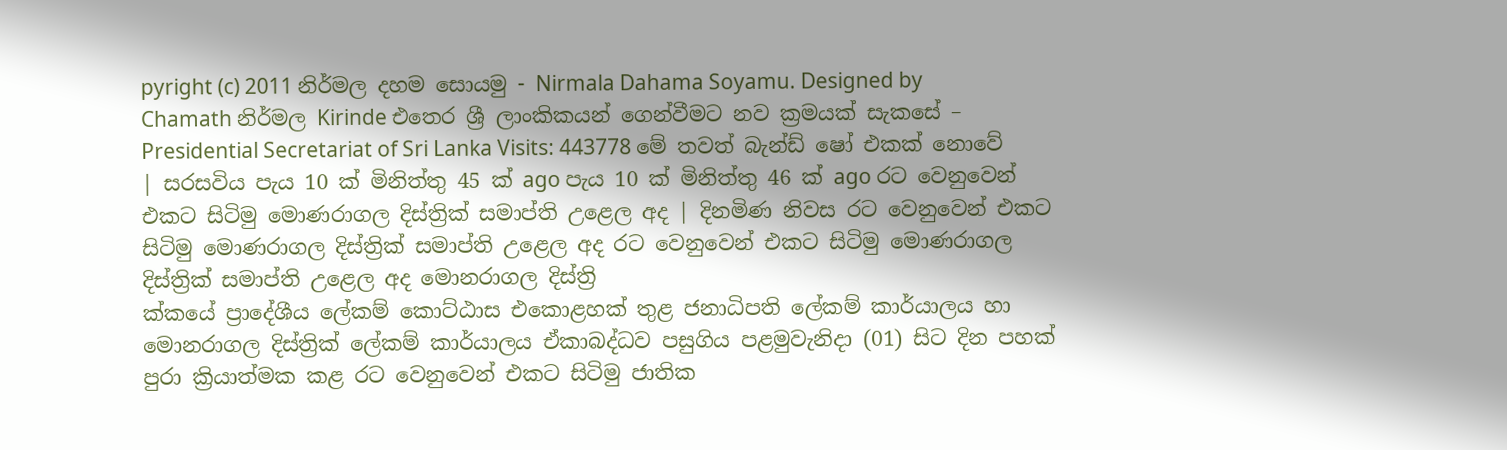pyright (c) 2011 නිර්මල දහම සොයමු - Nirmala Dahama Soyamu. Designed by Chamath නිර්මල Kirinde එතෙර ශ්‍රී ලාංකිකයන් ගෙන්වීමට නව ක්‍රමයක් සැකසේ – Presidential Secretariat of Sri Lanka Visits: 443778 මේ තවත් බැන්ඩ් ෂෝ එකක් නොවේ | සරසවිය පැය 10 ක් මිනිත්තු 45 ක් ago පැය 10 ක් මිනිත්තු 46 ක් ago රට වෙනුවෙන් එකට සිටිමු මොණරාගල දිස්ත්‍රික් සමාප්ති උළෙල අද | දිනමිණ නිවස රට වෙනුවෙන් එකට සිටිමු මොණරාගල දිස්ත්‍රික් සමාප්ති උළෙල අද රට වෙනුවෙන් එකට සිටිමු මොණරාගල දිස්ත්‍රික් සමාප්ති උළෙල අද මොනරාගල දිස්ත්‍රි
ක්කයේ ප්‍රාදේශීය ලේකම් කොට්ඨාස එකොළහක් තුළ ජනාධිපති ලේකම් කාර්යාලය හා මොනරාගල දිස්ත්‍රික් ලේකම් කාර්යාලය ඒකාබද්ධව පසුගිය පළමුවැනිදා (01) සිට දින පහක් පුරා ක්‍රියාත්මක කළ රට වෙනුවෙන් එකට සිටිමු ජාතික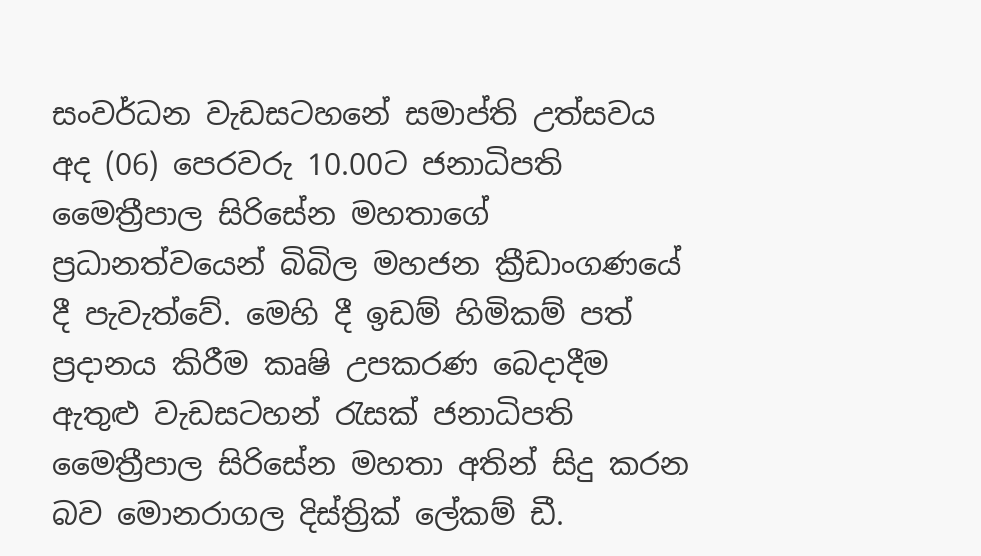සංවර්ධන වැඩසටහනේ සමාප්ති උත්සවය අද (06) පෙරවරු 10.00ට ජනාධිපති මෛත්‍රීපාල සිරිසේන මහතාගේ ප්‍රධානත්වයෙන් බිබිල මහජන ක්‍රීඩාංගණයේ දී පැවැත්වේ. මෙහි දී ඉඩම් හිමිකම් පත් ප්‍රදානය කිරීම කෘෂි උපකරණ බෙදාදීම ඇතුළු වැඩසටහන් රැසක් ජනාධිපති මෛත්‍රීපාල සිරිසේන මහතා අතින් සිදු කරන බව මොනරාගල දිස්ත්‍රික් ලේකම් ඩී.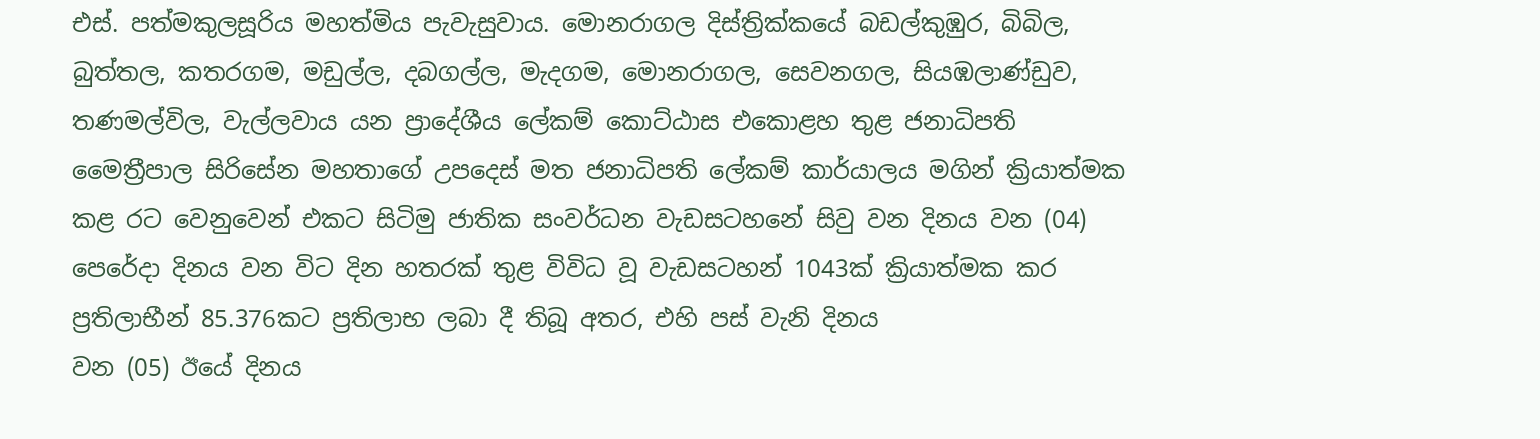එස්. පත්මකුලසූරිය මහත්මිය පැවැසුවාය. මොනරාගල දිස්ත්‍රික්කයේ බඩල්කුඹුර, බිබිල, බුත්තල, කතරගම, මඩුල්ල, දබගල්ල, මැදගම, මොනරාගල, සෙවනගල, සියඹලාණ්ඩුව, තණමල්විල, වැල්ලවාය යන ප්‍රාදේශීය ලේකම් කොට්ඨාස එකොළහ තුළ ජනාධිපති මෛත්‍රීපාල සිරිසේන මහතාගේ උපදෙස් මත ජනාධිපති ලේකම් කාර්යාලය මගින් ක්‍රියාත්මක කළ රට වෙනුවෙන් එකට සිටිමු ජාතික සංවර්ධන වැඩසටහනේ සිවු වන දිනය වන (04) පෙරේදා දිනය වන විට දින හතරක් තුළ විවිධ වූ වැඩසටහන් 1043ක් ක්‍රියාත්මක කර ප්‍රතිලාභීන් 85.376කට ප්‍රතිලාභ ලබා දී තිබූ අතර, එහි පස් වැනි දිනය
වන (05) ඊයේ දිනය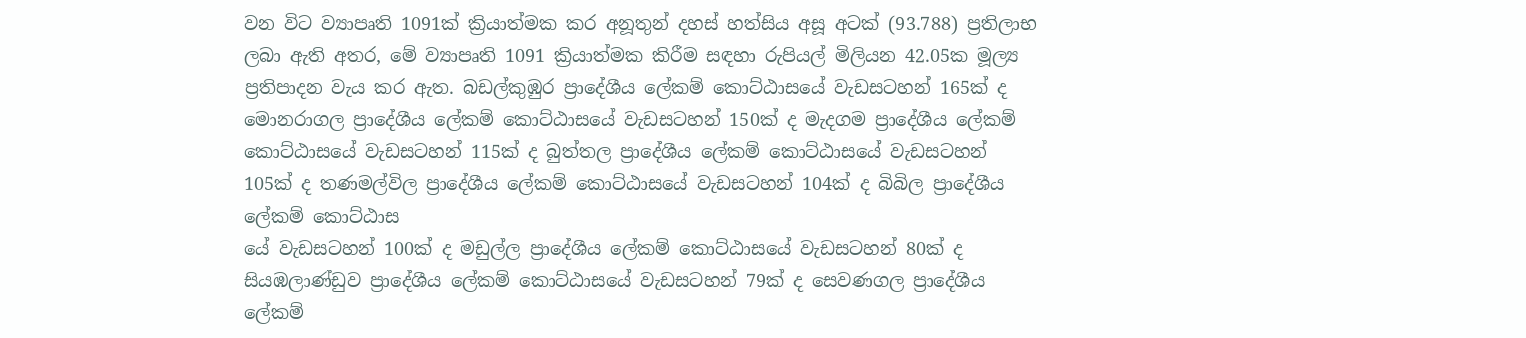වන විට ව්‍යාපෘති 1091ක් ක්‍රියාත්මක කර අනූතුන් දහස් හත්සිය අසූ අටක් (93.788) ප්‍රතිලාභ ලබා ඇති අතර, මේ ව්‍යාපෘති 1091 ක්‍රියාත්මක කිරීම සඳහා රුපියල් මිලියන 42.05ක මූල්‍ය ප්‍රතිපාදන වැය කර ඇත. බඩල්කුඹුර ප්‍රාදේශීය ලේකම් කොට්ඨාසයේ වැඩසටහන් 165ක් ද මොනරාගල ප්‍රාදේශීය ලේකම් කොට්ඨාසයේ වැඩසටහන් 150ක් ද මැදගම ප්‍රාදේශීය ලේකම් කොට්ඨාසයේ වැඩසටහන් 115ක් ද බුත්තල ප්‍රාදේශීය ලේකම් කොට්ඨාසයේ වැඩසටහන් 105ක් ද තණමල්විල ප්‍රාදේශීය ලේකම් කොට්ඨාසයේ වැඩසටහන් 104ක් ද බිබිල ප්‍රාදේශීය ලේකම් කොට්ඨාස
යේ වැඩසටහන් 100ක් ද මඩුල්ල ප්‍රාදේශීය ලේකම් කොට්ඨාසයේ වැඩසටහන් 80ක් ද සියඹලාණ්ඩුව ප්‍රාදේශීය ලේකම් කොට්ඨාසයේ වැඩසටහන් 79ක් ද සෙවණගල ප්‍රාදේශීය ලේකම්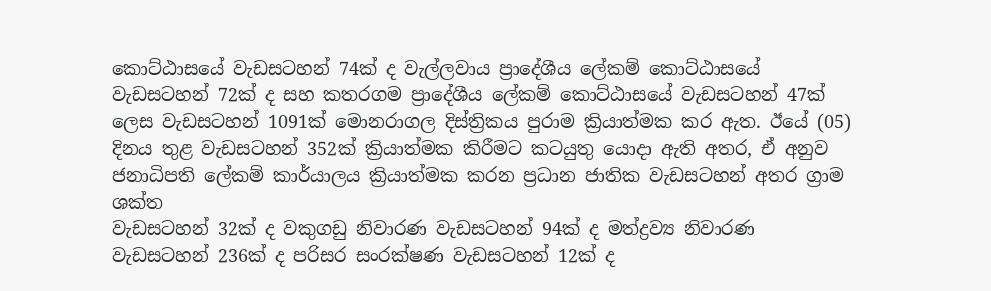කොට්ඨාසයේ වැඩසටහන් 74ක් ද වැල්ලවාය ප්‍රාදේශීය ලේකම් කොට්ඨාසයේ වැඩසටහන් 72ක් ද සහ කතරගම ප්‍රාදේශීය ලේකම් කොට්ඨාසයේ වැඩසටහන් 47ක් ලෙස වැඩසටහන් 1091ක් මොනරාගල දිස්ත්‍රිකය පුරාම ක්‍රියාත්මක කර ඇත. ඊයේ (05) දිනය තුළ වැඩසටහන් 352ක් ක්‍රියාත්මක කිරීමට කටයුතු යොදා ඇති අතර, ඒ අනුව ජනාධිපති ලේකම් කාර්යාලය ක්‍රියාත්මක කරන ප්‍රධාන ජාතික වැඩසටහන් අතර ග්‍රාම ශක්ත
වැඩසටහන් 32ක් ද වකුගඩු නිවාරණ වැඩසටහන් 94ක් ද මත්ද්‍රව්‍ය නිවාරණ වැඩසටහන් 236ක් ද පරිසර සංරක්ෂණ වැඩසටහන් 12ක් ද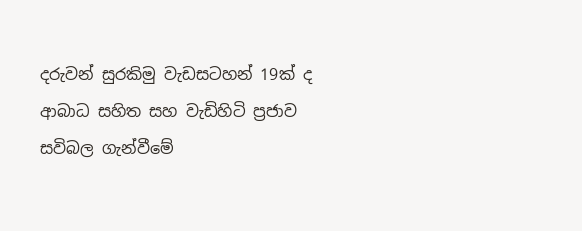දරුවන් සුරකිමු වැඩසටහන් 19ක් ද ආබාධ සහිත සහ වැඩිහිටි ප්‍රජාව සවිබල ගැන්වීමේ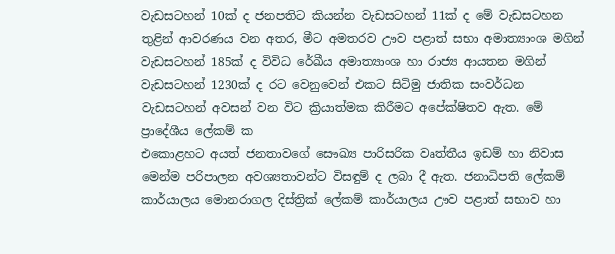වැඩසටහන් 10ක් ද ජනපතිට කියන්න වැඩසටහන් 11ක් ද මේ වැඩසටහන තුළින් ආවරණය වන අතර, මීට අමතරව ඌව පළාත් සභා අමාත්‍යාංශ මගින් වැඩසටහන් 185ක් ද විවිධ රේඛීය අමාත්‍යාංශ හා රාජ්‍ය ආයතන මගින් වැඩසටහන් 1230ක් ද රට වෙනුවෙන් එකට සිටිමු ජාතික සංවර්ධන වැඩසටහන් අවසන් වන විට ක්‍රියාත්මක කිරීමට අපේක්ෂිතව ඇත. මේ ප්‍රාදේශීය ලේකම් ක
එකොළහට අයත් ජනතාවගේ සෞඛ්‍ය පාරිසරික වෘත්තීය ඉඩම් හා නිවාස මෙන්ම පරිපාලන අවශ්‍යතාවන්ට විසඳුම් ද ලබා දී ඇත. ජනාධිපති ලේකම් කාර්යාලය මොනරාගල දිස්ත්‍රික් ලේකම් කාර්යාලය ඌව පළාත් සභාව හා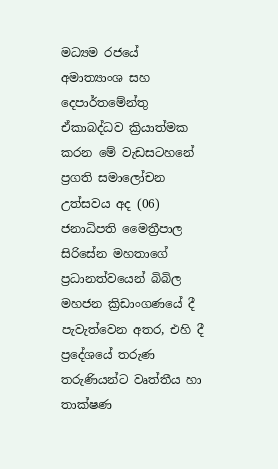මධ්‍යම රජයේ අමාත්‍යාංශ සහ දෙපාර්තමේන්තු ඒකාබද්ධව ක්‍රියාත්මක කරන මේ වැඩසටහනේ ප්‍රගති සමාලෝචන උත්සවය අද (06) ජනාධිපති මෛත්‍රීපාල සිරිසේන මහතාගේ ප්‍රධානත්වයෙන් බිබිල මහජන ක්‍රිඩාංගණයේ දී පැවැත්වෙන අතර, එහි දී ප්‍රදේශයේ තරුණ තරුණියන්ට වෘත්තීය හා තාක්ෂණ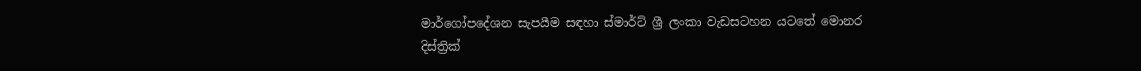මාර්ගෝපදේශන සැපයීම සඳහා ස්මාර්ට් ශ්‍රී ලංකා වැඩසටහන යටතේ මොනර
දිස්ත්‍රික්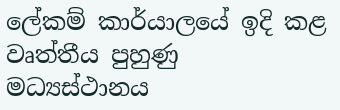ලේකම් කාර්යාලයේ ඉදි කළ වෘත්තීය පුහුණු මධ්‍යස්ථානය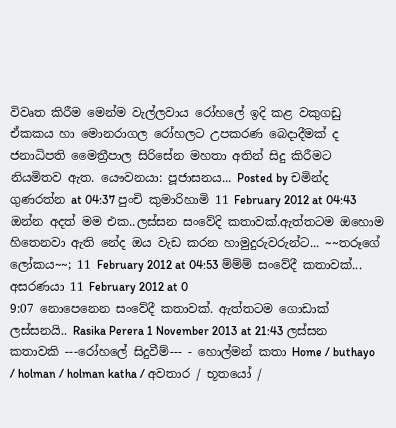විවෘත කිරීම මෙන්ම වැල්ලවාය රෝහලේ ඉදි කළ වකුගඩු ඒකකය හා මොනරාගල රෝහලට උපකරණ බෙදාදීමක් ද ජනාධිපති මෛත්‍රීපාල සිරිසේන මහතා අතින් සිදු කිරීමට නියමිතව ඇත. යෞවනයා: පූජාසනය... Posted by චමින්ද ගුණරත්න at 04:37 පුංචි කුමාරිහාමි 11 February 2012 at 04:43 ඔන්න අදත් මම එක..ලස්සන සංවේදි කතාවක්.ඇත්තටම ඔහොම හිතෙනවා ඇති නේද ඔය වැඩ කරන හාමුදුරුවරුන්ට... ~~තරූගේ ලෝකය~~; 11 February 2012 at 04:53 ම්ම්ම් සංවේදී කතාවක්... අසරණයා 11 February 2012 at 0
9:07 නොපෙනෙන සංවේදී කතාවක්. ඇත්තටම ගොඩාක් ලස්සනයි.. Rasika Perera 1 November 2013 at 21:43 ලස්සන කතාවකි ---රෝහලේ සිදුවීම්--- - හොල්මන් කතා Home / buthayo / holman / holman katha / අවතාර / භූතයෝ /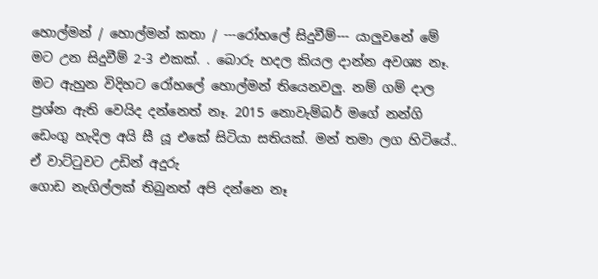හොල්මන් / හොල්මන් කතා / ---රෝහලේ සිදුවීම්--- යාලුවනේ මේ මට උන සිදුවීම් 2-3 එකක්. . බොරු හදල කියල දාන්න අවශ්‍ය නෑ. මට ඇහුන විදිහට රෝහලේ හොල්මන් තියෙනවලු. නම් ගම් දාල ප්‍රශ්න ඇති වෙයිද දන්නෙත් නෑ. 2015 නොවැම්බර් මගේ නන්ගි ඩෙංගු හැදිල අයි සී යූ එකේ සිටියා සතියක්. මන් තමා ලග හිටියේ.. ඒ වාට්ටුවට උඩින් අදුරු
ගොඩ නැගිල්ලක් තිබුනත් අපි දන්නෙ නෑ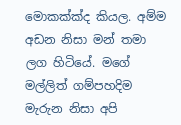මොකක්ක්ද කියල. අම්ම අඩන නිසා මන් තමා ලග හිටියේ. මගේ මල්ලිත් ගම්පහදිම මැරුන නිසා අපි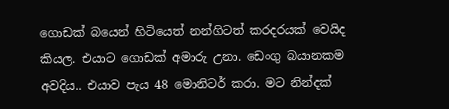ගොඩක් බයෙන් හිටියෙත් නන්ගිටත් කරදරයක් වෙයිද කියල. එයාට ගොඩක් අමාරු උනා. ඩෙංගු බයානකම අවදිය.. එයාව පැය 48 මොනිටර් කරා. මට නින්දක්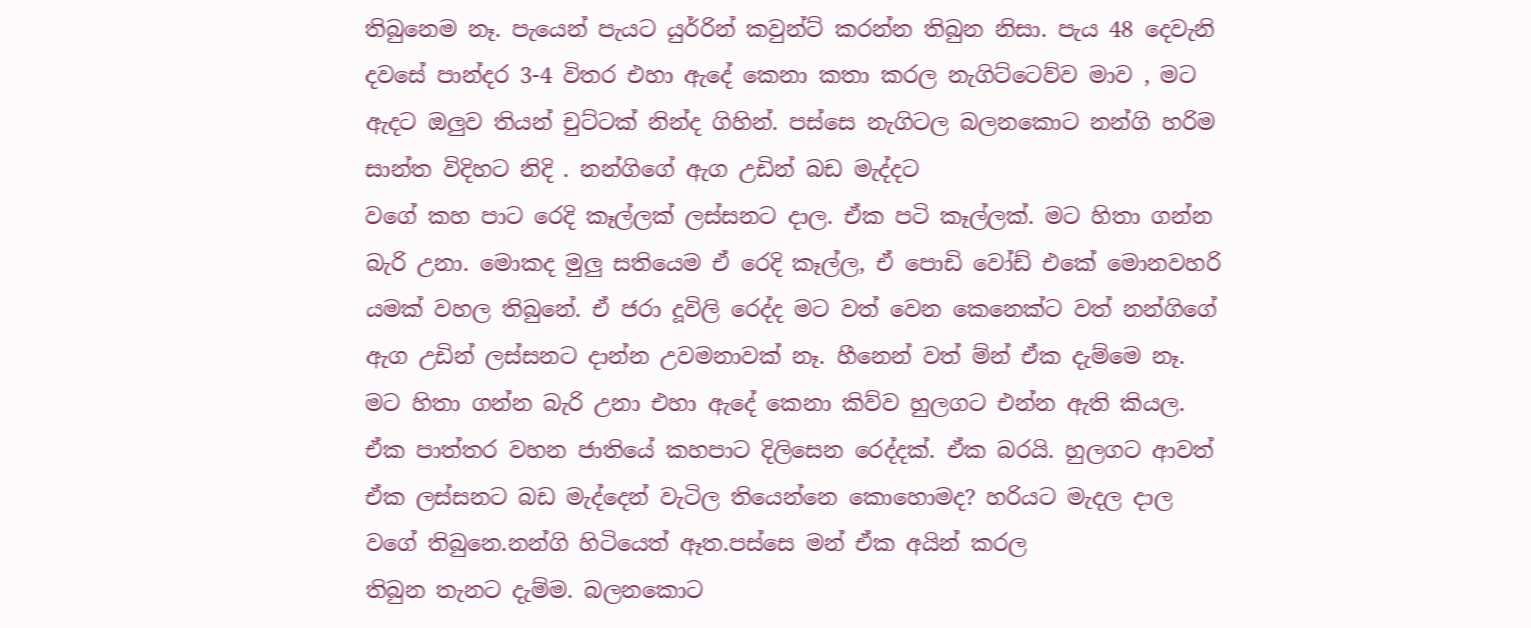තිබුනෙම නෑ. පැයෙන් පැයට යුර්‍රින් කවුන්ට් කරන්න තිබුන නිසා. පැය 48 දෙවැනි දවසේ පාන්දර 3-4 විතර එහා ඇදේ කෙනා කතා කරල නැගිට්ටෙව්ව මාව , මට ඇදට ඔලුව තියන් චුට්ටක් නින්ද ගිහින්. පස්සෙ නැගිටල බලනකොට නන්ගි හරිම සාන්ත විදිහට නිදි . නන්ගිගේ ඇග උඩින් බඩ මැද්දට
වගේ කහ පාට රෙදි කෑල්ලක් ලස්සනට දාල. ඒක පටි කෑල්ලක්. මට හිතා ගන්න බැරි උනා. මොකද මුලු සතියෙම ඒ රෙදි කෑල්ල, ඒ පොඩි වෝඩ් එකේ මොනවහරි යමක් වහල තිබුනේ. ඒ ජරා දූවිලි රෙද්ද මට වත් වෙන කෙනෙක්ට වත් නන්ගිගේ ඇග උඩින් ලස්සනට දාන්න උවමනාවක් නෑ. හීනෙන් වත් ම්න් ඒක දැම්මෙ නෑ. මට හිතා ගන්න බැරි උනා එහා ඇදේ කෙනා කිව්ව හුලගට එන්න ඇති කියල. ඒක පාත්තර වහන ජාතියේ කහපාට දිලිසෙන රෙද්දක්. ඒක බරයි. හුලගට ආවත් ඒක ලස්සනට බඩ මැද්දෙන් වැටිල තියෙන්නෙ කොහොමද? හරියට මැදල දාල වගේ තිබුනෙ.නන්ගි හිටියෙත් ඈත.පස්සෙ මන් ඒක අයින් කරල
තිබුන තැනට දැම්ම. බලනකොට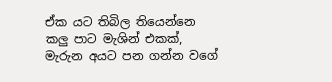ඒක යට තිබිල තියෙන්නෙ කලු පාට මැශින් එකක්, මැරුන අයට පන ගන්න වගේ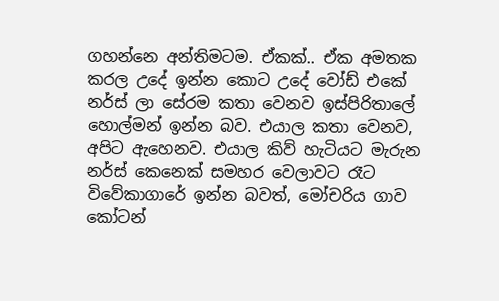ගහන්නෙ අන්තිමටම. ඒකක්.. ඒක අමතක කරල උදේ ඉන්න කොට උදේ වෝඩ් එකේ නර්ස් ලා සේරම කතා වෙනව ඉස්පිරිතාලේ හොල්මන් ඉන්න බව. එයාල කතා වෙනව, අපිට ඇහෙනව. එයාල කිව් හැටියට මැරුන නර්ස් කෙනෙක් සමහර වෙලාවට රෑට විවේකාගාරේ ඉන්න බවත්, මෝචරිය ගාව කෝටන්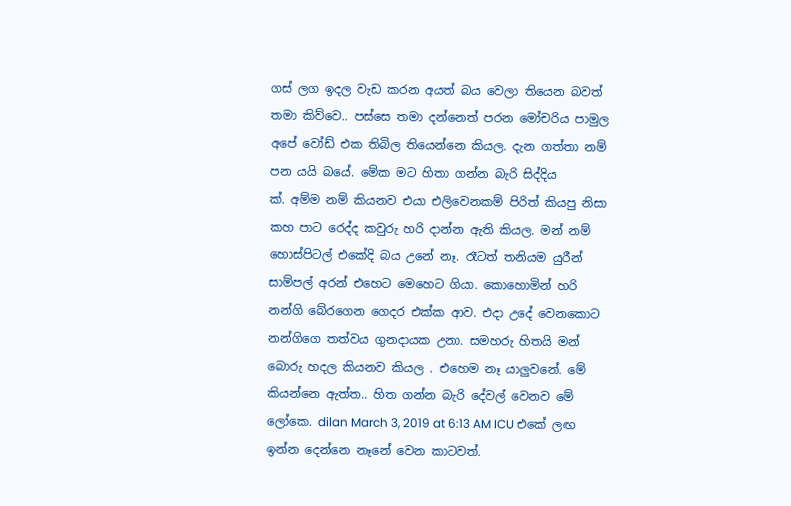ගස් ලග ඉදල වැඩ කරන අයත් බය වෙලා තියෙන බවත් තමා කිව්වෙ.. පස්සෙ තමා දන්නෙත් පරන මෝචරිය පාමුල අපේ වෝඩ් එක තිබිල තියෙන්නෙ කියල. දැන ගත්තා නම් පන යයි බයේ. මේක මට හිතා ගන්න බැරි සිද්දිය
ක්. අම්ම නම් කියනව එයා එලිවෙනකම් පිරිත් කියපු නිසා කහ පාට රෙද්ද කවුරු හරි දාන්න ඇති කියල. මන් නම් හොස්පිටල් එකේදි බය උනේ නෑ. රෑටත් තනියම යුරීන් සාම්පල් අරන් එහෙට මෙහෙට ගියා. කොහොමින් හරි නන්ගි බේරගෙන ගෙදර එක්ක ආව. එදා උදේ වෙනකොට නන්ගිගෙ තත්වය ගුනදායක උනා. සමහරු හිතයි මන් බොරු හදල කියනව කියල . එහෙම නෑ යාලුවනේ. මේ කියන්නෙ ඇත්ත.. හිත ගන්න බැරි දේවල් වෙනව මේ ලෝකෙ. dilan March 3, 2019 at 6:13 AM ICU එකේ ලඟ ඉන්න දෙන්නෙ නෑනේ වෙන කාටවත්.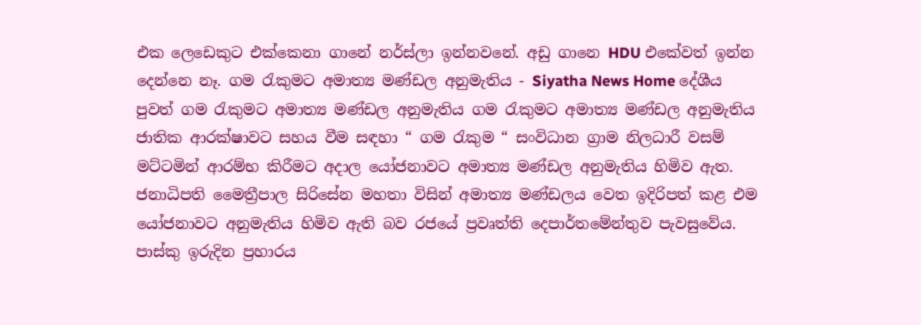එක ලෙඩෙකුට එක්කෙනා ගානේ නර්ස්ලා ඉන්නවනේ. අඩු ගානෙ HDU එකේවත් ඉන්න
දෙන්නෙ නෑ. ගම රැකුමට අමාත්‍ය මණ්ඩල අනුමැතිය - Siyatha News Home දේශීය පුවත් ගම රැකුමට අමාත්‍ය මණ්ඩල අනුමැතිය ගම රැකුමට අමාත්‍ය මණ්ඩල අනුමැතිය ජාතික ආරක්ෂාවට සහය වීම සඳහා “ ගම රැකුම “ සංවිධාන ග්‍රාම නිලධාරී වසම් මට්ටමින් ආරම්භ කිරීමට අදාල යෝජනාවට අමාත්‍ය මණ්ඩල අනුමැතිය හිමිව ඇත. ජනාධිපති මෛත්‍රීපාල සිරිසේන මහතා විසින් අමාත්‍ය මණ්ඩලය වෙත ඉදිරිපත් කළ එම යෝජනාවට අනුමැතිය හිමිව ඇති බව රජයේ ප්‍රවෘත්ති දෙපාර්තමේන්තුව පැවසුවේය. පාස්කු ඉරුදින ප්‍රහාරය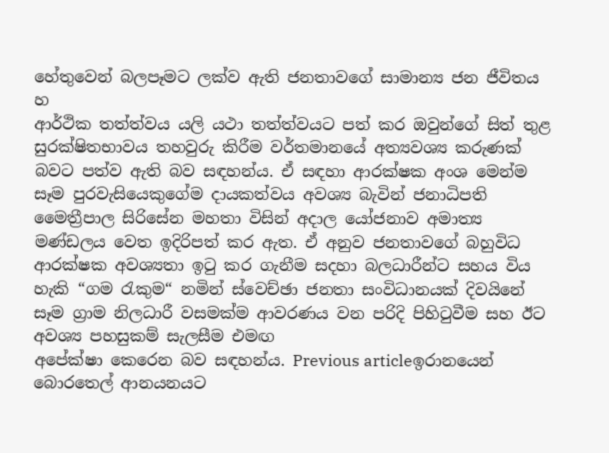හේතුවෙන් බලපෑමට ලක්ව ඇති ජනතාවගේ සාමාන්‍ය ජන ජීවිතය හ
ආර්ථික තත්ත්වය යලි යථා තත්ත්වයට පත් කර ඔවුන්ගේ සිත් තුළ සුරක්ෂිතභාවය තහවුරු කිරීම වර්තමානයේ අත්‍යවශ්‍ය කරුණක් බවට පත්ව ඇති බව සඳහන්ය. ඒ සඳහා ආරක්ෂක අංශ මෙන්ම සෑම පුරවැසියෙකුගේම දායකත්වය අවශ්‍ය බැවින් ජනාධිපති මෛත්‍රීපාල සිරිසේන මහතා විසින් අදාල යෝජනාව අමාත්‍ය මණ්ඩලය වෙත ඉදිරිපත් කර ඇත. ඒ අනුව ජනතාවගේ බහුවිධ ආරක්ෂක අවශ්‍යතා ඉටු කර ගැනීම සදහා බලධාරීන්ට සහය විය හැකි “ගම රැකුම“ නමින් ස්වෙච්ඡා ජනතා සංවිධානයක් දිවයිනේ සෑම ග්‍රාම නිලධාරී වසමක්ම ආවරණය වන පරිදි පිහිටුවීම සහ ඊට අවශ්‍ය පහසුකම් සැලසීම එමඟ
අපේක්ෂා කෙරෙන බව සඳහන්ය. Previous articleඉරානයෙන් බොරතෙල් ආනයනයට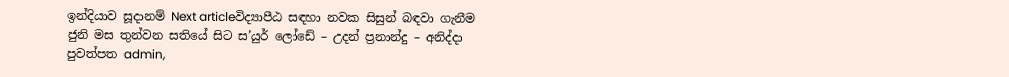ඉන්දියාව සූදානම් Next articleවිද්‍යාපීඨ සඳහා නවක සිසුන් බඳවා ගැනීම ජුනි මස තුන්වන සතියේ සිට ස’යුර් ලෝඩේ – උදන් ප්‍රනාන්දු – අනිද්දා පුවත්පත admin,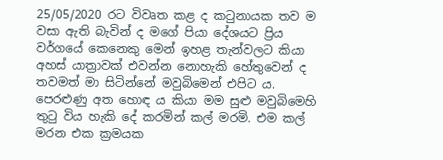25/05/2020 රට විවෘත කළ ද කටුනායක තව ම වසා ඇති බැවින් ද මගේ පියා දේශයට ප්‍රිය වර්ගයේ කෙනෙකු මෙන් ඉහළ තැන්වලට කියා අහස් යාත්‍රාවක් එවන්න නොහැකි හේතුවෙන් ද තවමත් මා සිටින්නේ මවුබිමෙන් එපිට ය. පෙරළුණු අත හොඳ ය කියා මම සුළු මවුබිමෙහි තුටු විය හැකි දේ කරමින් කල් මරමි. එම කල් මරන එක ක්‍රමයක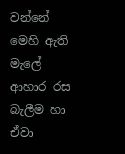වන්නේ මෙහි ඇති මැලේ ආහාර රස බැලීම හා ඒවා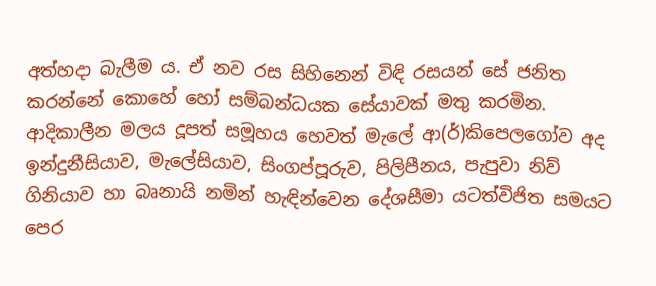අත්හදා බැලීම ය. ඒ නව රස සිහිනෙන් විඳි රසයන් සේ ජනිත කරන්නේ කොහේ හෝ සම්බන්ධයක සේයාවක් මතු කරමින. ආදිකාලීන මලය දූපත් සමූහය හෙවත් මැලේ ආ(ර්)කිපෙලගෝව අද ඉන්දුනීසියාව, මැලේසියාව, සිංගප්පූරුව, පිලිපීනය, පැපුවා නිව් ගිනියාව හා බෘනායි නමින් හැඳින්වෙන දේශසීමා යටත්විජිත සමයට පෙර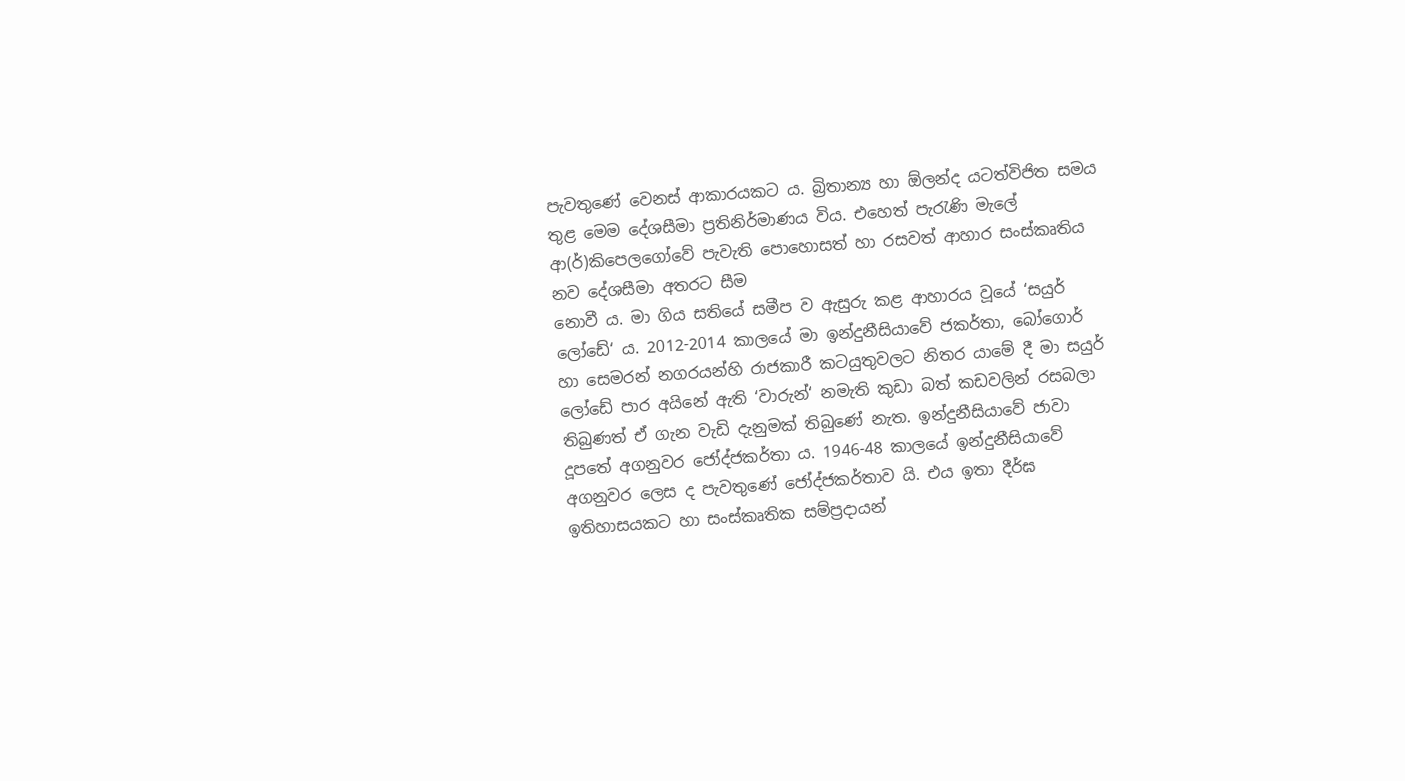පැවතුණේ වෙනස් ආකාරයකට ය. බ්‍රිතාන්‍ය හා ඕලන්ද යටත්විජිත සමය තුළ මෙම දේශසීමා ප්‍රතිනිර්මාණය විය. එහෙත් පැරැණි මැලේ ආ(ර්)කිපෙලගෝවේ පැවැති පොහොසත් හා රසවත් ආහාර සංස්කෘතිය නව දේශසීමා අතරට සීම
නොවී ය. මා ගිය සතියේ සමීප ව ඇසුරු කළ ආහාරය වූයේ ‘සයුර් ලෝඩේ‘ ය. 2012-2014 කාලයේ මා ඉන්දුනීසියාවේ ජකර්තා, බෝගොර් හා සෙමරන් නගරයන්හි රාජකාරී කටයුතුවලට නිතර යාමේ දී මා සයුර් ලෝඩේ පාර අයිනේ ඇති ‘වාරුන්‘ නමැති කුඩා බත් කඩවලින් රසබලා තිබුණත් ඒ ගැන වැඩි දැනුමක් තිබුණේ නැත. ඉන්දුනීසියාවේ ජාවා දූපතේ අගනුවර ජෝද්ජකර්තා ය. 1946-48 කාලයේ ඉන්දුනීසියාවේ අගනුවර ලෙස ද පැවතුණේ ජෝද්ජකර්තාව යි. එය ඉතා දීර්ඝ ඉතිහාසයකට හා සංස්කෘතික සම්ප්‍රදායන්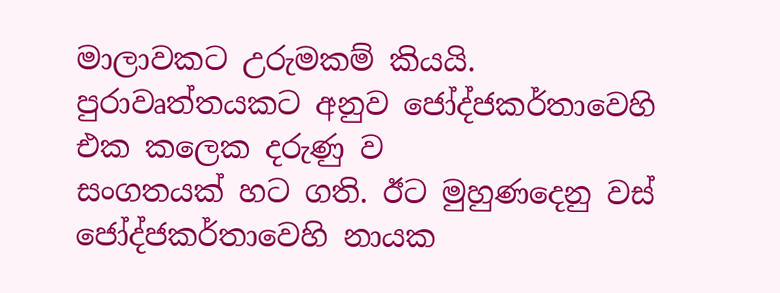මාලාවකට උරුමකම් කියයි. පුරාවෘත්තයකට අනුව ජෝද්ජකර්තාවෙහි එක කලෙක දරුණු ව
සංගතයක් හට ගති. ඊට මුහුණදෙනු වස් ජෝද්ජකර්තාවෙහි නායක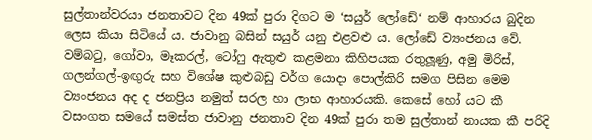සුල්තාන්වරයා ජනතාවට දින 49ක් පුරා දිගට ම ‘සයුර් ලෝඩේ‘ නම් ආහාරය බුදින ලෙස කියා සිටියේ ය. ජාවානු බසින් සයුර් යනු එළවළු ය. ලෝඩේ ව්‍යංජනය වේ. වම්බටු, ගෝවා, මෑකරල්, ටෝෆු ඇතුළු කළමනා කිහිපයක රතුලූණු, අමු මිරිස්, ගලන්ගල්-ඉඟුරු සහ විශේෂ කුළුබඩු වර්ග යොදා පොල්කිරි සමග පිසින මෙම ව්‍යංජනය අද ද ජනප්‍රිය නමුත් සරල හා ලාභ ආහාරයකි. කෙසේ හෝ යට කී වසංගත සමයේ සමස්ත ජාවානු ජනතාව දින 49ක් පුරා තම සුල්තාන් නායක කී පරිදි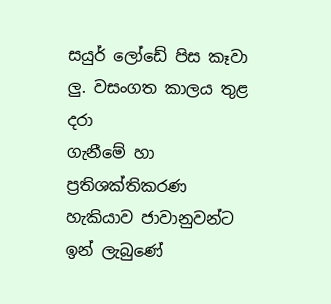සයුර් ලෝඩේ පිස කෑවා ලු. වසංගත කාලය තුළ දරා
ගැනීමේ හා ප්‍රතිශක්තිකරණ හැකියාව ජාවානුවන්ට ඉන් ලැබුණේ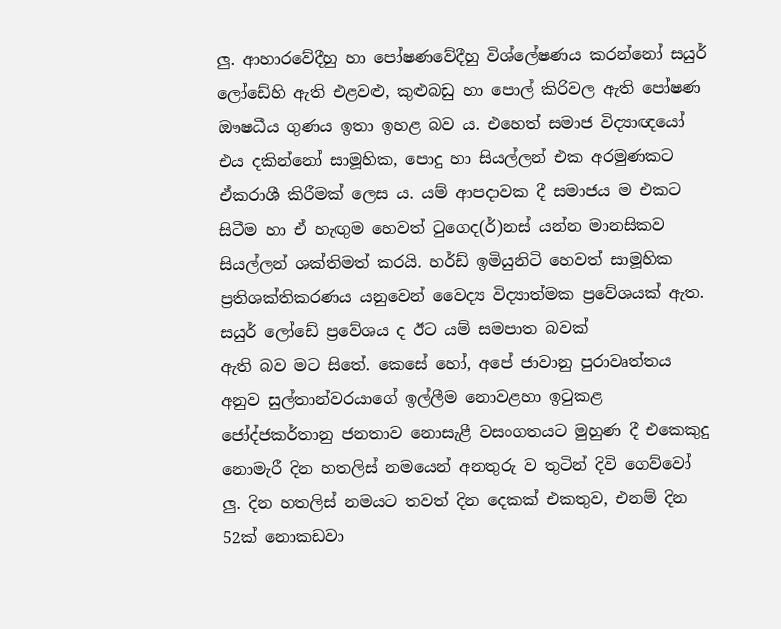ලු. ආහාරවේදීහු හා පෝෂණවේදීහු විශ්ලේෂණය කරන්නෝ සයුර් ලෝඩේහි ඇති එළවළු, කුළුබඩු හා පොල් කිරිවල ඇති පෝෂණ ඖෂධීය ගුණය ඉතා ඉහළ බව ය. එහෙත් සමාජ විද්‍යාඥයෝ එය දකින්නෝ සාමූහික, පොදු හා සියල්ලන් එක අරමුණකට ඒකරාශී කිරීමක් ලෙස ය. යම් ආපදාවක දී සමාජය ම එකට සිටීම හා ඒ හැඟුම හෙවත් ටුගෙද(ර්)නස් යන්න මානසිකව සියල්ලන් ශක්තිමත් කරයි. හර්ඩ් ඉමියුනිටි හෙවත් සාමූහික ප්‍රතිශක්තිකරණය යනුවෙන් වෛද්‍ය විද්‍යාත්මක ප්‍රවේශයක් ඇත. සයුර් ලෝඩේ ප්‍රවේශය ද ඊට යම් සමපාත බවක්
ඇති බව මට සිතේ. කෙසේ හෝ, අපේ ජාවානු පුරාවෘත්තය අනුව සුල්තාන්වරයාගේ ඉල්ලීම නොවළහා ඉටුකළ ජෝද්ජකර්තානු ජනතාව නොසැළී වසංගතයට මුහුණ දී එකෙකුදු නොමැරී දින හතලිස් නමයෙන් අනතුරු ව තුටින් දිවි ගෙව්වෝ ලු. දින හතලිස් නමයට තවත් දින දෙකක් එකතුව, එනම් දින 52ක් නොකඩවා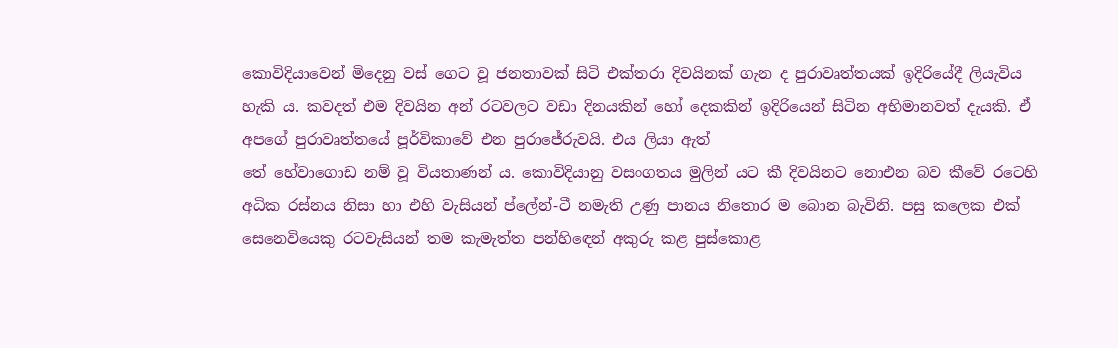කොවිදියාවෙන් මිදෙනු වස් ගෙට වූ ජනතාවක් සිටි එක්තරා දිවයිනක් ගැන ද පුරාවෘත්තයක් ඉදිරියේදී ලියැවිය හැකි ය. කවදත් එම දිවයින අන් රටවලට වඩා දිනයකින් හෝ දෙකකින් ඉදිරියෙන් සිටින අභිමානවත් දැයකි. ඒ අපගේ පුරාවෘත්තයේ පූර්විකාවේ එන පුරාජේරුවයි. එය ලියා ඇත්
තේ හේවාගොඩ නම් වූ වියතාණන් ය. කොවිදියානු වසංගතය මුලින් යට කී දිවයිනට නොඑන බව කීවේ රටෙහි අධික රස්නය නිසා හා එහි වැසියන් ප්ලේන්-ටී නමැති උණු පානය නිතොර ම බොන බැවිනි. පසු කලෙක එක් සෙනෙවියෙකු රටවැසියන් තම කැමැත්ත පන්හිඳෙන් අකුරු කළ පුස්කොළ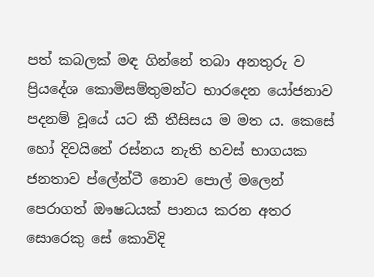පත් කබලක් මඳ ගින්නේ තබා අනතුරු ව ප්‍රියදේශ කොමිසම්තුමන්ට භාරදෙන යෝජනාව පදනම් වූයේ යට කී තීසිසය ම මත ය. කෙසේ හෝ දිවයිනේ රස්නය නැති හවස් භාගයක ජනතාව ප්ලේන්ටී නොව පොල් මලෙන් පෙරාගත් ඖෂධයක් පානය කරන අතර සොරෙකු සේ කොවිදි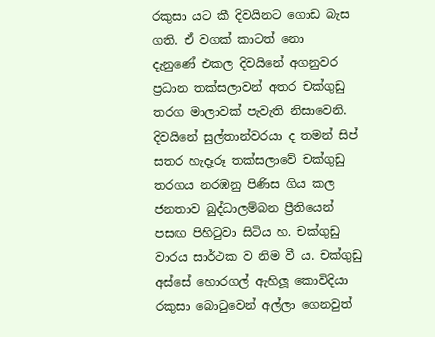රකුසා යට කී දිවයිනට ගොඩ බැස ගති. ඒ වගක් කාටත් නො
දැනුණේ එකල දිවයිනේ අගනුවර ප්‍රධාන තක්සලාවන් අතර චක්ගුඩු තරග මාලාවක් පැවැති නිසාවෙනි. දිවයිනේ සුල්තාන්වරයා ද තමන් සිප් සතර හැදෑරූ තක්සලාවේ චක්ගුඩු තරගය නරඹනු පිණිස ගිය කල ජනතාව බුද්ධාලම්බන ප්‍රීතියෙන් පසඟ පිහිටුවා සිටිය හ. චක්ගුඩු වාරය සාර්ථක ව නිම වී ය. චක්ගුඩු අස්සේ හොරගල් ඇහිලූ කොවිදියා රකුසා බොටුවෙන් අල්ලා ගෙනවුත්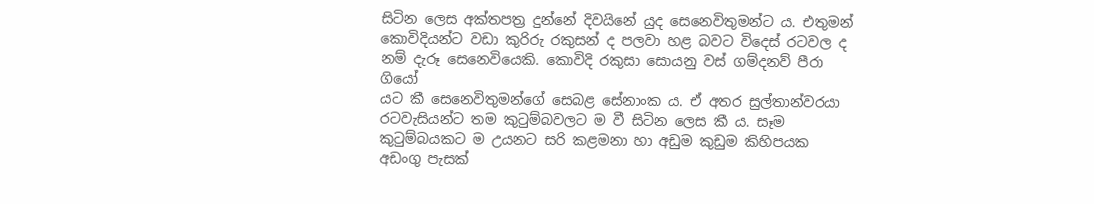සිටින ලෙස අක්තපත්‍ර දුන්නේ දිවයිනේ යුද සෙනෙවිතුමන්ට ය. එතුමන් කොවිදියන්ට වඩා කුරිරු රකුසන් ද පලවා හළ බවට විදෙස් රටවල ද නම් දැරූ සෙනෙවියෙකි. කොවිදි රකුසා සොයනු වස් ගම්දනව් පීරා ගියෝ
යට කී සෙනෙවිතුමන්ගේ සෙබළ සේනාංක ය. ඒ අතර සුල්තාන්වරයා රටවැසියන්ට තම කුටුම්බවලට ම වී සිටින ලෙස කී ය. සෑම කුටුම්බයකට ම උයනට සරි කළමනා හා අඩුම කුඩුම කිහිපයක අඩංගු පැසක්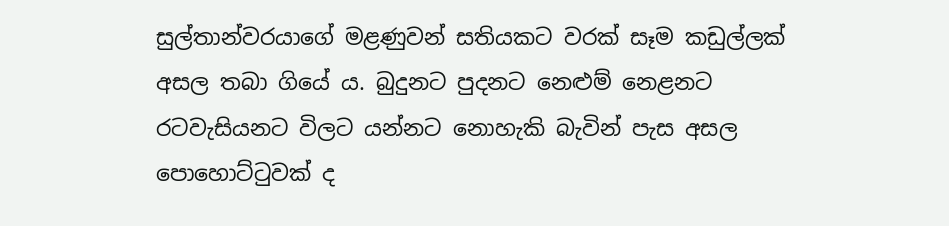සුල්තාන්වරයාගේ මළණුවන් සතියකට වරක් සෑම කඩුල්ලක් අසල තබා ගියේ ය. බුදුනට පුදනට නෙළුම් නෙළනට රටවැසියනට විලට යන්නට නොහැකි බැවින් පැස අසල පොහොට්ටුවක් ද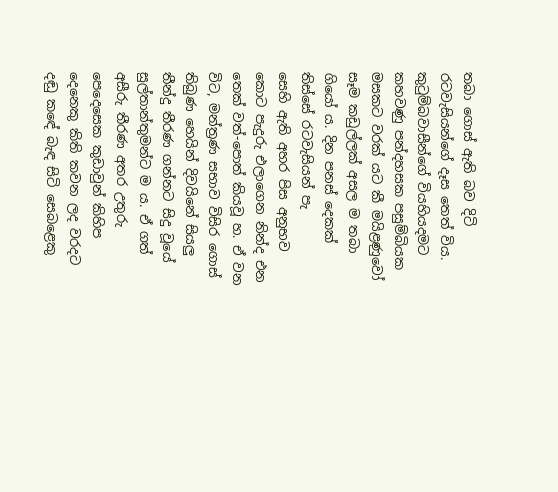තබා ගොස් ඇති බව දිටි රටවැසියන්ගේ දෑස තෙත් විය. කුටුම්බවාසීන්ගේ වියහියදමට කහවණු පන්දහසක පසුම්බියක මසකට වරක් යට කී මයිළණුවෝ සෑම කඩුල්ලක් අසල ම තබා ගියෝ ය. දින පනස් දෙකක් තිස්සේ රටවැසියන් පැ
සෙහි ඇති අහර පිස අනුභව කොට පැදුරු එලාගෙන නින්ද එන තෙක් වත්-පොත් කියවූ හ. ඒ වන විට, මන්ත්‍රණ සභාව විසිර ගොස් තිබුණ හෙයින් දිවයිනේ සියලු තීන්දු තීරණ ගන්නට සිදු වූයේ සුල්තාන්තුමන්ට ම ය. ඒ ගත් අසීරු තීරණ අතර උතුරු පෙදෙසෙක කුඩාවුන් කිහිප දෙනෙකු කිති කවන ලද වරදට දඬු කඳේ බැඳ සිටි සෙබළෙකු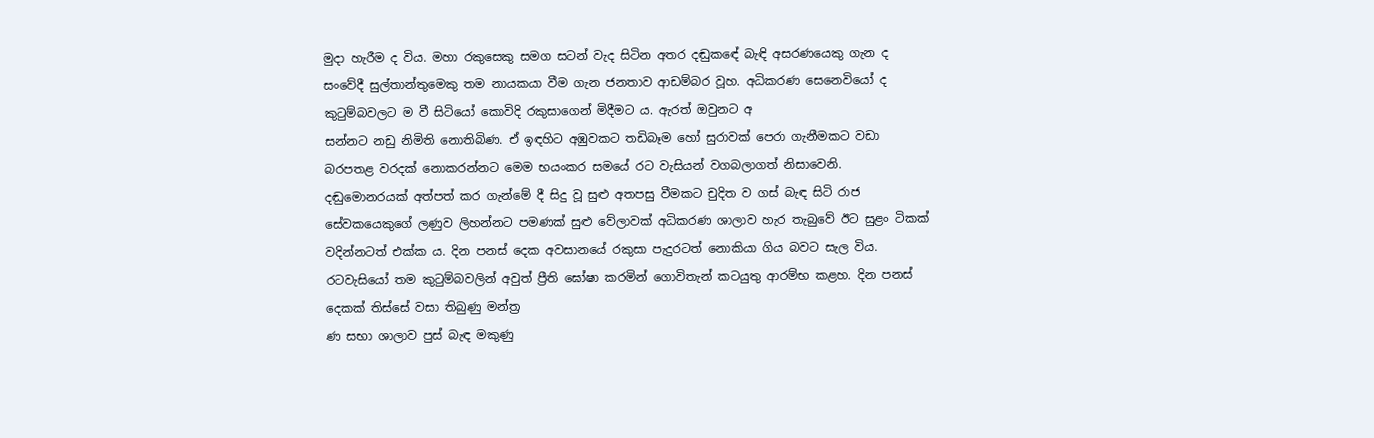මුදා හැරීම ද විය. මහා රකුසෙකු සමග සටන් වැද සිටින අතර දඬුකඳේ බැඳි අසරණයෙකු ගැන ද සංවේදී සුල්තාන්තුමෙකු තම නායකයා වීම ගැන ජනතාව ආඩම්බර වූහ. අධිකරණ සෙනෙවියෝ ද කුටුම්බවලට ම වී සිටියෝ කොවිදි රකුසාගෙන් මිදීමට ය. ඇරත් ඔවුනට අ
සන්නට නඩු නිමිති නොතිබිණ. ඒ ඉඳහිට අඹුවකට තඩිබෑම හෝ සුරාවක් පෙරා ගැනීමකට වඩා බරපතළ වරදක් නොකරන්නට මෙම භයංකර සමයේ රට වැසියන් වගබලාගත් නිසාවෙනි. දඬුමොනරයක් අත්පත් කර ගැන්මේ දී සිදු වූ සුළු අතපසු වීමකට චුදිත ව ගස් බැඳ සිටි රාජ සේවකයෙකුගේ ලණුව ලිහන්නට පමණක් සුළු වේලාවක් අධිකරණ ශාලාව හැර තැබුවේ ඊට සුළං ටිකක් වදින්නටත් එක්ක ය. දින පනස් දෙක අවසානයේ රකුසා පැදුරටත් නොකියා ගිය බවට සැල විය. රටවැසියෝ තම කුටුම්බවලින් අවුත් ප්‍රීති ඝෝෂා කරමින් ගොවිතැන් කටයුතු ආරම්භ කළහ. දින පනස් දෙකක් තිස්සේ වසා තිබුණු මන්ත්‍ර
ණ සභා ශාලාව පුස් බැඳ මකුණු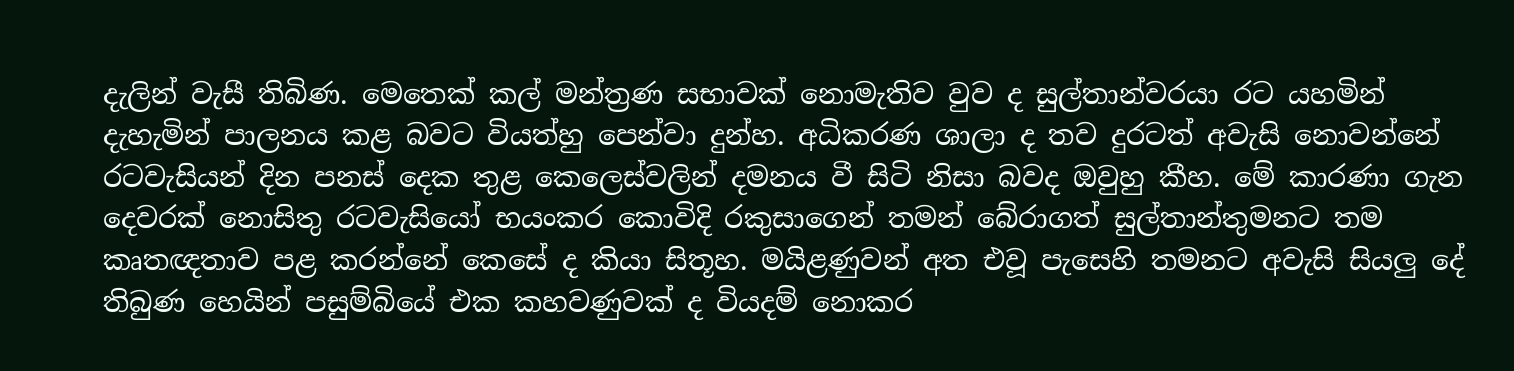දැලින් වැසී තිබිණ. මෙතෙක් කල් මන්ත්‍රණ සභාවක් නොමැතිව වුව ද සුල්තාන්වරයා රට යහමින් දැහැමින් පාලනය කළ බවට වියත්හු පෙන්වා දුන්හ. අධිකරණ ශාලා ද තව දුරටත් අවැසි නොවන්නේ රටවැසියන් දින පනස් දෙක තුළ කෙලෙස්වලින් දමනය වී සිටි නිසා බවද ඔවුහු කීහ. මේ කාරණා ගැන දෙවරක් නොසිතු රටවැසියෝ භයංකර කොවිදි රකුසාගෙන් තමන් බේරාගත් සුල්තාන්තුමනට තම කෘතඥතාව පළ කරන්නේ කෙසේ ද කියා සිතූහ. මයිළණුවන් අත එවූ පැසෙහි තමනට අවැසි සියලු දේ තිබුණ හෙයින් පසුම්බියේ එක කහවණුවක් ද වියදම් නොකර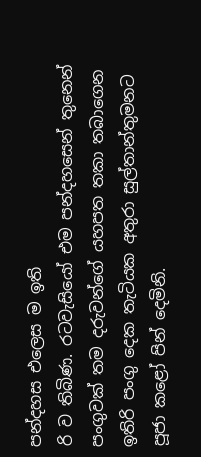පන්දහස එලෙස ම ඉති
රි ව තිබිණ. රටවැසියෝ එම පන්දහසෙන් තුනෙන් පංගුවක් තම දරුවන්ගේ යහපත තකා තබාගෙන ඉතිරි පංගු දෙක තැටියක අතුරා සුල්තාන්තුමනට පූජා කළෝ පින් දෙමිනි.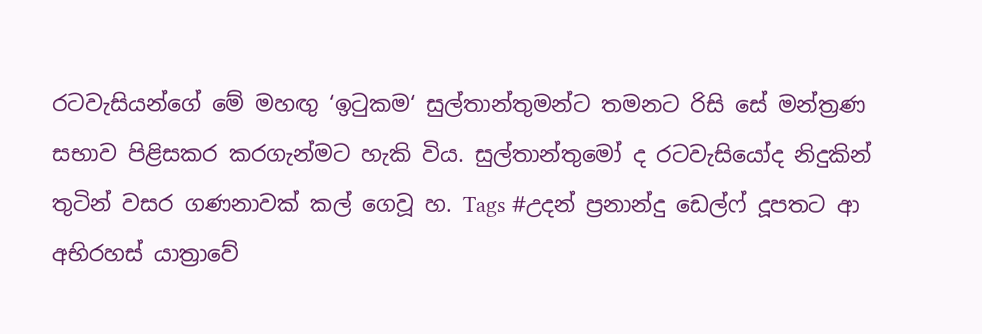රටවැසියන්ගේ මේ මහඟු ‘ඉටුකම‘ සුල්තාන්තුමන්ට තමනට රිසි සේ මන්ත්‍රණ සභාව පිළිසකර කරගැන්මට හැකි විය. සුල්තාන්තුමෝ ද රටවැසියෝද නිදුකින් තුටින් වසර ගණනාවක් කල් ගෙවූ හ. Tags #උදන් ප්‍රනාන්දු ඩෙල්ෆ් දූපතට ආ අභිරහස් යාත්‍රාවේ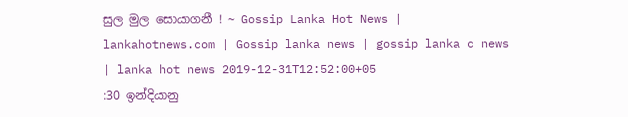සුල මුල සොයාගනී ! ~ Gossip Lanka Hot News | lankahotnews.com | Gossip lanka news | gossip lanka c news | lanka hot news 2019-12-31T12:52:00+05
:30 ඉන්දියානු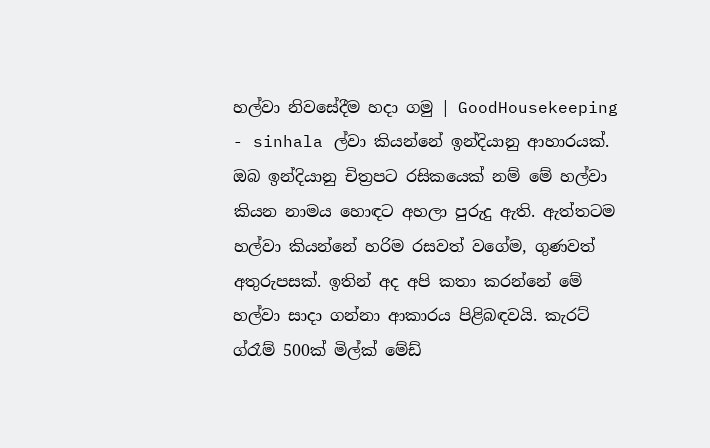හල්වා නිවසේදීම හදා ගමු | GoodHousekeeping - sinhala ල්වා කියන්නේ ඉන්දියානු ආහාරයක්. ඔබ ඉන්දියානු චිත්‍රපට රසිකයෙක් නම් මේ හල්වා කියන නාමය හොඳට අහලා පුරුදු ඇති. ඇත්තටම හල්වා කියන්නේ හරිම රසවත් වගේම, ගුණවත් අතුරුපසක්. ඉතින් අද අපි කතා කරන්නේ මේ හල්වා සාදා ගන්නා ආකාරය පිළිබඳවයි. කැරට් ග්රෑම් 500ක් මිල්ක් මේඩ්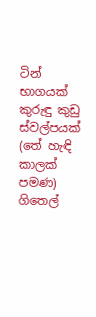ටින් භාගයක් කුරුඳු කුඩු ස්වල්පයක් (තේ හැඳි කාලක් පමණ) ගිතෙල්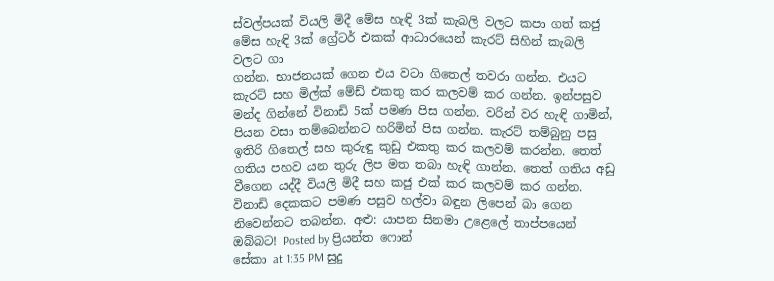ස්වල්පයක් වියලි මිදී මේස හැඳි 3ක් කැබලි වලට කපා ගත් කජු මේස හැඳි 3ක් ග්‍රේටර් එකක් ආධාරයෙන් කැරට් සිහින් කැබලි වලට ගා
ගන්න. භාජනයක් ගෙන එය වටා ගිතෙල් තවරා ගන්න. එයට කැරට් සහ මිල්ක් මේඩ් එකතු කර කලවම් කර ගන්න. ඉන්පසුව මන්ද ගින්නේ විනාඩි 5ක් පමණ පිස ගන්න. වරින් වර හැඳි ගාමින්, පියන වසා තම්බෙන්නට හරිමින් පිස ගන්න. කැරට් තම්බුනු පසු ඉතිරි ගිතෙල් සහ කුරුඳු කුඩු එකතු කර කලවම් කරන්න. තෙත් ගතිය පහව යන තුරු ලිප මත තබා හැඳි ගාන්න. තෙත් ගතිය අඩු වීගෙන යද්දී වියලි මිදී සහ කජු එක් කර කලවම් කර ගන්න. විනාඩි දෙකකට පමණ පසුව හල්වා බඳුන ලිපෙන් බා ගෙන නිවෙන්නට තබන්න. අළු: යාපන සිනමා උළෙලේ තාප්පයෙන් ඔබ්බට! Posted by ප්‍රියන්ත ෆොන්
සේකා at 1:35 PM සුදු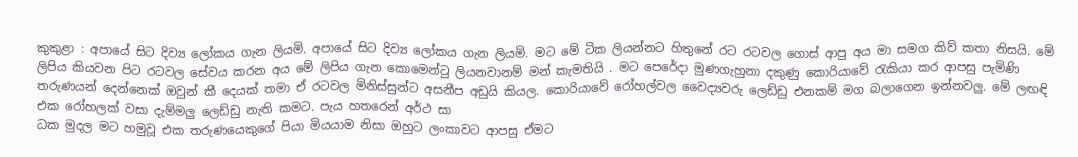කුකුළා : අපායේ සිට දිව්‍ය ලෝකය ගැන ලියමි. අපායේ සිට දිව්‍ය ලෝකය ගැන ලියමි. මට මේ ටික ලියන්නට හිතුනේ රට රටවල ගොස් ආපු අය මා සමග කිව් කතා නිසයි. මේ ලිපිය කියවන පිට රටවල සේවය කරන අය මේ ලිපිය ගැන කොමෙන්ටු ලියනවානම් මන් කැමතියි . මට පෙරේදා මුණගැහුනා දකුණු කොරියාවේ රැකියා කර ආපසු පැමිණි තරුණයන් දෙන්නෙක් ඔවුන් කී දෙයක් තමා ඒ රටවල මිනිස්සුන්ට අසනීප අඩුයි කියල. කොරියාවේ රෝහල්වල වෛද්‍යවරු ලෙඩ්ඩු එනකම් මග බලාගෙන ඉන්නවලු. මේ ලඟඳි එක රෝහලක් වසා දැම්මලු ලෙඩ්ඩු නැති කමට. පැය හතරෙන් අර්ථ සා
ධක මුදල මට හමුවූ එක තරුණයෙකුගේ පියා මියයාම නිසා ඔහුට ලංකාවට ආපසු ඒමට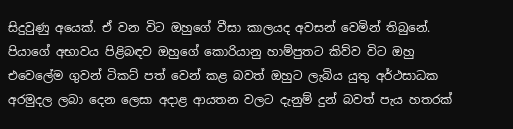සිදුවුණු අයෙක්. ඒ වන විට ඔහුගේ වීසා කාලයද අවසන් වෙමින් තිබුනේ. පියාගේ අභාවය පිළිබඳව ඔහුගේ කොරියානු හාම්පුතට කිව්ව විට ඔහු එවෙලේම ගුවන් ටිකට් පත් වෙන් කළ බවත් ඔහුට ලැබිය යුතු අර්ථසාධක අරමුදල ලබා දෙන ලෙසා අදාළ ආයතන වලට දැනුම් දුන් බවත් පැය හතරක්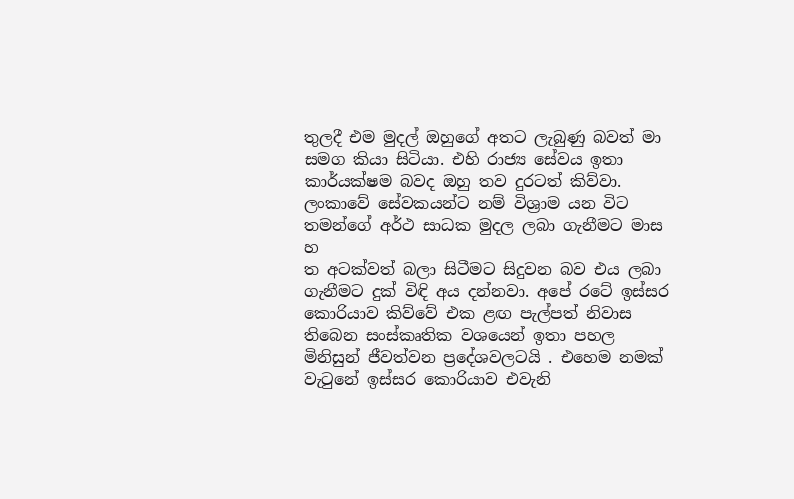තුලදී එම මුදල් ඔහුගේ අතට ලැබුණු බවත් මා සමග කියා සිටියා. එහි රාජ්‍ය සේවය ඉතා කාර්යක්ෂම බවද ඔහු තව දුරටත් කිව්වා. ලංකාවේ සේවකයන්ට නම් විශ්‍රාම යන විට තමන්ගේ අර්ථ සාධක මුදල ලබා ගැනීමට මාස හ
ත අටක්වත් බලා සිටීමට සිදුවන බව එය ලබා ගැනීමට දුක් විඳි අය දන්නවා. අපේ රටේ ඉස්සර කොරියාව කිව්වේ එක ළඟ පැල්පත් නිවාස තිබෙන සංස්කෘතික වශයෙන් ඉතා පහල මිනිසුන් ජීවත්වන ප්‍රදේශවලටයි . එහෙම නමක් වැටුනේ ඉස්සර කොරියාව එවැනි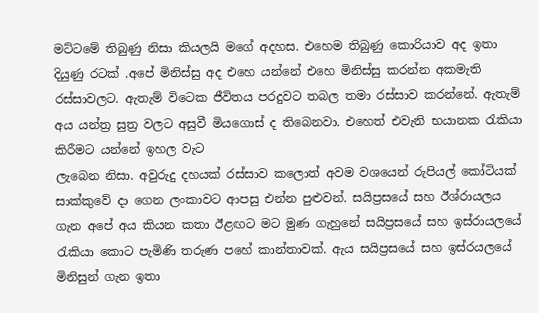මට්ටමේ තිබුණු නිසා කියලයි මගේ අදහස. එහෙම තිබුණු කොරියාව අද ඉතා දියුණු රටක් .අපේ මිනිස්සු අද එහෙ යන්නේ එහෙ මිනිස්සු කරන්න අකමැති රස්සාවලට. ඇතැම් විටෙක ජීවිතය පරදුවට තබල තමා රස්සාව කරන්නේ. ඇතැම් අය යන්ත්‍ර සුත්‍ර වලට අසුවී මියගොස් ද තිබෙනවා. එහෙත් එවැනි භයානක රැකියා කිරීමට යන්නේ ඉහල වැට
ලැබෙන නිසා. අවුරුදු දහයක් රස්සාව කලොත් අවම වශයෙන් රුපියල් කෝටියක් සාක්කුවේ දා ගෙන ලංකාවට ආපසු එන්න පුළුවන්. සයිප්‍රසයේ සහ ඊශ්රායලය ගැන අපේ අය කියන කතා ඊළඟට මට මුණ ගැහුනේ සයිප්‍රසයේ සහ ඉස්රායලයේ රැකියා කොට පැමිණි තරුණ පහේ කාන්තාවක්. ඇය සයිප්‍රසයේ සහ ඉස්රයලයේ මිනිසුන් ගැන ඉතා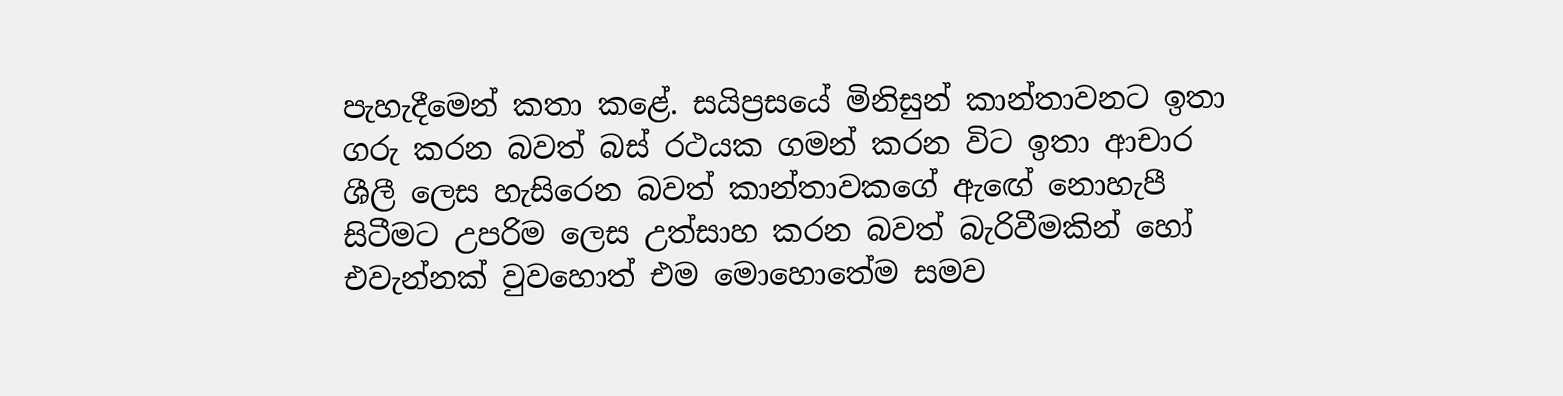පැහැදීමෙන් කතා කළේ. සයිප්‍රසයේ මිනිසුන් කාන්තාවනට ඉතා ගරු කරන බවත් බස් රථයක ගමන් කරන විට ඉතා ආචාර ශීලී ලෙස හැසිරෙන බවත් කාන්තාවකගේ ඇඟේ නොහැපී සිටීමට උපරිම ලෙස උත්සාහ කරන බවත් බැරිවීමකින් හෝ එවැන්නක් වුවහොත් එම මොහොතේම සමව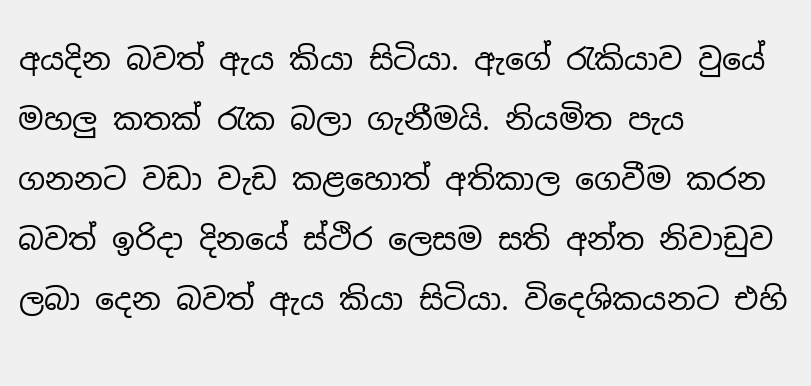අයදින බවත් ඇය කියා සිටියා. ඇගේ රැකියාව වුයේ මහලු කතක් රැක බලා ගැනීමයි. නියමිත පැය ගනනට වඩා වැඩ කළහොත් අතිකාල ගෙවීම කරන බවත් ඉරිදා දිනයේ ස්ථිර ලෙසම සති අන්ත නිවාඩුව ලබා දෙන බවත් ඇය කියා සිටියා. විදෙශිකයනට එහි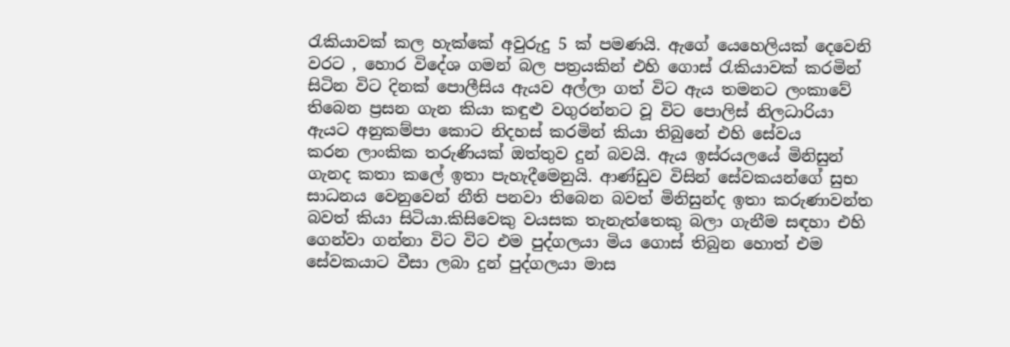රැකියාවක් කල හැක්කේ අවුරුදු 5 ක් පමණයි. ඇගේ යෙහෙලියක් දෙවෙනි වරට , හොර විදේශ ගමන් බල පත්‍රයකින් එහි ගොස් රැකියාවක් කරමින් සිටින විට දිනක් පොලීසිය ඇයව අල්ලා ගත් විට ඇය තමනට ලංකාවේ තිබෙන ප්‍රසන ගැන කියා කඳුළු වගුරන්නට වූ විට පොලිස් නිලධාරියා ඇයට අනුකම්පා කොට නිදහස් කරමින් කියා තිබුනේ එහි සේවය
කරන ලාංකික තරුණියක් ඔත්තුව දුන් බවයි. ඇය ඉස්රයලයේ මිනිසුන් ගැනද කතා කලේ ඉතා පැහැදීමෙනුයි. ආණ්ඩුව විසින් සේවකයන්ගේ සුභ සාධනය වෙනුවෙන් නීති පනවා තිබෙන බවත් මිනිසුන්ද ඉතා කරුණාවන්ත බවත් කියා සිටියා.කිසිවෙකු වයසක තැනැත්තෙකු බලා ගැනීම සඳහා එහි ගෙන්වා ගන්නා විට විට එම පුද්ගලයා මිය ගොස් තිබුන හොත් එම සේවකයාට වීසා ලබා දුන් පුද්ගලයා මාස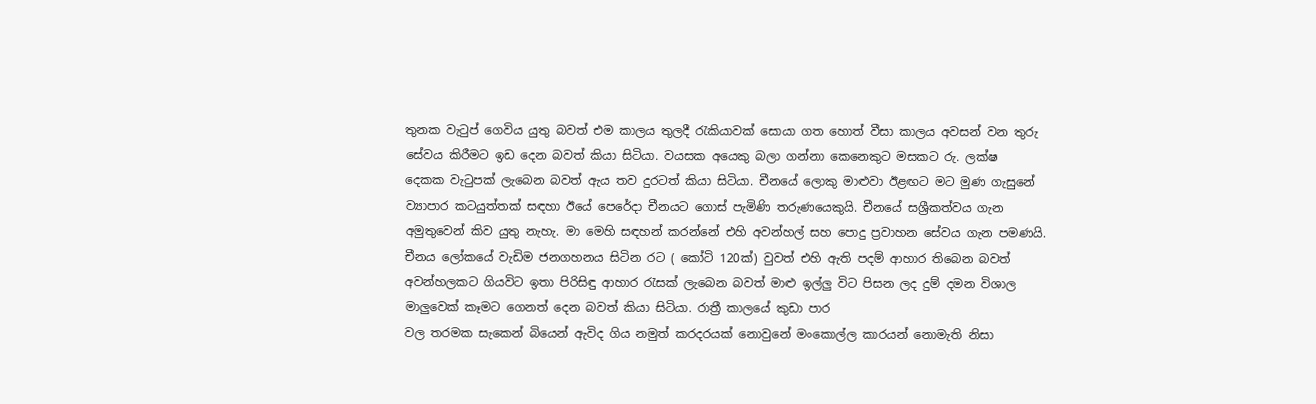තුනක වැටුප් ගෙවිය යුතු බවත් එම කාලය තුලදී රැකියාවක් සොයා ගත හොත් වීසා කාලය අවසන් වන තුරු සේවය කිරීමට ඉඩ දෙන බවත් කියා සිටියා. වයසක අයෙකු බලා ගන්නා කෙනෙකුට මසකට රු. ලක්ෂ
දෙකක වැටුපක් ලැබෙන බවත් ඇය තව දුරටත් කියා සිටියා. චීනයේ ලොකු මාළුවා ඊළඟට මට මුණ ගැසුනේ ව්‍යාපාර කටයුත්තක් සඳහා ඊයේ පෙරේදා චීනයට ගොස් පැමිණි තරුණයෙකුයි. චීනයේ සශ්‍රීකත්වය ගැන අමුතුවෙන් කිව යුතු නැහැ. මා මෙහි සඳහන් කරන්නේ එහි අවන්හල් සහ පොදු ප්‍රවාහන සේවය ගැන පමණයි. චීනය ලෝකයේ වැඩිම ජනගහනය සිටින රට ( කෝටි 120ක්) වුවත් එහි ඇති පදම් ආහාර තිබෙන බවත් අවන්හලකට ගියවිට ඉතා පිරිසිඳු ආහාර රැසක් ලැබෙන බවත් මාළු ඉල්ලු විට පිසන ලද දුම් දමන විශාල මාලුවෙක් කෑමට ගෙනත් දෙන බවත් කියා සිටියා. රාත්‍රී කාලයේ කුඩා පාර
වල තරමක සැකෙන් බියෙන් ඇවිද ගිය නමුත් කරදරයක් නොවුනේ මංකොල්ල කාරයන් නොමැති නිසා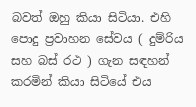බවත් ඔහු කියා සිටියා. එහි පොදු ප්‍රවාහන සේවය ( දුම්රිය සහ බස් රථ ) ගැන සඳහන් කරමින් කියා සිටියේ එය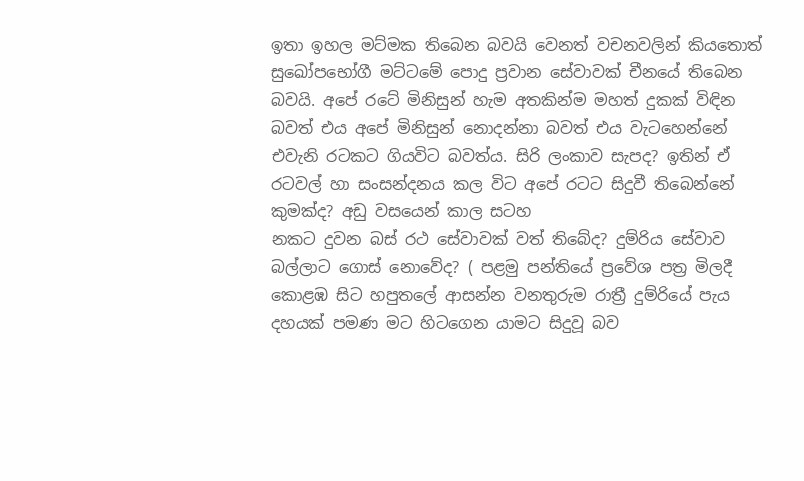ඉතා ඉහල මට්මක තිබෙන බවයි වෙනත් වචනවලින් කියතොත් සුඛෝපභෝගී මට්ටමේ පොදු ප්‍රවාන සේවාවක් චීනයේ තිබෙන බවයි. අපේ රටේ මිනිසුන් හැම අතකින්ම මහත් දුකක් විඳින බවත් එය අපේ මිනිසුන් නොදන්නා බවත් එය වැටහෙන්නේ එවැනි රටකට ගියවිට බවත්ය. සිරි ලංකාව සැපද? ඉතින් ඒ රටවල් හා සංසන්දනය කල විට අපේ රටට සිදුවී තිබෙන්නේ කුමක්ද? අඩු වසයෙන් කාල සටහ
නකට දුවන බස් රථ සේවාවක් වත් තිබේද? දුම්රිය සේවාව බල්ලාට ගොස් නොවේද? ( පළමු පන්තියේ ප්‍රවේශ පත්‍ර මිලදී කොළඹ සිට හපුතලේ ආසන්න වනතුරුම රාත්‍රී දුම්රියේ පැය දහයක් පමණ මට හිටගෙන යාමට සිදුවූ බව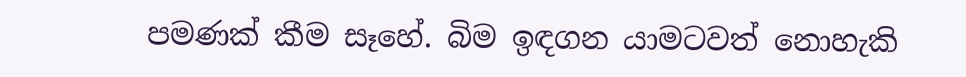පමණක් කීම සෑහේ. බිම ඉඳගන යාමටවත් නොහැකි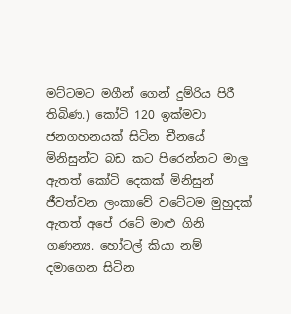මට්ටමට මගීන් ගෙන් දුම්රිය පිරී තිබිණ.) කෝටි 120 ඉක්මවා ජනගහනයක් සිටින චීනයේ මිනිසුන්ට බඩ කට පිරෙන්නට මාලු ඇතත් කෝටි දෙකක් මිනිසුන් ජීවත්වන ලංකාවේ වටේටම මුහුදක් ඇතත් අපේ රටේ මාළු ගිනි ගණන්‍ය. හෝටල් කියා නම් දමාගෙන සිටින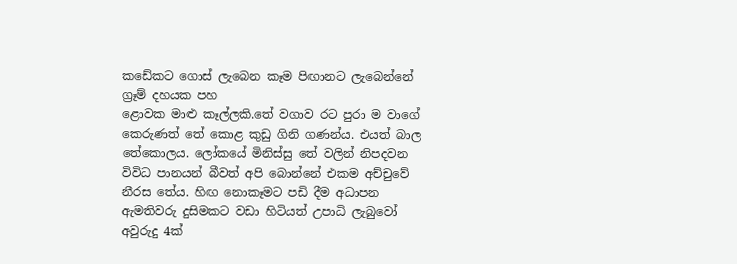කඩේකට ගොස් ලැබෙන කෑම පිඟානට ලැබෙන්නේ ග්‍රෑම් දහයක පහ
ළොවක මාළු කෑල්ලකි.තේ වගාව රට පුරා ම වාගේ කෙරුණත් තේ කොළ කුඩු ගිනි ගණන්ය. එයත් බාල තේකොලය. ලෝකයේ මිනිස්සු තේ වලින් නිපදවන විවිධ පානයන් බීවත් අපි බොන්නේ එකම අච්චුවේ නීරස තේය. හිඟ නොකෑමට පඩි දීම අධාපන ඇමතිවරු දුසිමකට වඩා හිටියත් උපාධි ලැබුවෝ අවුරුදු 4ක්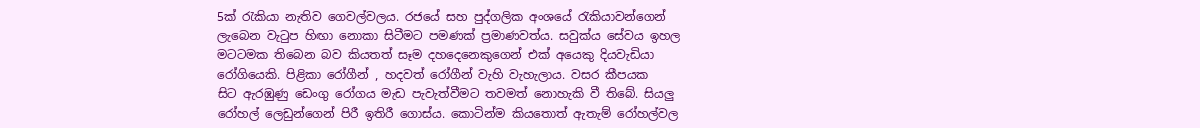5ක් රැකියා නැතිව ගෙවල්වලය. රජයේ සහ පුද්ගලික අංශයේ රැකියාවන්ගෙන් ලැබෙන වැටුප හිඟා නොකා සිටීමට පමණක් ප්‍රමාණවත්ය. සවුක්ය සේවය ඉහල මටටමක තිබෙන බව කියතත් සෑම දහදෙනෙකුගෙන් එක් අයෙකු දියවැඩියා රෝගියෙකි. පිළිකා රෝගීන් , හදවත් රෝගීන් වැහි වැහැලාය. වසර කීපයක
සිට ඇරඹුණු ඩෙංගු රෝගය මැඩ පැවැත්වීමට තවමත් නොහැකි වී තිබේ. සියලු රෝහල් ලෙඩුන්ගෙන් පිරී ඉතිරී ගොස්ය. කොටින්ම කියතොත් ඇතැම් රෝහල්වල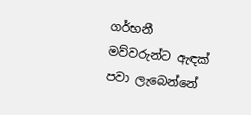ගර්භනී මව්වරුන්ට ඇඳක් පවා ලැබෙන්නේ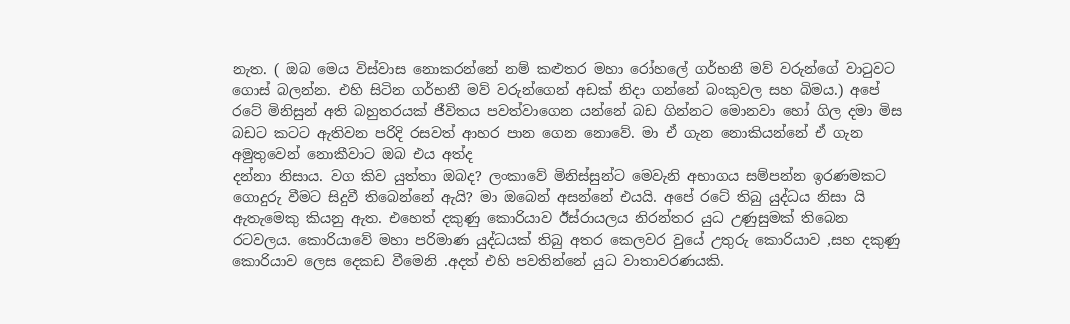නැත. ( ඔබ මෙය විස්වාස නොකරන්නේ නම් කළුතර මහා රෝහලේ ගර්භනී මව් වරුන්ගේ වාටුවට ගොස් බලන්න. එහි සිටින ගර්භනී මව් වරුන්ගෙන් අඩක් නිදා ගන්නේ බංකුවල සහ බිමය.) අපේ රටේ මිනිසුන් අති බහුතරයක් ජීවිතය පවත්වාගෙන යන්නේ බඩ ගින්නට මොනවා හෝ ගිල දමා මිස බඩට කටට ඇතිවන පරිදි රසවත් ආහර පාන ගෙන නොවේ. මා ඒ ගැන නොකියන්නේ ඒ ගැන අමුතුවෙන් නොකීවාට ඔබ එය අත්ද
දන්නා නිසාය. වග කිව යුත්තා ඔබද? ලංකාවේ මිනිස්සුන්ට මෙවැනි අභාගය සම්පන්න ඉරණමකට ගොදුරු වීමට සිදුවී තිබෙන්නේ ඇයි? මා ඔබෙන් අසන්නේ එයයි. අපේ රටේ තිබු යුද්ධය නිසා යි ඇතැමෙකු කියනු ඇත. එහෙත් දකුණු කොරියාව ඊස්රායලය නිරන්තර යුධ උණුසුමක් තිබෙන රටවලය. කොරියාවේ මහා පරිමාණ යුද්ධයක් තිබු අතර කෙලවර වුයේ උතුරු කොරියාව ,සහ දකුණු කොරියාව ලෙස දෙකඩ වීමෙනි .අදත් එහි පවතින්නේ යුධ වාතාවරණයකි.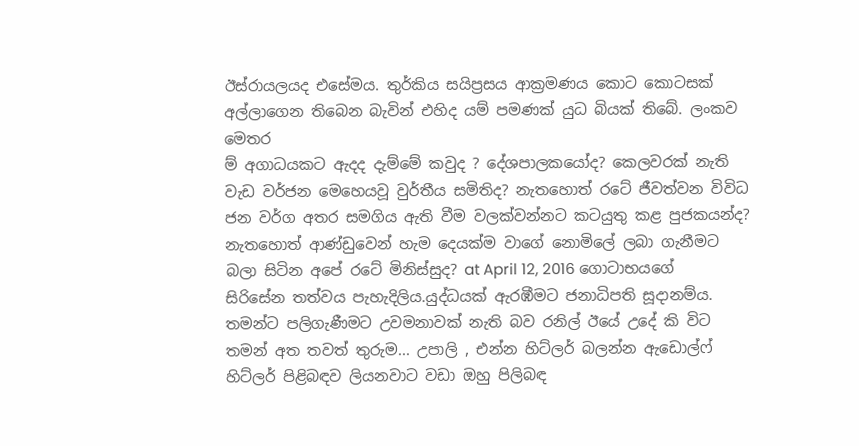ඊස්රායලයද එසේමය. තුර්කිය සයිප්‍රසය ආක්‍රමණය කොට කොටසක් අල්ලාගෙන තිබෙන බැවින් එහිද යම් පමණක් යුධ බියක් තිබේ. ලංකව මෙතර
ම් අගාධයකට ඇදද දැම්මේ කවුද ? දේශපාලකයෝද? කෙලවරක් නැති වැඩ වර්ජන මෙහෙයවූ වුර්තීය සමිතිද? නැතහොත් රටේ ජීවත්වන විවිධ ජන වර්ග අතර සමගිය ඇති වීම වලක්වන්නට කටයුතු කළ පුජකයන්ද? නැතහොත් ආණ්ඩුවෙන් හැම දෙයක්ම වාගේ නොමිලේ ලබා ගැනීමට බලා සිටින අපේ රටේ මිනිස්සුද? at April 12, 2016 ගොටාභයගේ සිරිසේන තත්වය පැහැදිලිය.යුද්ධයක් ඇරඹීමට ජනාධිපති සූදානම්ය. තමන්ට පලිගැණීමට උවමනාවක් නැති බව රනිල් ඊයේ උදේ කි විට තමන් අත තවත් තුරුම... උපාලි , එන්න හිට්ලර් බලන්න ඇඩොල්ෆ් හිට්ලර් පිළිබඳව ලියනවාට වඩා ඔහු පිලිබඳ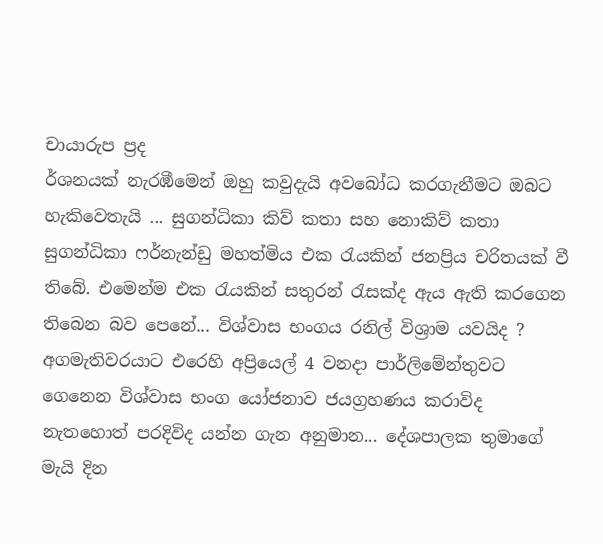චායාරුප ප්‍රද
ර්ශනයක් නැරඹීමෙන් ඔහු කවුදැයි අවබෝධ කරගැනීමට ඔබට හැකිවෙතැයි ... සුගන්ධිකා කිව් කතා සහ නොකිව් කතා සුගන්ධිකා ෆර්නැන්ඩු මහත්මිය එක රැයකින් ජනප්‍රිය චරිතයක් වී තිබේ. එමෙන්ම එක රැයකින් සතුරන් රැසක්ද ඇය ඇති කරගෙන තිබෙන බව පෙනේ... විශ්වාස භංගය රනිල් විශ්‍රාම යවයිද ? අගමැතිවරයාට එරෙහි අප්‍රියෙල් 4 වනදා පාර්ලිමේන්තුවට ගෙනෙන විශ්වාස භංග යෝජනාව ජයග්‍රහණය කරාවිද නැතහොත් පරදිවිද යන්න ගැන අනුමාන... දේශපාලක තුමාගේ මැයි දින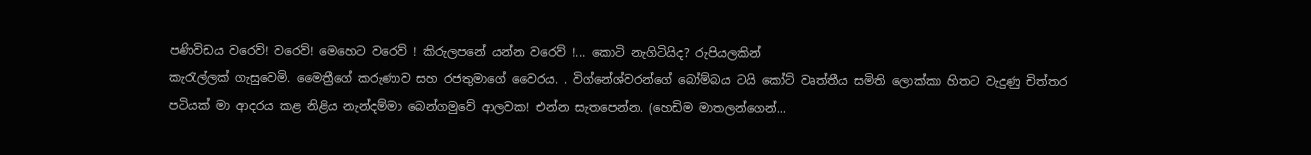පණිවිඩය වරෙව්! වරෙව්! මෙහෙට වරෙව් ! කිරුලපනේ යන්න වරෙව් !... කොටි නැගිටියිද? රුපියලකින්
කැරැල්ලක් ගැසුවෙමි. මෛත්‍රීගේ කරුණාව සහ රජතුමාගේ වෛරය. . විග්නේශ්වරන්ගේ බෝම්බය ටයි කෝට් වෘත්තීය සමිති ලොක්කා හිතට වැදුණු චිත්තර පටියක් මා ආදරය කළ නිළිය නැන්දම්මා බෙන්ගමුවේ ආලවක! එන්න සැතපෙන්න. (හෙඩිම මාතලන්ගෙන්...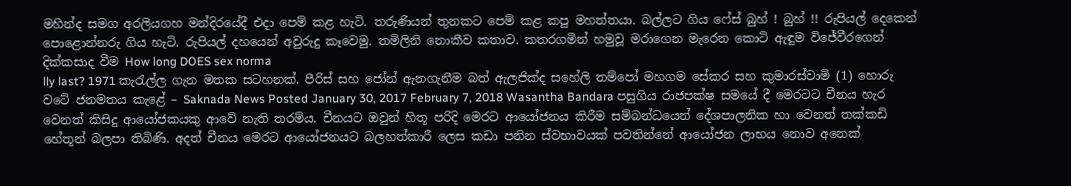මහින්ද සමග අරලියගහ මන්දිරයේදී එදා පෙම් කළ හැටි. තරුණියන් තුනකට පෙම් කළ කපු මහත්තයා. බල්ලට ගිය ෆේස් බුහ් ! බුහ් !! රුපියල් දෙකෙන් පොළොන්නරු ගිය හැටි. රුපියල් දහයෙන් අවුරුදු කෑවෙමු. තමිලිනි නොකීව කතාව. කතරගමින් හමුවූ මරාගෙන මැරෙන කොටි ඇඳුම විජේවීරගෙන් දික්කසාද වීම How long DOES sex norma
lly last? 1971 කැරැල්ල ගැන මතක සටහනක්. පීරිස් සහ ජෝන් ඇනගැනීම බත් ඇලජික්ද සහේලි තම්පෝ මහගම සේකර සහ කුමාරස්වාමි (1) හොරු වටේ ජනමතය කැළේ – Saknada News Posted January 30, 2017 February 7, 2018 Wasantha Bandara පසුගිය රාජපක්ෂ සමයේ දී මෙරටට චීනය හැර වෙනත් කිසිදු ආයෝජකයකු ආවේ නැති තරම්ය. චීනයට ඔවුන් හිතූ පරිදි මෙරට ආයෝජනය කිරීම සම්බන්ධයෙන් දේශපාලනික හා වෙනත් තක්කඩි හේතූන් බලපා තිබිණි. අදත් චීනය මෙරට ආයෝජනයට බලහත්කාරී ලෙස කඩා පනින ස්වභාවයක් පවතින්නේ ආයෝජන ලාභය නොව අනෙක්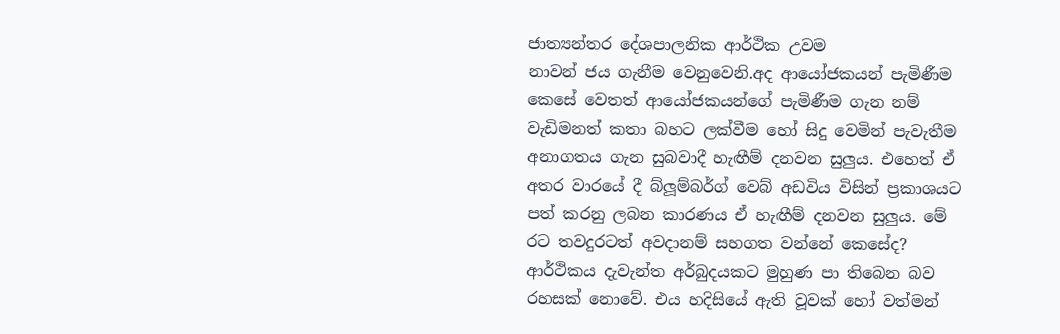ජාත්‍යන්තර දේශපාලනික ආර්ථික උවම
නාවන් ජය ගැනීම වෙනුවෙනි.අද ආයෝජකයන් පැමිණීම කෙසේ වෙතත් ආයෝජකයන්ගේ පැමිණීම ගැන නම් වැඩිමනත් කතා බහට ලක්වීම හෝ සිදු වෙමින් පැවැතීම අනාගතය ගැන සුබවාදී හැඟීම් දනවන සුලුය. එහෙත් ඒ අතර වාරයේ දී බ්ලූම්බර්ග් වෙබ් අඩවිය විසින් ප්‍රකාශයට පත් කරනු ලබන කාරණය ඒ හැඟීම් දනවන සුලුය. මේ රට තවදුරටත් අවදානම් සහගත වන්නේ කෙසේද? ආර්ථිකය දැවැන්ත අර්බුදයකට මුහුණ පා තිබෙන බව රහසක් නොවේ. එය හදිසියේ ඇති වූවක් හෝ වත්මන්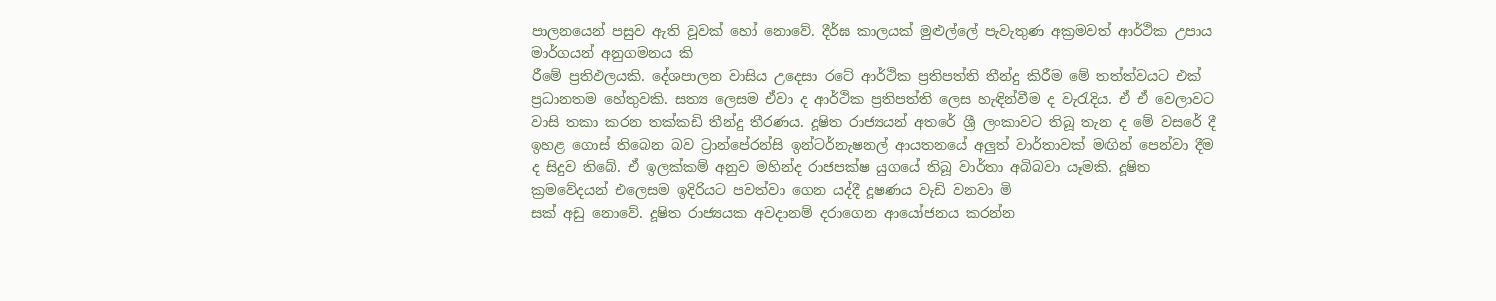පාලනයෙන් පසුව ඇති වූවක් හෝ නොවේ. දීර්ඝ කාලයක් මුළුල්ලේ පැවැතුණ අක්‍රමවත් ආර්ථික උපාය මාර්ගයන් අනුගමනය කි
රීමේ ප්‍රතිඵලයකි. දේශපාලන වාසිය උදෙසා රටේ ආර්ථික ප්‍රතිපත්ති තීන්දු කිරීම මේ තත්ත්වයට එක් ප්‍රධානතම හේතුවකි. සත්‍ය ලෙසම ඒවා ද ආර්ථික ප්‍රතිපත්ති ලෙස හැඳින්වීම ද වැරැදිය. ඒ ඒ වෙලාවට වාසි තකා කරන තක්කඩි තීන්දු තීරණය. දූෂිත රාජ්‍යයන් අතරේ ශ්‍රී ලංකාවට තිබූ තැන ද මේ වසරේ දී ඉහළ ගොස් තිබෙන බව ට්‍රාන්පේරන්සි ඉන්ටර්නැෂනල් ආයතනයේ අලුත් වාර්තාවක් මඟින් පෙන්වා දීම ද සිදුව තිබේ. ඒ ඉලක්කම් අනුව මහින්ද රාජපක්ෂ යුගයේ තිබූ වාර්තා අබිබවා යෑමකි. දූෂිත ක්‍රමවේදයන් එලෙසම ඉදිරියට පවත්වා ගෙන යද්දී දූෂණය වැඩි වනවා මි
සක් අඩු නොවේ. දූෂිත රාජ්‍යයක අවදානම් දරාගෙන ආයෝජනය කරන්න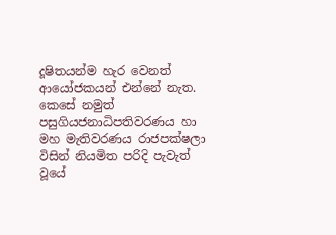දූෂිතයන්ම හැර වෙනත් ආයෝජකයන් එන්නේ නැත. කෙසේ නමුත් පසුගියජනාධිපතිවරණය හා මහ මැතිවරණය රාජපක්ෂලා විසින් නියමිත පරිදි පැවැත් වූයේ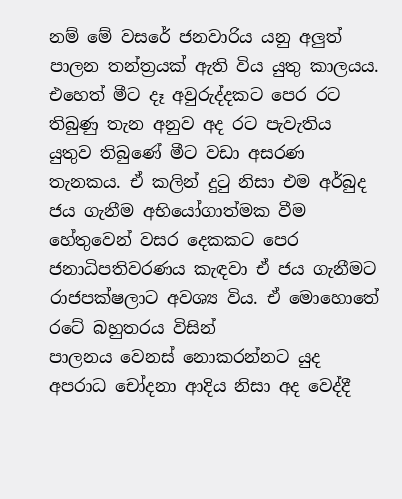නම් මේ වසරේ ජනවාරිය යනු අලුත් පාලන තන්ත්‍රයක් ඇති විය යුතු කාලයය. එහෙත් මීට දෑ අවුරුද්දකට පෙර රට තිබුණු තැන අනුව අද රට පැවැතිය යුතුව තිබුණේ මීට වඩා අසරණ තැනකය. ඒ කලින් දුටු නිසා එම අර්බුද ජය ගැනීම අභියෝගාත්මක වීම හේතුවෙන් වසර දෙකකට පෙර ජනාධිපතිවරණය කැඳවා ඒ ජය ගැනීමට රාජපක්ෂලාට අවශ්‍ය විය. ඒ මොහොතේ රටේ බහුතරය විසින්
පාලනය වෙනස් නොකරන්නට යුද අපරාධ චෝදනා ආදිය නිසා අද වෙද්දී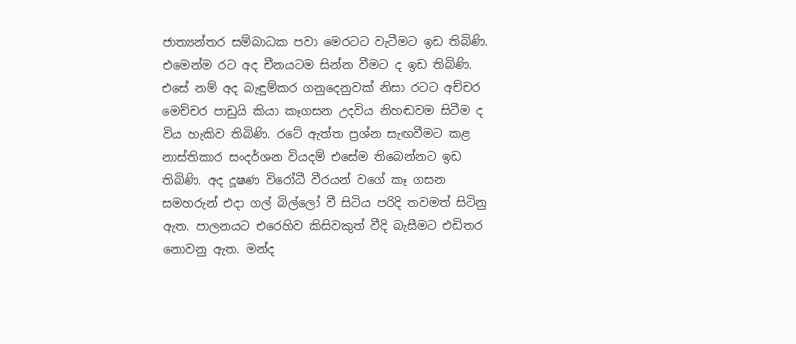ජාත්‍යන්තර සම්බාධක පවා මෙරටට වැටීමට ඉඩ තිබිණි. එමෙන්ම රට අද චීනයටම සින්න වීමට ද ඉඩ තිබිණි. එසේ නම් අද බැඳුම්කර ගනුදෙනුවක් නිසා රටට අච්චර මෙච්චර පාඩුයි කියා කෑගසන උදවිය නිහඬවම සිටීම ද විය හැකිව තිබිණි. රටේ ඇත්ත ප්‍රශ්න සැඟවීමට කළ නාස්තිකාර සංදර්ශන වියදම් එසේම තිබෙන්නට ඉඩ තිබිණි. අද දූෂණ විරෝධී වීරයන් වගේ කෑ ගසන සමහරුන් එදා ගල් බිල්ලෝ වී සිටිය පරිදි තවමත් සිටිනු ඇත. පාලනයට එරෙහිව කිසිවකුත් වීදි බැසීමට එඩිතර නොවනු ඇත. මන්ද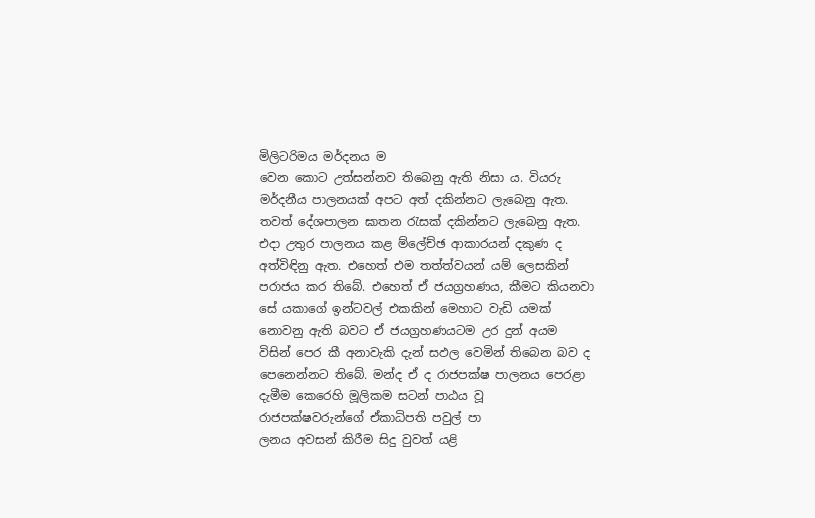මිලිටරිමය මර්දනය ම
වෙන කොට උත්සන්නව තිබෙනු ඇති නිසා ය. වියරු මර්දනීය පාලනයක් අපට අත් දකින්නට ලැබෙනු ඇත. තවත් දේශපාලන ඝාතන රැසක් දකින්නට ලැබෙනු ඇත. එදා උතුර පාලනය කළ ම්ලේච්ඡ ආකාරයන් දකුණ ද අත්විඳිනු ඇත. එහෙත් එම තත්ත්වයන් යම් ලෙසකින් පරාජය කර තිබේ. එහෙත් ඒ ජයග්‍රහණය, කීමට කියනවා සේ යකාගේ ඉන්ටවල් එකකින් මෙහාට වැඩි යමක් නොවනු ඇති බවට ඒ ජයග්‍රහණයටම උර දුන් අයම විසින් පෙර කී අනාවැකි දැන් සඵල වෙමින් තිබෙන බව ද පෙනෙන්නට තිබේ. මන්ද ඒ ද රාජපක්ෂ පාලනය පෙරළා දැමීම කෙරෙහි මූලිකම සටන් පාඨය වූ රාජපක්ෂවරුන්ගේ ඒකාධිපති පවුල් පා
ලනය අවසන් කිරීම සිදු වුවත් යළි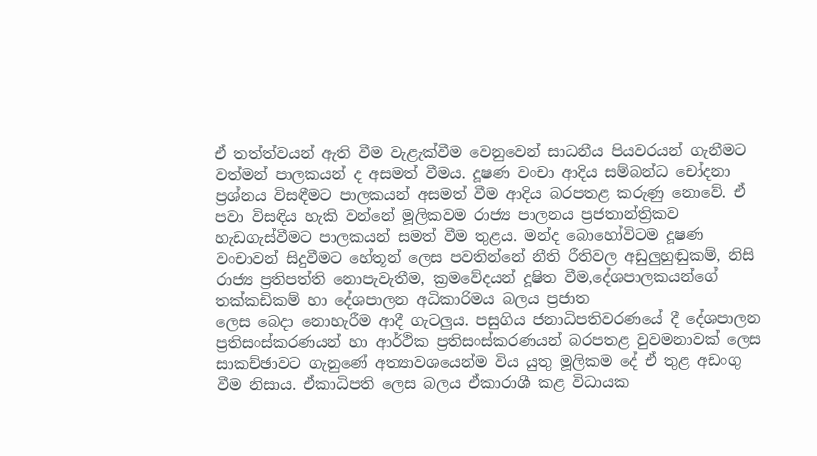ඒ තත්ත්වයන් ඇති වීම වැළැක්වීම වෙනුවෙන් සාධනීය පියවරයන් ගැනීමට වත්මන් පාලකයන් ද අසමත් වීමය. දූෂණ වංචා ආදිය සම්බන්ධ චෝදනා ප්‍රශ්නය විසඳීමට පාලකයන් අසමත් වීම ආදිය බරපතළ කරුණු නොවේ. ඒ පවා විසඳිය හැකි වන්නේ මූලිකවම රාජ්‍ය පාලනය ප්‍රජතාන්ත්‍රිකව හැඩගැස්වීමට පාලකයන් සමත් වීම තුළය. මන්ද බොහෝවිටම දූෂණ වංචාවන් සිදුවීමට හේතූන් ලෙස පවතින්නේ නීති රීතිවල අඩුලුහුඬුකම්, නිසි රාජ්‍ය ප්‍රතිපත්ති නොපැවැතීම, ක්‍රමවේදයන් දූෂිත වීම,දේශපාලකයන්ගේ තක්කඩිකම් හා දේශපාලන අධිකාරිමය බලය ප්‍රජාත
ලෙස බෙදා නොහැරීම ආදී ගැටලුය. පසුගිය ජනාධිපතිවරණයේ දී දේශපාලන ප්‍රතිසංස්කරණයන් හා ආර්ථික ප්‍රතිසංස්කරණයන් බරපතළ වුවමනාවක් ලෙස සාකච්ඡාවට ගැනුණේ අත්‍යාවශයෙන්ම විය යුතු මූලිකම දේ ඒ තුළ අඩංගු වීම නිසාය. ඒකාධිපති ලෙස බලය ඒකාරාශී කළ විධායක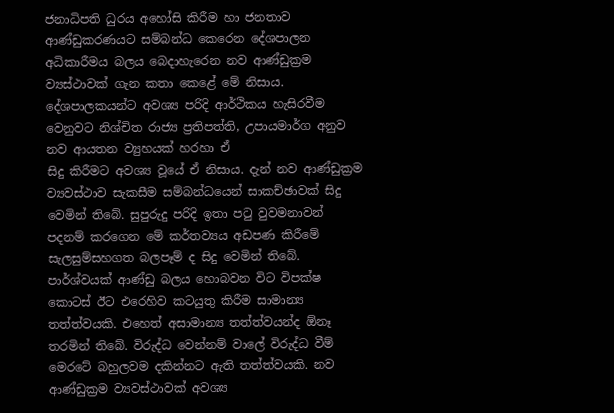ජනාධිපති ධුරය අහෝසි කිරීම හා ජනතාව ආණ්ඩුකරණයට සම්බන්ධ කෙරෙන දේශපාලන අධිකාරීමය බලය බෙදාහැරෙන නව ආණ්ඩුක්‍රම ව්‍යස්ථාවක් ගැන කතා කෙළේ මේ නිසාය. දේශපාලකයන්ට අවශ්‍ය පරිදි ආර්ථිකය හැසිරවීම වෙනුවට නිශ්චිත රාජ්‍ය ප්‍රතිපත්ති, උපායමාර්ග අනුව නව ආයතන ව්‍යුහයක් හරහා ඒ
සිදු කිරීමට අවශ්‍ය වූයේ ඒ නිසාය. දැන් නව ආණ්ඩුක්‍රම ව්‍යවස්ථාව සැකසීම සම්බන්ධයෙන් සාකච්ඡාවක් සිදු වෙමින් තිබේ. සුපුරුදු පරිදි ඉතා පටු වුවමනාවන් පදනම් කරගෙන මේ කර්තව්‍යය අඩපණ කිරීමේ සැලසුම්සහගත බලපෑම් ද සිදු වෙමින් තිබේ. පාර්ශ්වයක් ආණ්ඩු බලය හොබවන විට විපක්ෂ කොටස් ඊට එරෙහිව කටයුතු කිරීම සාමාන්‍ය තත්ත්වයකි. එහෙත් අසාමාන්‍ය තත්ත්වයන්ද ඕනෑ තරමින් තිබේ. විරුද්ධ වෙන්නම් වාලේ විරුද්ධ වීම් මෙරටේ බහුලවම දකින්නට ඇති තත්ත්වයකි. නව ආණ්ඩුක්‍රම ව්‍යවස්ථාවක් අවශ්‍ය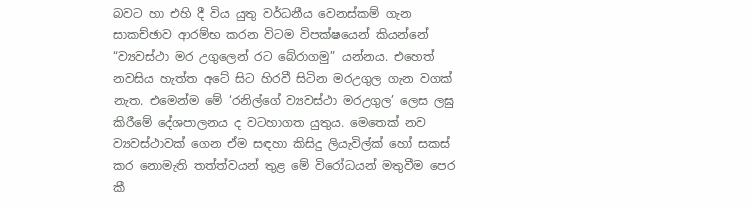බවට හා එහි දී විය යුතු වර්ධනීය වෙනස්කම් ගැන
සාකච්ඡාව ආරම්භ කරන විටම විපක්ෂයෙන් කියන්නේ “ව්‍යවස්ථා මර උගුලෙන් රට බේරාගමු” යන්නය. එහෙත් නවසිය හැත්ත අටේ සිට හිරවී සිටින මරඋගුල ගැන වගක් නැත. එමෙන්ම මේ ‘රනිල්ගේ ව්‍යවස්ථා මරඋගුල’ ලෙස ලඝු කිරීමේ දේශපාලනය ද වටහාගත යුතුය. මෙතෙක් නව ව්‍යවස්ථාවක් ගෙන ඒම සඳහා කිසිදු ලියැවිල්ක් හෝ සකස් කර නොමැති තත්ත්වයන් තුළ මේ විරෝධයන් මතුවීම පෙර කී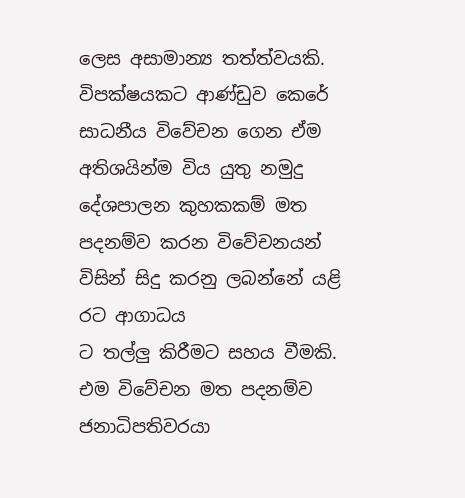ලෙස අසාමාන්‍ය තත්ත්වයකි. විපක්ෂයකට ආණ්ඩුව කෙරේ සාධනීය විවේචන ගෙන ඒම අතිශයින්ම විය යුතු නමුදු දේශපාලන කුහකකම් මත පදනම්ව කරන විවේචනයන් විසින් සිදු කරනු ලබන්නේ යළි රට ආගාධය
ට තල්ලු කිරීමට සහය වීමකි. එම විවේචන මත පදනම්ව ජනාධිපතිවරයා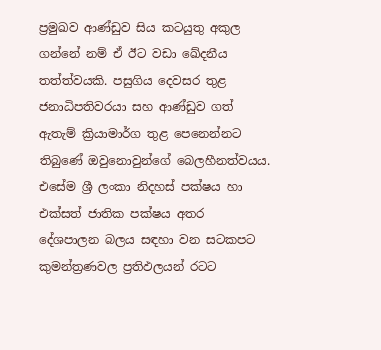ප්‍රමුඛව ආණ්ඩුව සිය කටයුතු අකුල ගන්නේ නම් ඒ ඊට වඩා ඛේදනීය තත්ත්වයකි. පසුගිය දෙවසර තුළ ජනාධිපතිවරයා සහ ආණ්ඩුව ගත් ඇතැම් ක්‍රියාමාර්ග තුළ පෙනෙන්නට තිබුණේ ඔවුනොවුන්ගේ බෙලහීනත්වයය. එසේම ශ්‍රී ලංකා නිදහස් පක්ෂය හා එක්සත් ජාතික පක්ෂය අතර දේශපාලන බලය සඳහා වන සටකපට කුමන්ත්‍රණවල ප්‍රතිඵලයන් රටට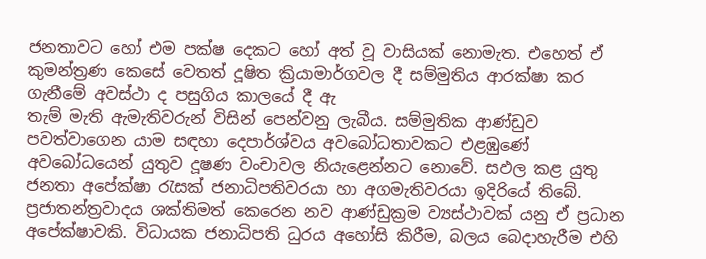ජනතාවට හෝ එම පක්ෂ දෙකට හෝ අත් වූ වාසියක් නොමැත. එහෙත් ඒ කුමන්ත්‍රණ කෙසේ වෙතත් දූෂිත ක්‍රියාමාර්ගවල දී සම්මුතිය ආරක්ෂා කර ගැනීමේ අවස්ථා ද පසුගිය කාලයේ දී ඇ
තැම් මැති ඇමැතිවරුන් විසින් පෙන්වනු ලැබීය. සම්මුතික ආණ්ඩුව පවත්වාගෙන යාම සඳහා දෙපාර්ශ්වය අවබෝධතාවකට එළඹුණේ අවබෝධයෙන් යුතුව දූෂණ වංචාවල නියැළෙන්නට නොවේ. සඵල කළ යුතු ජනතා අපේක්ෂා රැසක් ජනාධිපතිවරයා හා අගමැතිවරයා ඉදිරියේ තිබේ. ප්‍රජාතන්ත්‍රවාදය ශක්තිමත් කෙරෙන නව ආණ්ඩුක්‍රම ව්‍යස්ථාවක් යනු ඒ ප්‍රධාන අපේක්ෂාවකි. විධායක ජනාධිපති ධුරය අහෝසි කිරීම, බලය බෙදාහැරීම එහි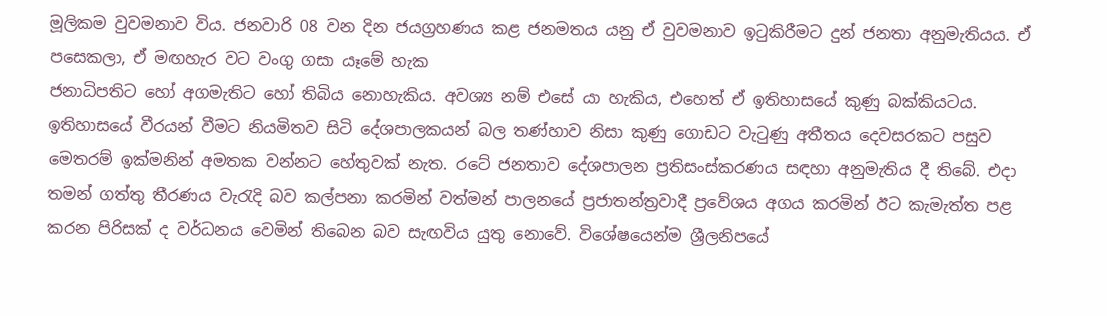මූලිකම වුවමනාව විය. ජනවාරි 08 වන දින ජයග්‍රහණය කළ ජනමතය යනු ඒ වුවමනාව ඉටුකිරීමට දුන් ජනතා අනුමැතියය. ඒ පසෙකලා, ඒ මඟහැර වට වංගු ගසා යෑමේ හැක
ජනාධිපතිට හෝ අගමැතිට හෝ තිබිය නොහැකිය. අවශ්‍ය නම් එසේ යා හැකිය, එහෙත් ඒ ඉතිහාසයේ කුණු බක්කියටය. ඉතිහාසයේ වීරයන් වීමට නියමිතව සිටි දේශපාලකයන් බල තණ්හාව නිසා කුණු ගොඩට වැටුණු අතීතය දෙවසරකට පසුව මෙතරම් ඉක්මනින් අමතක වන්නට හේතුවක් නැත. රටේ ජනතාව දේශපාලන ප්‍රතිසංස්කරණය සඳහා අනුමැතිය දී තිබේ. එදා තමන් ගත්තු තීරණය වැරැදි බව කල්පනා කරමින් වත්මන් පාලනයේ ප්‍රජාතන්ත්‍රවාදී ප්‍රවේශය අගය කරමින් ඊට කැමැත්ත පළ කරන පිරිසක් ද වර්ධනය වෙමින් තිබෙන බව සැඟවිය යුතු නොවේ. විශේෂයෙන්ම ශ්‍රීලනිපයේ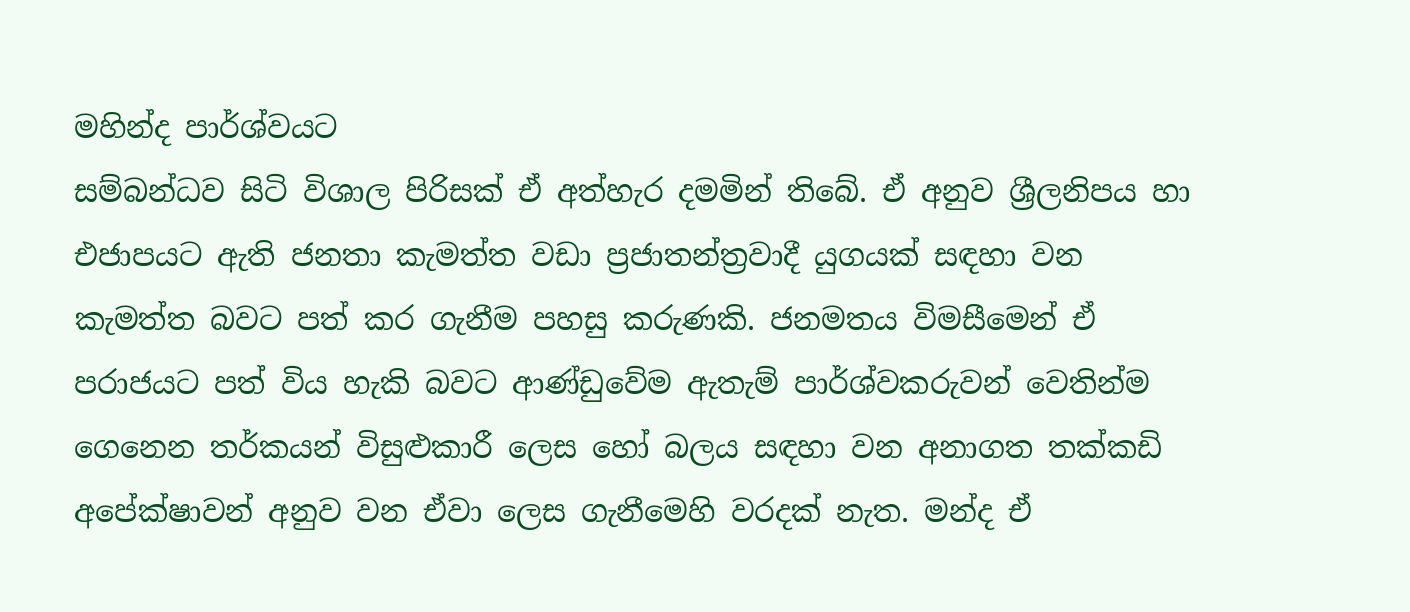මහින්ද පාර්ශ්වයට
සම්බන්ධව සිටි විශාල පිරිසක් ඒ අත්හැර දමමින් තිබේ. ඒ අනුව ශ්‍රීලනිපය හා එජාපයට ඇති ජනතා කැමත්ත වඩා ප්‍රජාතන්ත්‍රවාදී යුගයක් සඳහා වන කැමත්ත බවට පත් කර ගැනීම පහසු කරුණකි. ජනමතය විමසීමෙන් ඒ පරාජයට පත් විය හැකි බවට ආණ්ඩුවේම ඇතැම් පාර්ශ්වකරුවන් වෙතින්ම ගෙනෙන තර්කයන් විසුළුකාරී ලෙස හෝ බලය සඳහා වන අනාගත තක්කඩි අපේක්ෂාවන් අනුව වන ඒවා ලෙස ගැනීමෙහි වරදක් නැත. මන්ද ඒ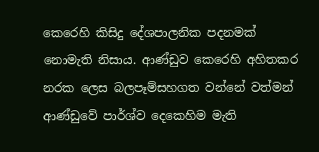කෙරෙහි කිසිදු දේශපාලනික පදනමක් නොමැති නිසාය. ආණ්ඩුව කෙරෙහි අහිතකර නරක ලෙස බලපෑම්සහගත වන්නේ වත්මන් ආණ්ඩුවේ පාර්ශ්ව දෙකෙහිම මැති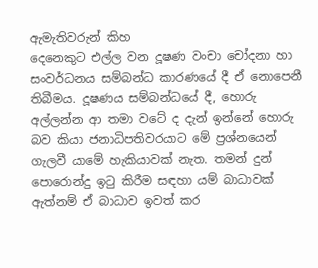ඇමැතිවරුන් කිහ
දෙනෙකුට එල්ල වන දූෂණ වංචා චෝදනා හා සංවර්ධනය සම්බන්ධ කාරණයේ දී ඒ නොපෙනී තිබීමය. දූෂණය සම්බන්ධයේ දී, හොරු අල්ලන්න ආ තමා වටේ ද දැන් ඉන්නේ හොරු බව කියා ජනාධිපතිවරයාට මේ ප්‍රශ්නයෙන් ගැලවී යාමේ හැකියාවක් නැත. තමන් දුන් පොරොන්දු ඉටු කිරීම සඳහා යම් බාධාවක් ඇත්නම් ඒ බාධාව ඉවත් කර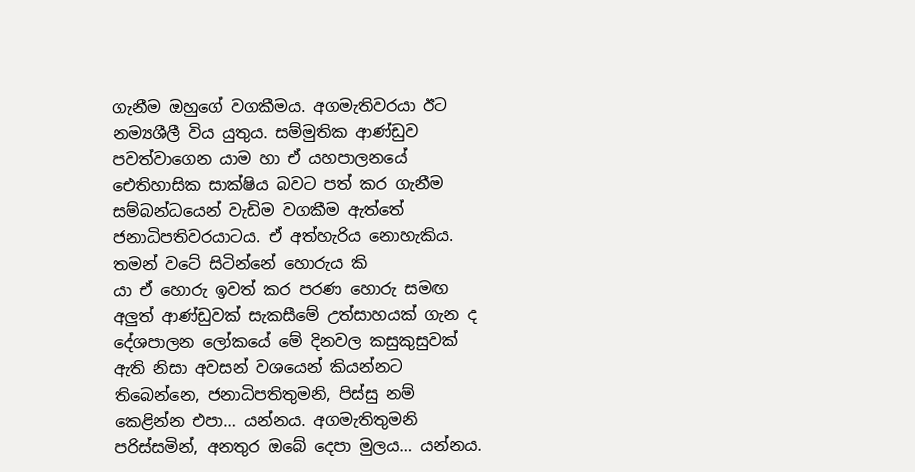ගැනීම ඔහුගේ වගකීමය. අගමැතිවරයා ඊට නම්‍යශීලී විය යුතුය. සම්මුතික ආණ්ඩුව පවත්වාගෙන යාම හා ඒ යහපාලනයේ ඓතිහාසික සාක්ෂිය බවට පත් කර ගැනීම සම්බන්ධයෙන් වැඩිම වගකීම ඇත්තේ ජනාධිපතිවරයාටය. ඒ අත්හැරිය නොහැකිය. තමන් වටේ සිටින්නේ හොරුය කි
යා ඒ හොරු ඉවත් කර පරණ හොරු සමඟ අලුත් ආණ්ඩුවක් සැකසීමේ උත්සාහයක් ගැන ද දේශපාලන ලෝකයේ මේ දිනවල කසුකුසුවක් ඇති නිසා අවසන් වශයෙන් කියන්නට තිබෙන්නෙ, ජනාධිපතිතුමනි, පිස්සු නම් කෙළින්න එපා… යන්නය. අගමැතිතුමනි පරිස්සමින්, අනතුර ඔබේ දෙපා මුලය… යන්නය.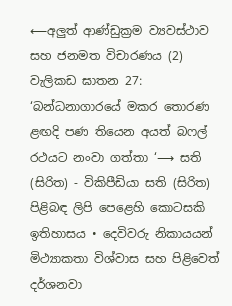⟵අලුත් ආණ්ඩුක්‍රම ව්‍යවස්ථාව සහ ජනමත විචාරණය (2) වැලිකඩ ඝාතන 27: ‘බන්ධනාගාරයේ මකර තොරණ ළඟදි පණ තියෙන අයත් බෆල් රථයට නංවා ගත්තා ‘⟶ සති (සිරිත) - විකිපීඩියා සති (සිරිත) පිළිබඳ ලිපි පෙළෙහි කොටසකි ඉතිහාසය • දෙවිවරු නිකායයන් මිථ්‍යාකතා විශ්වාස සහ පිළිවෙත් දර්ශනවා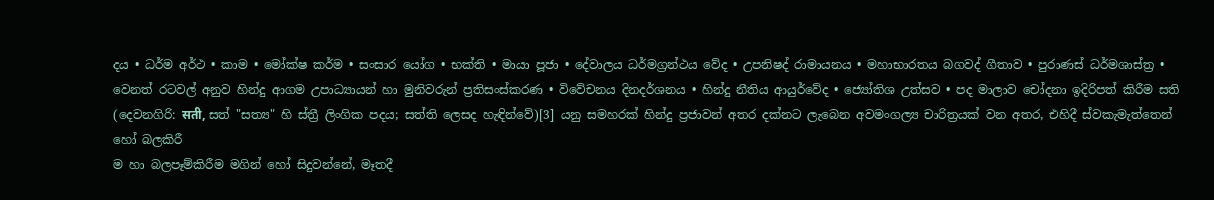දය • ධර්ම අර්ථ • කාම • මෝක්ෂ කර්ම • සංසාර යෝග • භක්ති • මායා පූජා • දේවාලය ධර්මග්‍රන්ථය වේද • උපනිෂද් රාමායනය • මහාභාරතය බගවද් ගීතාව • පුරාණස් ධර්මශාස්ත්‍ර • වෙනත් රටවල් අනුව හින්දු ආගම උපාධ්‍යායන් හා මුනිවරුන් ප්‍රතිසංස්කරණ • විවේචනය දිනදර්ශනය • හින්දු නීතිය ආයුර්වේද • ජ්‍යෝතිශ උත්සව • පද මාලාව චෝදනා ඉදිරිපත් කිරීම සති (දෙවනගිරි: सती, සත් "සත්‍ය" හි ස්ත්‍රී ලිංගික පදය; සත්ති ලෙසද හැඳින්වේ)[3] යනු සමහරක් හින්දු ප්‍රජාවන් අතර දක්නට ලැබෙන අවමංගල්‍ය චාරිත්‍රයක් වන අතර, එහිදී ස්වකැමැත්තෙන් හෝ බලකිරී
ම හා බලපෑම්කිරීම මගින් හෝ සිදුවන්නේ, මෑතදී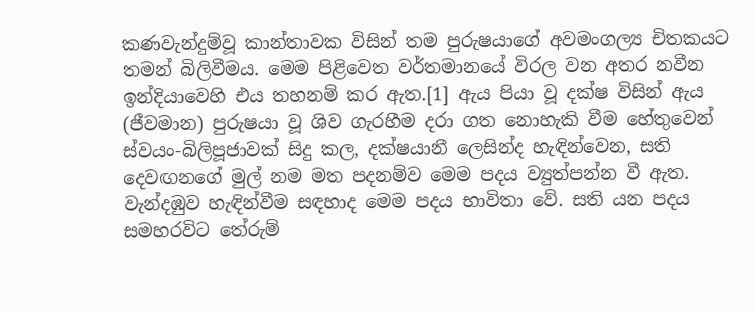කණවැන්දුම්වූ කාන්තාවක විසින් තම පුරුෂයා‍ගේ අවමංගල්‍ය චිතකයට තමන් බිලිවීමය. මෙම පිළිවෙත වර්තමානයේ විරල වන අතර නවීන ඉන්දියාවෙහි එය තහනම් කර ඇත.[1] ඇය පියා වූ දක්ෂ විසින් ඇය (ජීවමාන) පුරුෂයා වූ ශිව ගැරහීම දරා ගත නොහැකි වීම හේතුවෙන් ස්වයං-බිලිපූජාවක් සිදු කල, දක්ෂයානී ලෙසින්ද හැඳින්වෙන, සති දෙවඟනගේ මුල් නම මත පදනම්ව මෙම පදය ව්‍යුත්පන්න වී ඇත. වැන්දඹුව හැඳින්වීම සඳහාද මෙම පදය භාවිතා වේ. සති යන පදය සමහරවිට තේරුම්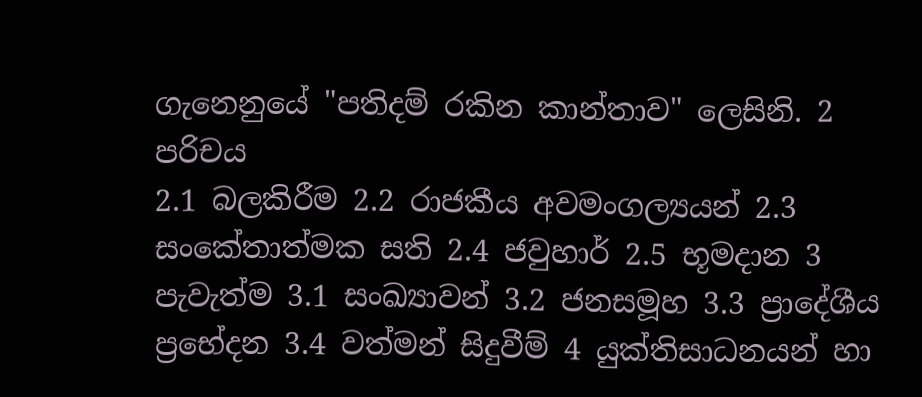ගැනෙනුයේ "පතිදම් රකින කාන්තාව" ලෙසිනි. 2 පරිචය
2.1 බලකිරීම 2.2 රාජකීය අවමංගල්‍යයන් 2.3 සංකේතාත්මක සති 2.4 ජවුහාර් 2.5 භූමදාන 3 පැවැත්ම 3.1 සංඛ්‍යාවන් 3.2 ජනසමූහ 3.3 ප්‍රාදේශීය ප්‍රභේදන 3.4 වත්මන් සිදුවීම් 4 යුක්තිසාධනයන් හා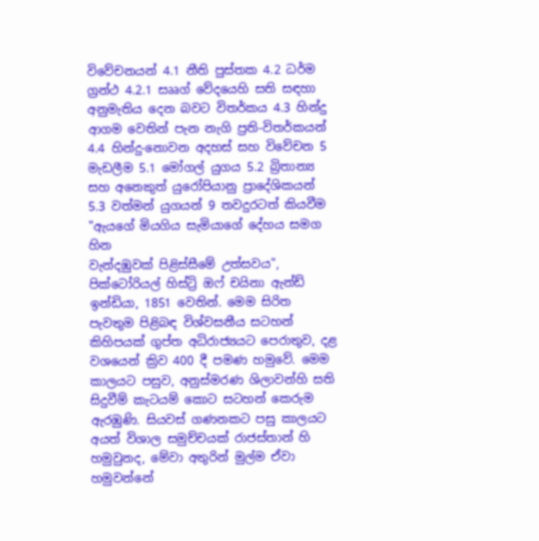විවේචනයන් 4.1 නීති පුස්තක 4.2 ධර්ම ග්‍රන්ථ 4.2.1 සෲග් වේදයෙහි සති සඳහා අනුමැතිය දෙන බවට විතර්කය 4.3 හින්දු ආගම වෙතින් පැන නැගි ප්‍රති-විතර්කයන් 4.4 හින්දු-නොවන අදහස් සහ විවේචන 5 මැඩලීම 5.1 මෝගල් යුගය 5.2 බ්‍රිතාන්‍ය සහ අනෙකුත් යුරෝපියානු ප්‍රාදේශිකයන් 5.3 වත්මන් යුගයන් 9 තවදුරටත් කියවීම "ඇයගේ මියගිය සැමියාගේ දේහය සමග හින
වැන්දඹුවක් පිළිස්සීමේ උත්සවය", පික්ටෝරියල් හිස්ට්‍රි ඔෆ් චයිනා ඇන්ඩ් ඉන්ඩියා, 1851 වෙතින්. මෙම සිරිත පැවතුම පිළිබඳ විශ්වසනීය සටහන් කිහිපයක් ගුප්ත අධිරාජ්‍යය‍ට පෙරාතුව, දළ වශයෙන් ක්‍රිව 400 දී පමණ හමුවේ. මෙම කාලයට පසුව, අනුස්මරණ ශිලාවන්හි සති සිදුවීම් කැටයම් කොට සටහන් කෙරුම ඇරඹුණි. සියවස් ගණනකට පසු කාලයට අයත් විශාල සමුච්චයක් රාජස්තාන් හි හමුවුනද, මේවා අතුරින් මුල්ම ඒවා හමුවන්නේ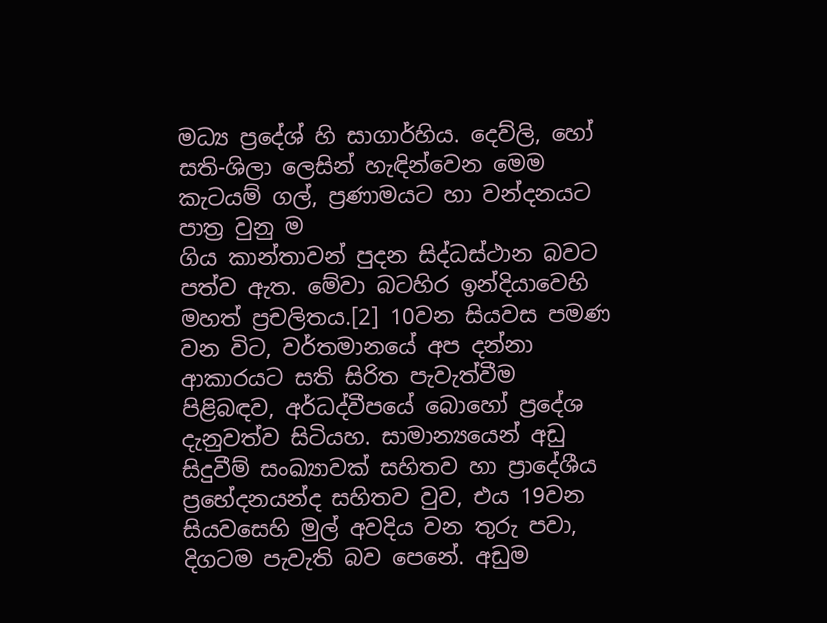මධ්‍ය ප්‍රදේශ් හි සාගාර්හිය. දෙව්ලි, හෝ සති-ශිලා ලෙසින් හැඳින්වෙන මෙම කැටයම් ගල්, ප්‍රණාමයට හා වන්දනයට පාත්‍ර වුනු ම
ගිය කාන්තාවන් පුදන සිද්ධස්ථාන බවට පත්ව ඇත. මේවා බටහිර ඉන්දියාවෙහි මහත් ප්‍රචලිතය.[2] 10වන සියවස පමණ වන විට, වර්තමානයේ අප දන්නා ආකාරයට සති සිරිත පැවැත්වීම පිළිබඳව, අර්ධද්වීපයේ බොහෝ ප්‍රදේශ දැනුවත්ව සිටියහ. සාමාන්‍යයෙන් අඩු සිදුවීම් සංඛ්‍යාවක් සහිතව හා ප්‍රාදේශීය ප්‍රභේදනයන්ද සහිතව වුව, එය 19වන සියවසෙහි මුල් අවදිය වන තුරු පවා, දිගටම පැවැති බව පෙනේ. අඩුම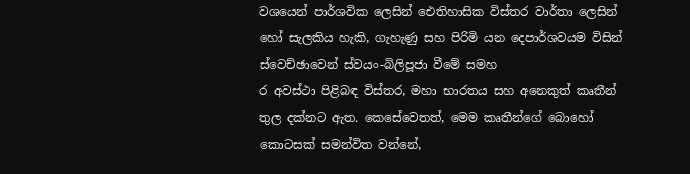වශයෙන් පාර්ශවික ලෙසින් ඓතිහාසික විස්තර වාර්තා ලෙසින් හෝ සැලකිය හැකි, ගැහැණු සහ පිරිමි යන දෙපාර්ශවයම විසින් ස්වෙච්ඡාවෙන් ස්වයං-බිලිපූජා වීමේ සමහ
ර අවස්ථා පිළිබඳ විස්තර, මහා භාරතය සහ අනෙකුත් කෘතීන් තුල දක්නට ඇත. කෙසේවෙතත්, මෙම කෘතීන්ගේ බොහෝ කොටසක් සමන්විත වන්නේ,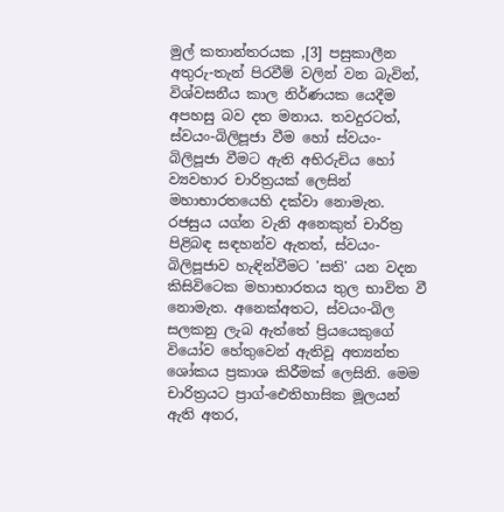මුල් කතාන්තරයක ,[3] පසුකාලීන අතුරු-තැන් පිරවීම් වලින් වන බැවින්, විශ්වසනීය කාල නිර්ණයක යෙදීම අපහසු බව දත මනාය. තවදුරටත්, ස්වයං-බිලිපූජා වීම හෝ ස්වයං-බිලිපූජා වීමට ඇති අභිරුචිය හෝ ව්‍යවහාර චාරිත්‍රයක් ලෙසින් මහාභාරතයෙහි දක්වා නොමැත. රජසුය යග්න වැනි අනෙකුත් චාරිත්‍ර පිළිබඳ සඳහන්ව ඇතත්, ස්වයං-බිලිපූජාව හැඳින්වීමට 'සති' යන වදන කිසිවිටෙක මහාභාරතය තුල භාවිත වී නොමැත. අනෙක්අතට, ස්වයං-බිල
සලකනු ලැබ ඇත්තේ ප්‍රියයෙකුගේ වියෝව හේතුවෙන් ඇතිවූ අත්‍යන්ත ශෝකය ප්‍රකාශ කිරීමක් ලෙසිනි. මෙම චාරිත්‍රයට ප්‍රාග්-ඓතිහාසික මූලයන් ඇති අතර,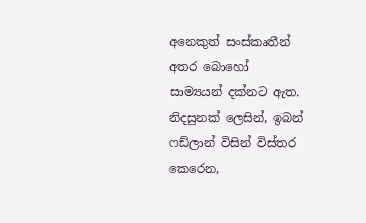අනෙකුත් සංස්කෘතීන් අතර බොහෝ සාම්‍යයන් ‍දක්නට ඇත. නිදසුනක් ලෙසින්, ඉබන් ෆඩ්ලාන් විසින් විස්තර කෙරෙන,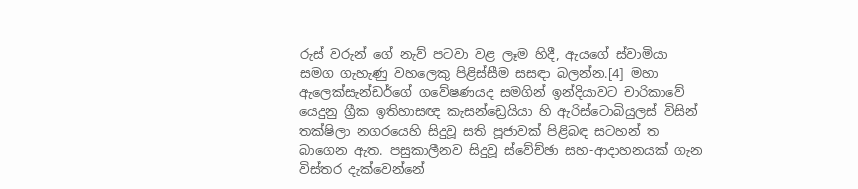රුස් වරුන් ගේ නැව් පටවා වළ ලෑම හිදී, ඇයගේ ස්වාමියා සමග ගැහැණු වහලෙකු පිළිස්සීම සසඳා බලන්න.[4] මහා ඇලෙක්සැන්ඩර්ගේ ගවේෂණයද සමගින් ඉන්දියාවට චාරිකාවේ යෙදුනු ග්‍රීක ඉතිහාසඥ කැසන්ඩ්‍රෙයියා හි ඇරිස්ටොබියුලස් විසින් තක්ෂිලා නගරයෙහි සිදුවූ සති පූජාවක් පිළිබඳ සටහන් ත
බාගෙන ඇත. පසුකාලීනව සිදුවූ ස්වේච්ඡා සහ-ආදාහනයක් ගැන විස්තර දැක්වෙන්නේ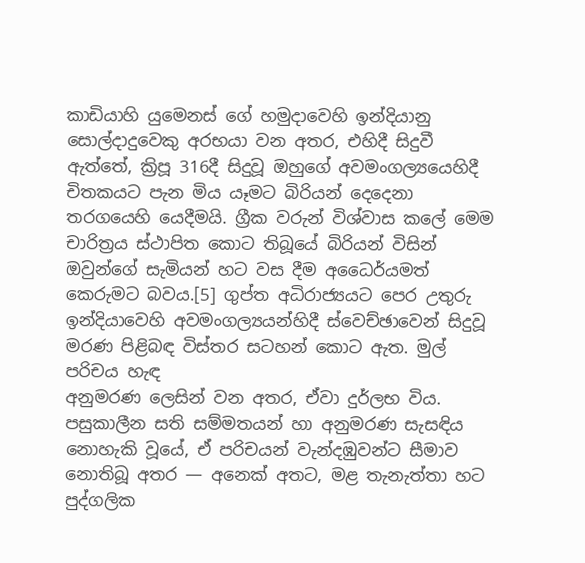කාඩියාහි යුමෙනස් ගේ හමුදාවෙහි ඉන්දියානු සොල්දාදුවෙකු අරභයා වන අතර, එහිදී සිදුවී ඇත්තේ, ක්‍රිපූ 316දී සිදුවූ ඔහුගේ අවමංගල්‍යයෙහිදී චිතකයට පැන මිය යෑමට බිරියන් දෙදෙනා තරගයෙහි යෙදීමයි. ග්‍රීක වරුන් විශ්වාස කලේ මෙම චාරිත්‍රය ස්ථාපිත කොට තිබූයේ බිරියන් විසින් ඔවුන්ගේ සැමියන් හට වස දී‍ම අධෛර්යමත් කෙරුමට බවය.[5] ගුප්ත අධිරාජ්‍යයට පෙර උතුරු ඉන්දියාවෙහි අවමංගල්‍යයන්හිදී ස්වෙච්ඡාවෙන් සිදුවූ මරණ පිළිබඳ විස්තර සටහන් කොට ඇත. මුල් පරිචය හැඳ
අනුමරණ ලෙසින් වන අතර, ඒවා දුර්ලභ විය. පසුකාලීන සති සම්මතයන් හා අනුමරණ සැසඳිය නොහැකි වූයේ, ඒ පරිචයන් වැන්දඹුවන්ට සීමාව නොතිබූ අතර — අනෙක් අතට, මළ තැනැත්තා හට පුද්ගලික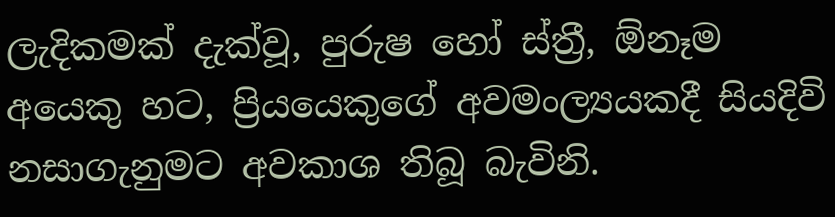ලැදිකමක් දැක්වූ, පුරුෂ හෝ ස්ත්‍රී, ඕනෑම අයෙකු හට, ප්‍රියයෙකුගේ අවමංල්‍යයකදී සියදිවි නසාගැනුමට අවකාශ තිබූ බැවිනි.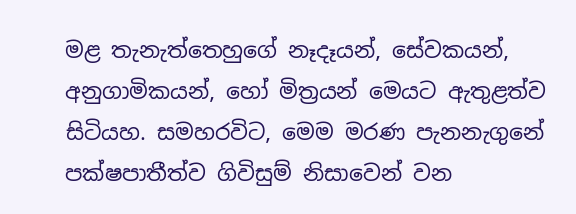මළ තැනැත්තෙහුගේ නෑදෑයන්, සේවකයන්, අනුගාමිකයන්, හෝ මිත්‍රයන් මෙයට ඇතුළත්ව සිටියහ. සමහරවිට, මෙම මරණ පැනනැගුනේ පක්ෂපාතීත්ව ගිවිසුම් නිසාවෙන් වන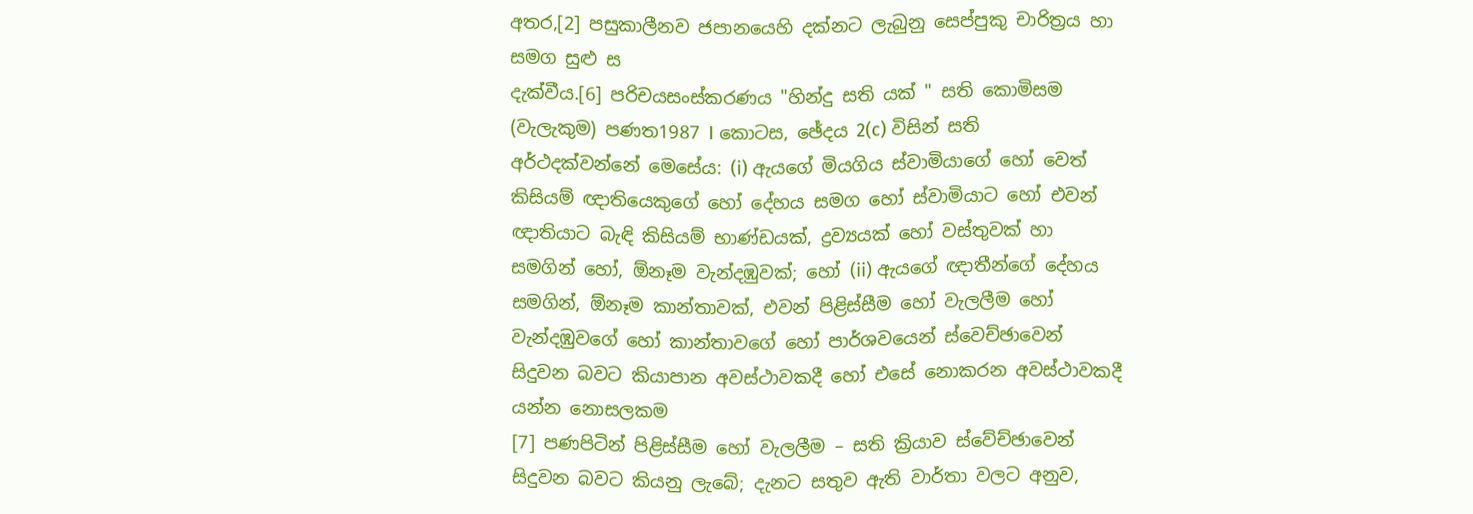අතර,[2] පසුකාලීනව ජපානයෙහි දක්නට ලැබුනු සෙප්පුකු චාරිත්‍රය හා සමග සුළු ස
දැක්වීය.[6] පරිචයසංස්කරණය "හින්දු සති යක් " සති කොමිසම (වැලැකුම) පණත1987 I කොටස, ඡේදය 2(c) විසින් සති අර්ථදක්වන්නේ මෙසේය: (i) ඇයගේ මියගිය ස්වාමියාගේ හෝ වෙත් කිසියම් ඥාතියෙකුගේ හෝ දේහය සමග හෝ ස්වාමියාට හෝ එවන් ඥාතියාට බැඳි කිසියම් භාණ්ඩයක්, ද්‍රව්‍යයක් හෝ වස්තුවක් හා සමගින් හෝ, ඕනෑම වැන්දඹුවක්; හෝ (ii) ඇ‍යගේ ඥාතීන්ගේ දේහය සමගින්, ඕනෑම කාන්තාවක්, එවන් පිළිස්සීම හෝ වැලලීම හෝ වැන්දඹුවගේ හෝ කාන්තාවගේ හෝ පාර්ශවයෙන් ස්වෙච්ඡාවෙන් සිදුවන බවට කියාපාන අවස්ථාවකදී හෝ එසේ නොකරන අවස්ථාවකදී යන්න නොසලකම
[7] පණපිටින් පිළිස්සීම හෝ වැලලීම – සති ක්‍රියාව ස්වේච්ඡාවෙන් සිදුවන බවට කියනු ලැබේ; දැනට සතුව ඇති වාර්තා වලට අනුව,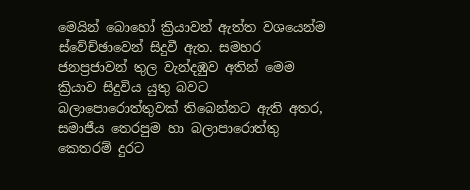මෙයින් බොහෝ ක්‍රියාවන් ඇත්ත වශයෙන්ම ස්වේච්ඡාවෙන් සිදුවී ඇත. සමහර ජනප්‍රජාවන් තුල වැන්දඹුව අතින් මෙම ක්‍රියාව සිදුවිය යුතු බවට බලාපොරොත්තුවක් තිබෙන්නට ඇති අතර, සමාජීය තෙරපුම හා බලාපාරොත්තු කෙතරම් දුරට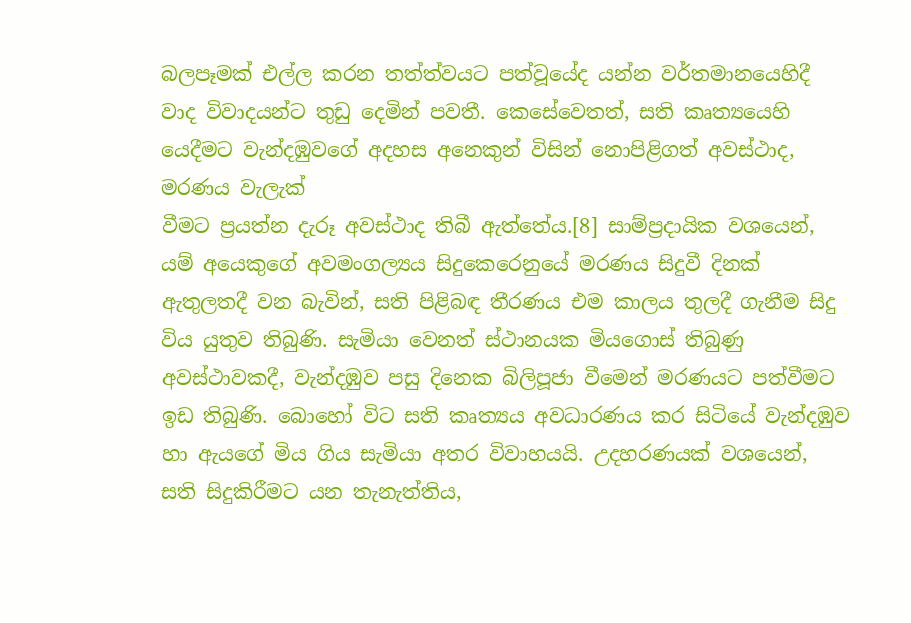බලපෑමක් එල්ල කරන තත්ත්වයට පත්වූයේද යන්න වර්තමානයෙහිදී වාද විවාදයන්ට තුඩු දෙමින් පවතී. කෙසේවෙතත්, සති කෘත්‍යයෙහි යෙදීමට වැන්දඹුවගේ අදහස අනෙකුන් විසින් නොපිළිගත් අවස්ථාද, මරණය වැලැක්
වීමට ප්‍රයත්න දැරූ අවස්ථාද තිබී ඇත්තේය.[8] සාම්ප්‍රදායික වශයෙන්, යම් අයෙකුගේ අවමංගල්‍යය සිදුකෙරෙනුයේ මරණය සිදුවී දිනක් ඇතුලතදී වන බැවින්, සති පිළිබඳ තීරණය එම කාලය තුලදී ගැනීම සිදු විය යුතුව තිබුණි. සැමියා වෙනත් ස්ථානයක මියගොස් තිබුණු අවස්ථාවකදී, වැන්දඹුව පසු දිනෙක බිලිපූජා වීමෙන් මරණයට පත්වීමට ඉඩ තිබුණි. බොහෝ විට සති කෘත්‍යය අවධාරණය කර සිටියේ වැන්දඹුව හා ඇයගේ මිය ගිය සැමියා අතර විවාහයයි. උදහරණයක් වශයෙන්, සති සිදුකිරීමට යන තැනැත්තිය,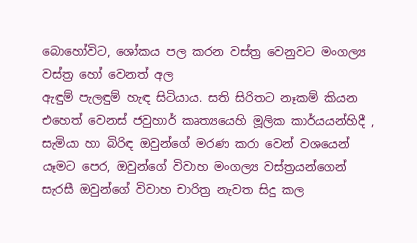බොහෝවිට, ශෝකය පල කරන වස්ත්‍ර වෙනුවට මංගල්‍ය වස්ත්‍ර හෝ වෙනත් අල
ඇඳුම් පැලඳුම් හැඳ සිටියාය. සති සිරිතට නෑකම් කියන එහෙත් වෙනස් ජවුහාර් කෘත්‍යයෙහි මූලික කාර්යයන්හිදී , සැමියා හා බිරිඳ ඔවුන්ගේ මරණ කරා වෙන් වශයෙන් යෑමට පෙර, ඔවුන්ගේ විවාහ මංගල්‍ය වස්ත්‍රයන්ගෙන් සැරසී ඔවුන්ගේ විවාහ චාරිත්‍ර නැවත සිදු කල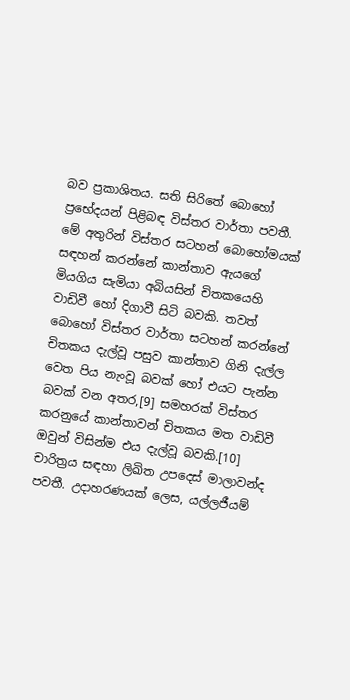බව ප්‍රකාශිතය. සති සිරිතේ බොහෝ ප්‍රභේදයන් පිළිබඳ විස්තර වාර්තා පවතී. මේ අතුරින් විස්තර සටහන් බොහෝමයක් සඳහන් කරන්නේ කාන්තාව ඇයගේ මියගිය සැමියා අබියසින් චිතකයෙහි වාඩිවී හෝ දිගාවී සිටි බවකි. තවත් බොහෝ විස්තර වාර්තා සටහන් කරන්නේ චිතකය දැල්වූ පසුව කාන්තාව ගිනි දැල්ල
වෙත පිය නැංවූ බවක් හෝ එයට පැන්න බවක් වන අතර,[9] සමහරක් විස්තර කරනුයේ කාන්තාවන් චිතකය මත වාඩිවී ඔවුන් විසින්ම එය දැල්වූ බවකි.[10] චාරිත්‍රය සඳහා ලිඛිත උපදෙස් මාලාවන්ද පවතී. උදාහරණයක් ලෙස, යල්ලජීයම්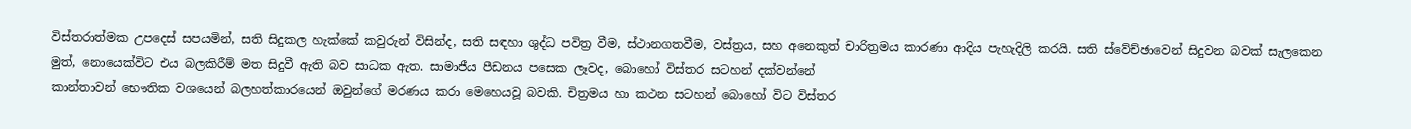විස්තරාත්මක උපදෙස් සපයමින්, සති සිදුකල හැක්කේ කවුරුන් විසින්ද, සති සඳහා ශුද්ධ පවිත්‍ර වීම, ස්ථානගතවීම, වස්ත්‍රය, සහ අනෙකුත් චාරිත්‍රමය කාරණා ආදිය පැහැදිලි කරයි. සති ස්වේච්ඡාවෙන් සිදුවන බවක් සැලකෙන මුත්, නොයෙක්විට එය බලකිරීම් මත සිදුවී ඇති බව සාධක ඇත. සාමාජීය පීඩනය පසෙක ලෑවද, බොහෝ විස්තර සටහන් දක්වන්නේ
කාන්තාවන් භෞතික වශයෙන් බලහත්කාරයෙන් ඔවුන්ගේ මරණය කරා මෙහෙයවූ බවකි. චිත්‍රමය හා කථන සටහන් බොහෝ විට විස්තර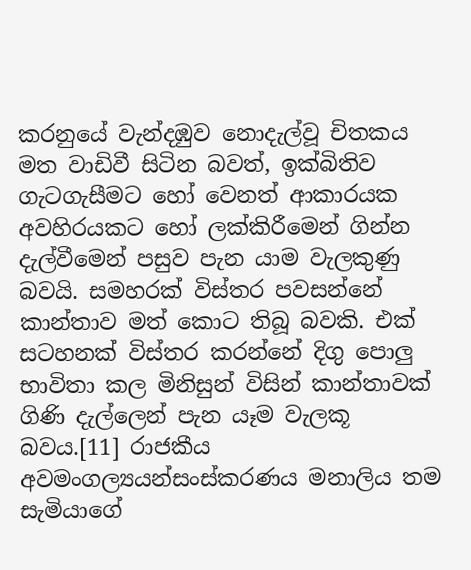කරනුයේ වැන්දඹුව නොදැල්වූ චිතකය මත වාඩිවී සිටින බවත්, ඉක්බිතිව ගැටගැසීමට හෝ වෙනත් ආකාරයක අවහිරයකට හෝ ලක්කිරීමෙන් ගින්න දැල්වීමෙන් පසුව පැන යාම වැලකුණු බවයි. සමහරක් විස්තර පවසන්නේ කාන්තාව මත් කොට තිබූ බවකි. එක් සටහනක් විස්තර කරන්නේ දිගු පොලු භාවිතා කල මිනිසුන් විසින් කාන්තාවක් ගිණි දැල්ලෙන් පැන යෑම වැලකූ බවය.[11] රාජකීය අවමංගල්‍යයන්සංස්කරණය මනාලිය තම සැමියාගේ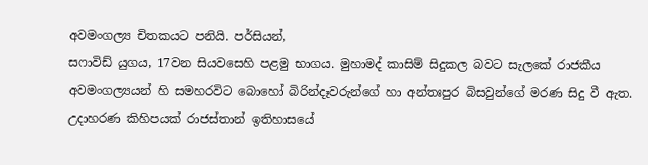අවමංගල්‍ය චිතකයට පනියි. පර්සියන්,
සෆාවිඩ් යුගය, 17වන සියවසෙහි පළමු භාගය. මුහාමද් කාසිම් සිදුකල බවට සැලකේ රාජකීය අවමංගල්‍යයන් හි සමහරවිට ‍බොහෝ බිරින්දෑවරුන්ගේ හා අන්තඃපුර බිසවුන්ගේ මරණ සිදු වී ඇත. උදාහරණ කිහිපයක් රාජස්තාන් ඉතිහාසයේ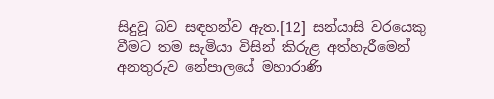සිදුවූ බව සඳහන්ව ඇත.[12] සන්යාසි වරයෙකු වීමට තම සැමියා විසින් කිරුළ අත්හැරීමෙන් අනතුරුව නේපාලයේ මහාරාණි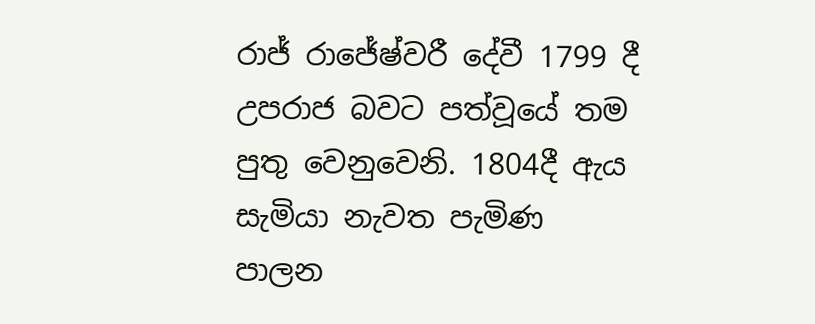රාජ් රාජේෂ්වරී දේවී 1799 දී උපරාජ බවට පත්වූයේ තම පුතු වෙනුවෙනි. 1804දී ඇය සැමියා නැවත පැමිණ පාලන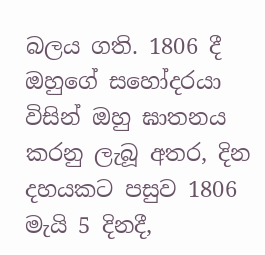බලය ගති. 1806 දී ඔහුගේ සහෝදරයා විසින් ඔහු ඝාතනය කරනු ලැබූ අතර, දින දහයකට පසුව 1806 මැයි 5 දිනදී,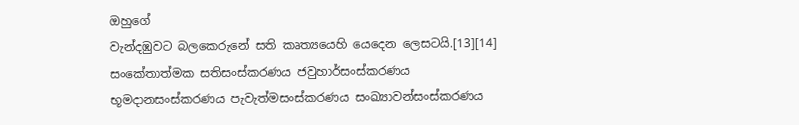ඔහුගේ
වැන්දඹුවට බලකෙරුනේ සති කෘත්‍යයෙහි යෙදෙන ලෙසටයි.[13][14] සංකේතාත්මක සතිසංස්කරණය ජවුහාර්සංස්කරණය භූමදානසංස්කරණය පැවැත්මසංස්කරණය සංඛ්‍යාවන්සංස්කරණය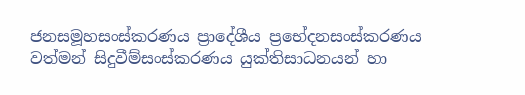ජනසමූහසංස්කරණය ප්‍රාදේශීය ප්‍රභේදනසංස්කරණය වත්මන් සිදුවීම්සංස්කරණය යුක්තිසාධනයන් හා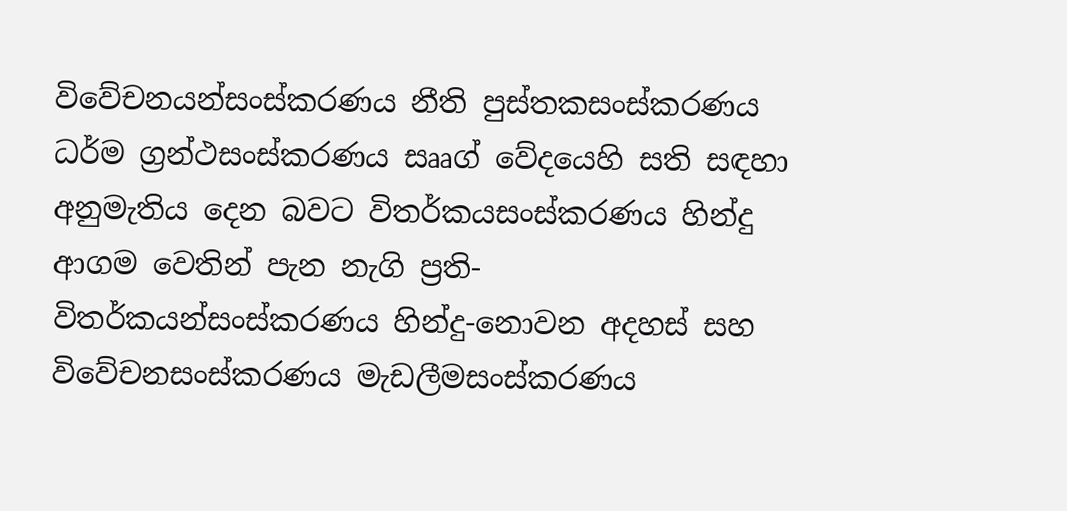විවේචනයන්සංස්කරණය නීති පුස්තකසංස්කරණය ධර්ම ග්‍රන්ථසංස්කරණය සෲග් වේදයෙහි සති සඳහා අනුමැතිය දෙන බවට විතර්කයසංස්කරණය හින්දු ආගම වෙතින් පැන නැගි ප්‍රති-විතර්කයන්සංස්කරණය හින්දු-නොවන අදහස් සහ විවේචනසංස්කරණය මැඩලීමසංස්කරණය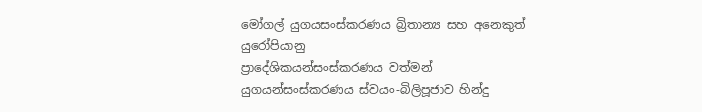මෝගල් යුගයසංස්කරණය බ්‍රිතාන්‍ය සහ අනෙකුත් යුරෝපියානු
ප්‍රාදේශිකයන්සංස්කරණය වත්මන් යුගයන්සංස්කරණය ස්වයං-බිලිපූජාව හින්දු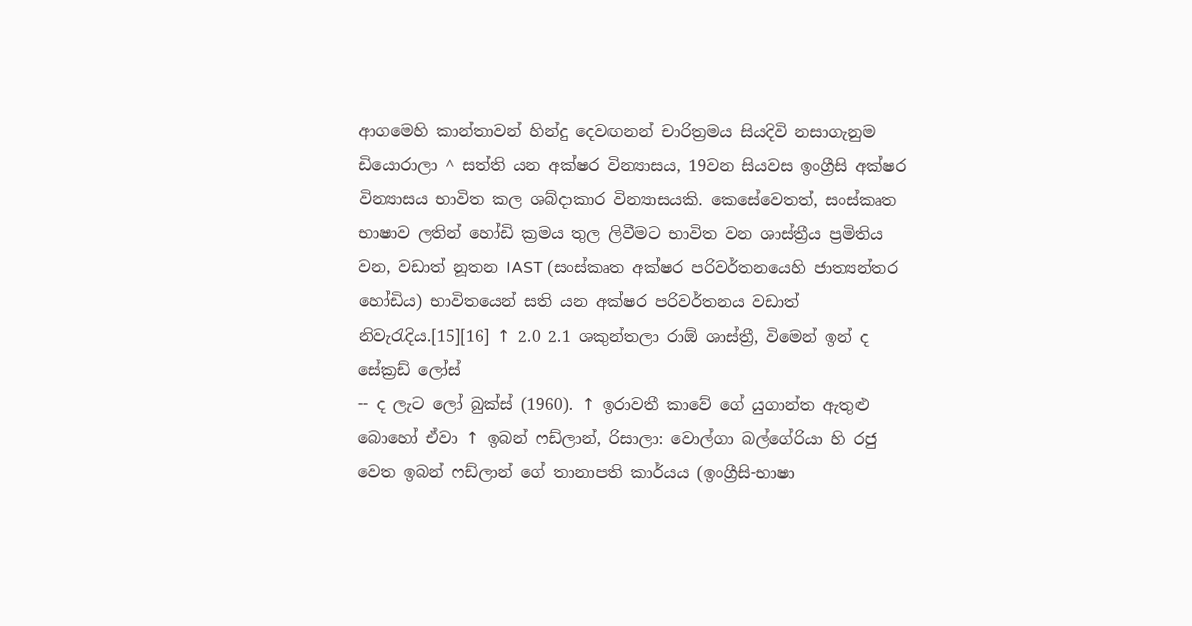ආගමෙහි කාන්තාවන් හින්දු දෙවඟනන් චාරිත්‍රමය සියදිවි නසාගැනුම ඩියොරාලා ^ සත්ති යන අක්ෂර වින්‍යාසය, 19වන සියවස ඉංග්‍රීසි අක්ෂර වින්‍යාසය භාවිත කල ශබ්දාකාර වින්‍යාසයකි. කෙසේවෙතත්, සංස්කෘත භාෂාව ලතින් හෝඩි ක්‍රමය තුල ලිවීමට භාවිත වන ශාස්ත්‍රීය ප්‍රමිතිය වන, වඩාත් නූතන IAST (සංස්කෘත අක්ෂර පරිවර්තනයෙහි ජාත්‍යන්තර හෝඩිය) භාවිතයෙන් සති යන අක්ෂර පරිවර්තනය වඩාත් නිවැරැදිය.[15][16] ↑ 2.0 2.1 ශකුන්තලා රාඕ ශාස්ත්‍රී, විමෙන් ඉන් ද සේක්‍රඩ් ලෝස්
-- ද ලැට ලෝ බුක්ස් (1960). ↑ ඉරාවතී කාවේ ගේ යුගාන්ත ඇතුළු බොහෝ ඒවා ↑ ඉබන් ෆඩ්ලාන්, රිසාලා: වොල්ගා බල්ගේරියා හි රජු වෙත ඉබන් ෆඩ්ලාන් ගේ තානාපති කාර්යය (ඉංග්‍රීසි-භාෂා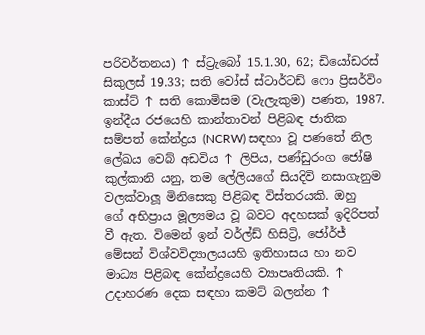පරිවර්තනය) ↑ ස්ට්‍රැබෝ 15.1.30, 62; ඩියෝඩරස් සිකුලස් 19.33; සති වෝස් ස්ටාර්ටඩ් ෆො ප්‍රිසර්විං කාස්ට් ↑ සති කොමිසම (වැලැකුම) පණත, 1987. ඉන්දීය රජයෙහි කාන්තාවන් පිළිබඳ ජාතික සම්පත් කේන්ද්‍රය (NCRW) සඳහා වූ පණතේ නිල ලේඛය වෙබ් අඩවිය ↑ ලිපිය, පණ්ඩුරංග ජෝෂි කුල්කානි යනු, තම ලේලියගේ සියදිවි නසාගැනුම වලක්වාලූ මිනිසෙකු පිළිබඳ විස්තරයකි. ඔහු
ගේ අභිප්‍රාය මූල්‍යමය වූ බවට අදහසක් ඉදිරිපත් වී ඇත. විමෙන් ඉන් වර්ල්ඩ් හිසිට්‍රි, ජෝර්ජ් මේසන් විශ්වවිද්‍යාලයයහි ඉතිහාසය හා නව මාධ්‍ය පිළිබඳ කේන්ද්‍රයෙහි ව්‍යාපෘතියකි. ↑ උදාහරණ දෙක සඳහා කමට් බලන්න ↑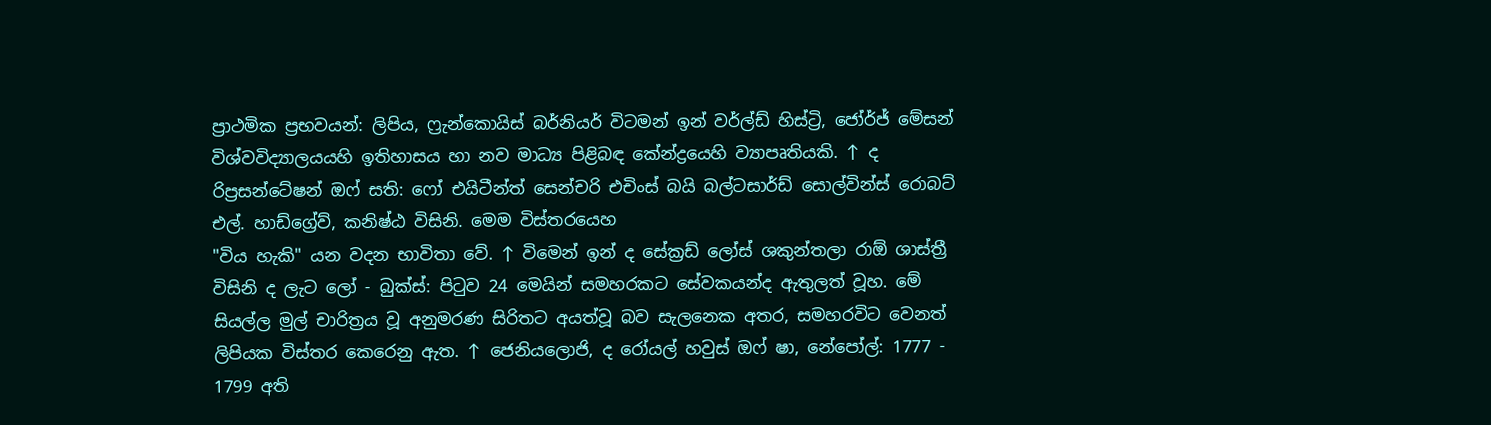ප්‍රාථමික ප්‍රභවයන්: ලිපිය, ෆ්‍රැන්කොයිස් බර්නියර් විටමන් ඉන් වර්ල්ඩ් හිස්ට්‍රි, ජෝර්ජ් මේසන් විශ්වවිද්‍යාලයයහි ඉතිහාසය හා නව මාධ්‍ය පිළිබඳ කේන්ද්‍රයෙහි ව්‍යාපෘතියකි. ↑ ද රිප්‍රසන්ටේෂන් ඔෆ් සති: ෆෝ එයිටීන්ත් සෙන්චරි එචිංස් බයි බල්ටසාර්ඩ් සොල්වින්ස් රොබට් එල්. හාඩ්ග්‍රේව්, කනිෂ්ඨ විසිනි. මෙම විස්තරයෙහ
"විය හැකි" යන වදන භාවිතා වේ. ↑ විමෙන් ඉන් ද සේක්‍රඩ් ලෝස් ශකුන්තලා රාඕ ශාස්ත්‍රී විසිනි ද ලැට ලෝ - බුක්ස්: පිටුව 24 මෙයින් සමහරකට සේවකයන්ද ඇතුලත් වූහ. මේ සියල්ල මුල් චාරිත්‍රය වූ අනුමරණ සිරිතට අයත්වූ බව සැලනෙක අතර, සමහරවිට වෙනත් ලිපියක විස්තර කෙරෙනු ඇත. ↑ ජෙනියලොජි, ද රෝයල් හවුස් ඔෆ් ෂා, නේපෝල්: 1777 - 1799 අති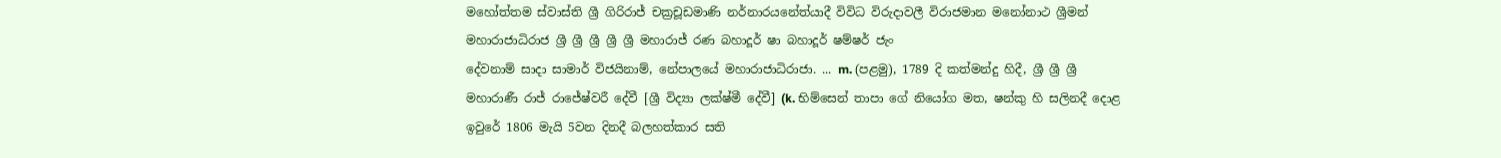මහෝත්තම ස්වාස්ති ශ්‍රී ගිරිරාජ් චක්‍රචූඩමාණි නර්නාරයනේත්යාදී විවිධ විරුදාවලී විරාජමාන මනෝනාථ ශ්‍රීමන් මහාරාජාධිරාජ ශ්‍රී ශ්‍රී ශ්‍රී ශ්‍රී ශ්‍රී මහාරාජ් රණ බහාදූර් ෂා බහාදූර් ෂම්ෂර් ජැං
දේවනාම් සාදා සාමාර් විජයිනාම්, නේපාලයේ මහාරාජාධිරාජා. ... m. (පළමු), 1789 දි කත්මන්දු හිදී, ශ්‍රී ශ්‍රී ශ්‍රී මහාරාණී රාජ් රාජේෂ්වරී දේවී [ශ්‍රී විද්‍යා ලක්ෂ්මී දේවී] (k. භිම්සෙන් තාපා ගේ නියෝග මත, ෂන්කු හි සලිනදී දොළ ඉවුරේ 1806 මැයි 5වන දිනදී බලහත්කාර සති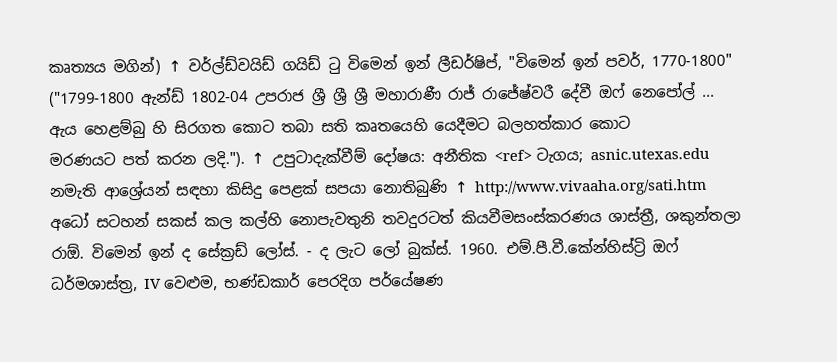කෘත්‍යය මගින්) ↑ වර්ල්ඩ්වයිඩ් ගයිඩ් ටු විමෙන් ඉන් ලීඩර්ෂිප්, "විමෙන් ඉන් පවර්, 1770-1800" ("1799-1800 ඇන්ඩ් 1802-04 උපරාජ ශ්‍රී ශ්‍රී ශ්‍රී මහාරාණී රාජ් රාජේෂ්වරී දේවී ඔෆ් නෙපෝල් ... ඇය හෙළම්බු හි සිරගත කොට තබා සති කෘතයෙහි යෙදීමට බලහත්කාර කොට
මරණයට පත් කරන ලදි."). ↑ උපුටාදැක්වීම් දෝෂය: අනීතික <ref> ටැගය; asnic.utexas.edu නමැති ආශ්‍රේයන් සඳහා කිසිදු පෙළක් සපයා නොතිබුණි ↑ http://www.vivaaha.org/sati.htm අධෝ සටහන් සකස් කල කල්හි නොපැවතුනි තවදුරටත් කියවීමසංස්කරණය ශාස්ත්‍රී, ශකුන්තලා රාඕ. විමෙන් ඉන් ද සේක්‍රඩ් ලෝස්. - ද ලැට ලෝ බුක්ස්. 1960. එම්.පී.වී.කේන්හිස්ට්‍රි ඔෆ් ධර්මශාස්ත්‍ර, IV වෙළුම, භණ්ඩකාර් පෙරදිග පර්යේෂණ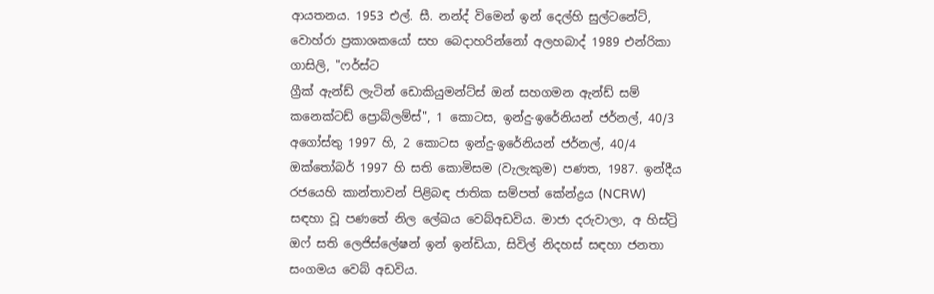ආයතනය. 1953 එල්. සී. නන්ද් විමෙන් ඉන් දෙල්හි සුල්ටනේට්, වොහ්රා ප්‍රකාශකයෝ සහ බෙදාහරින්නෝ අලහබාද් 1989 එන්රිකා ගාසිලි, "ෆර්ස්ට
ග්‍රීක් ඇන්ඩ් ලැටින් ඩොකියුමන්ට්ස් ඔන් සහගමන ඇන්ඩ් සම් කනෙක්ටඩ් ප්‍රොබ්ලම්ස්", 1 කොටස, ඉන්දු-ඉරේනියන් ජර්නල්, 40/3 අගෝස්තු 1997 හි, 2 කොටස ඉන්දු-ඉරේනියන් ජර්නල්, 40/4 ඔක්තෝබර් 1997 හි සති කොමිසම (වැලැකුම) පණත, 1987. ඉන්දීය රජයෙහි කාන්තාවන් පිළිබඳ ජාතික සම්පත් කේන්ද්‍රය (NCRW) සඳහා වූ පණතේ නිල ලේඛය වෙබ්අඩවිය. මාජා දරුවාලා, අ හිස්ට්‍රි ඔෆ් සති ලෙජිස්ලේෂන් ඉන් ඉන්ඩියා, සිවිල් නිදහස් සඳහා ජනතා සංගමය වෙබ් අඩවිය.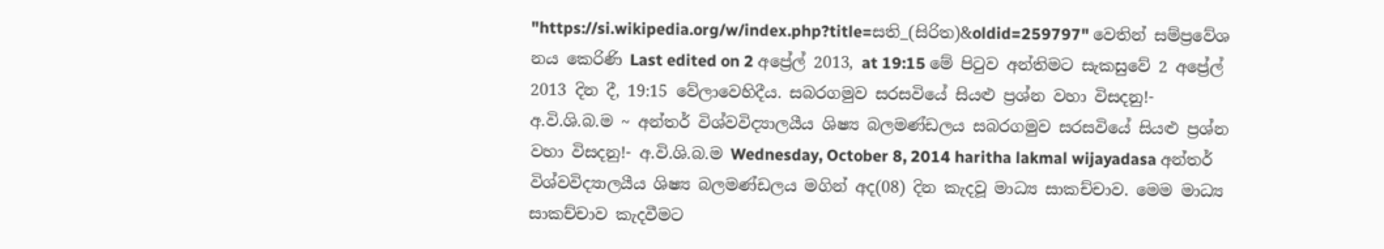"https://si.wikipedia.org/w/index.php?title=සති_(සිරිත)&oldid=259797" වෙතින් සම්ප්‍රවේශ
නය කෙරිණි Last edited on 2 අප්‍රේල් 2013, at 19:15 මේ පිටුව අන්තිමට සැකසුවේ 2 අප්‍රේල් 2013 දින දී, 19:15 වේලාවෙහිදීය. සබරගමුව සරසවියේ සියළු ප්‍රශ්න වහා විසදනු!- අ.වි.ශි.බ.ම ~ අන්තර් විශ්වවිද්‍යාලයීය ශිෂ්‍ය බලමණ්ඩලය සබරගමුව සරසවියේ සියළු ප්‍රශ්න වහා විසදනු!- අ.වි.ශි.බ.ම Wednesday, October 8, 2014 haritha lakmal wijayadasa අන්තර් විශ්වවිද්‍යාලයීය ශිෂ්‍ය බලමණ්ඩලය මගින් අද(08) දින කැදවූ මාධ්‍ය සාකච්චාව. මෙම මාධ්‍ය සාකච්චාව කැදවීමට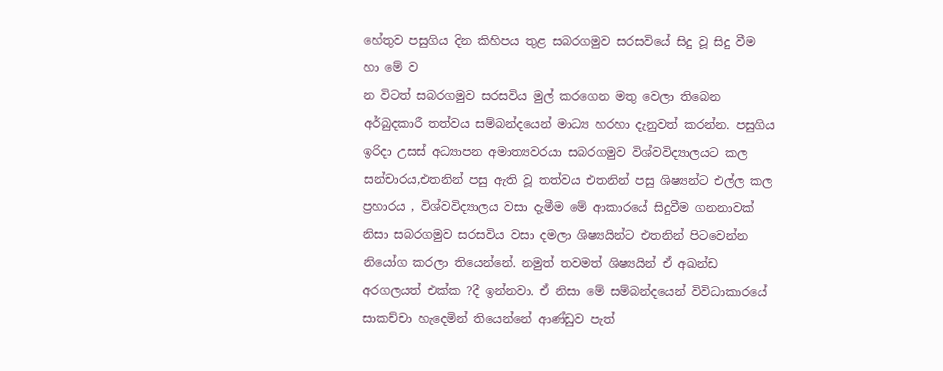හේතුව පසුගිය දින කිහිපය තුළ සබරගමුව සරසවියේ සිදු වූ සිදු වීම හා මේ ව
න විටත් සබරගමුව සරසවිය මුල් කරගෙන මතු වෙලා තිබෙන අර්බුදකාරී තත්වය සම්බන්දයෙන් මාධ්‍ය හරහා දැනුවත් කරන්න. පසුගිය ඉරිදා උසස් අධ්‍යාපන අමාත්‍යවරයා සබරගමුව විශ්වවිද්‍යාලයට කල සන්චාරය,එතනින් පසු ඇති වූ තත්වය එතනින් පසු ශිෂ්‍යන්ට එල්ල කල ප්‍රහාරය , විශ්වවිද්‍යාලය වසා දැමීම මේ ආකාරයේ සිදුවීම ගනනාවක් නිසා සබරගමුව සරසවිය වසා දමලා ශිෂ්‍යයින්ට එතනින් පිටවෙන්න නියෝග කරලා තියෙන්නේ. නමුත් තවමත් ශිෂ්‍යයින් ඒ අඛන්ඩ අරගලයත් එක්ක ?දී ඉන්නවා. ඒ නිසා මේ සම්බන්දයෙන් විවිධාකාරයේ සාකච්චා හැදෙමින් තියෙන්නේ ආණ්ඩුව පැත්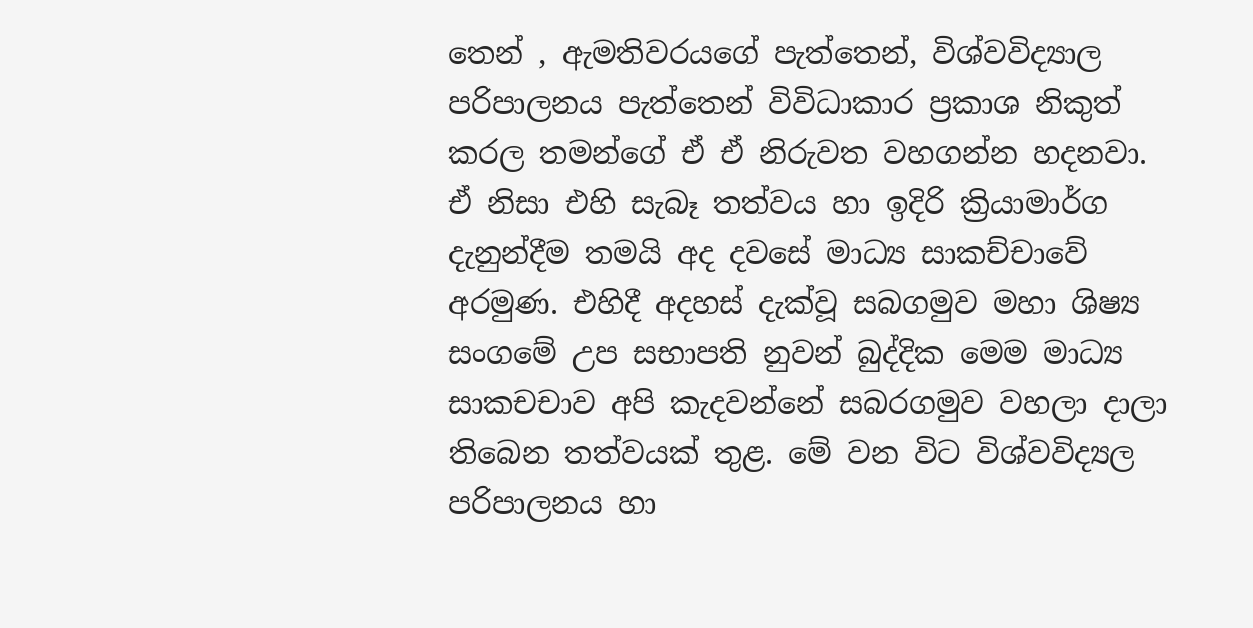තෙන් , ඇමතිවරයගේ පැත්තෙන්, විශ්වවිද්‍යාල පරිපාලනය පැත්තෙන් විවිධාකාර ප්‍රකාශ නිකුත් කරල තමන්ගේ ඒ ඒ නිරුවත වහගන්න හදනවා. ඒ නිසා එහි සැබෑ තත්වය හා ඉදිරි ක්‍රියාමාර්ග දැනුන්දීම තමයි අද දවසේ මාධ්‍ය සාකච්චාවේ අරමුණ. එහිදී අදහස් දැක්වූ සබගමුව මහා ශිෂ්‍ය සංගමේ උප සභාපති නුවන් බුද්දික මෙම මාධ්‍ය සාකචචාව අපි කැදවන්නේ සබරගමුව වහලා දාලා තිබෙන තත්වයක් තුළ. මේ වන විට විශ්වවිද්‍යල පරිපාලනය හා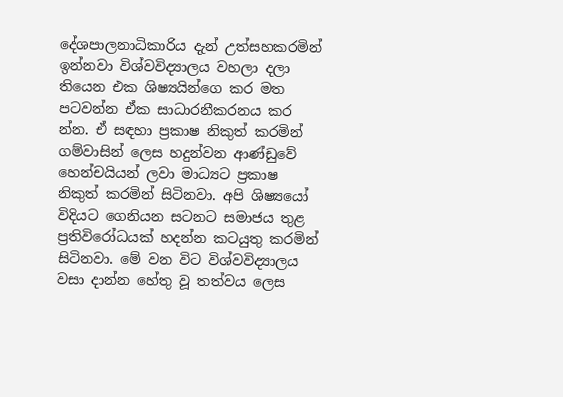දේශපාලනාධිකාරිය දැන් උත්සහකරමින් ඉන්නවා විශ්වවිද්‍යාලය වහලා දලා තියෙන එක ශිෂ්‍යයින්ගෙ කර මත පටවන්න ඒක සාධාරනීකරනය කර
න්න. ඒ සඳහා ප්‍රකාෂ නිකුත් කරමින් ගම්වාසින් ලෙස හදුන්වන ආණ්ඩුවේ හෙන්චයියන් ලවා මාධ්‍යට ප්‍රකාෂ නිකුත් කරමින් සිටිනවා. අපි ශිෂ්‍යයෝ විදියට ගෙනියන සටනට සමාජය තුළ ප්‍රතිවිරෝධයක් හදන්න කටයුතු කරමින් සිටිනවා. මේ වන විට විශ්වවිද්‍යාලය වසා දාන්න හේතු වූ තත්වය ලෙස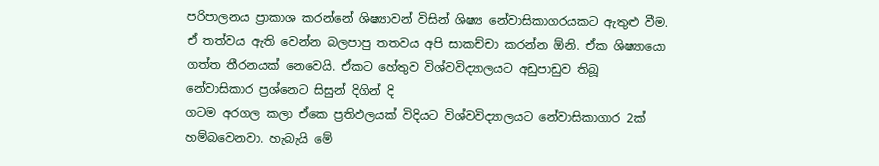පරිපාලනය ප්‍රාකාශ කරන්නේ ශිෂ්‍යාවන් විසින් ශිෂ්‍ය නේවාසිකාගරයකට ඇතුළු වීම. ඒ තත්වය ඇති වෙන්න බලපාපු තතවය අපි සාකච්චා කරන්න ඕනි. ඒක ශිෂ්‍යායො ගත්ත තීරනයක් නෙවෙයි. ඒකට හේතුව විශ්වවිද්‍යාලයට අඩුපාඩුව තිබූ නේවාසිකාර ප්‍රශ්නෙට සිසුන් දිගින් දි
ගටම අරගල කලා ඒකෙ ප්‍රතිඵලයක් විදියට විශ්වවිද්‍යාලයට නේවාසිකාගාර 2ක් හම්බවෙනවා. හැබැයි මේ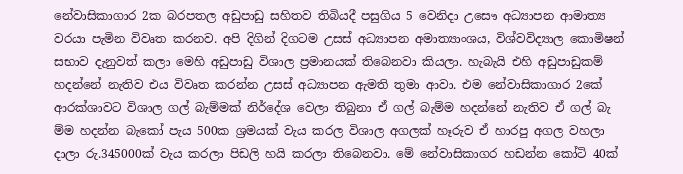නේවාසිකාගාර 2ක බරපතල අඩුපාඩු සහිතව තිබියදී පසුගිය 5 වෙනිදා උසෞ අධ්‍යාපන ආමාත්‍ය වරයා පැමින විවෘත කරනව. අපි දිගින් දිගටම උසස් අධ්‍යාපන අමාත්‍යාංශය, විශ්වවිද්‍යාල කොමිෂන් සභාව දැනුවත් කලා මෙහි අඩුපාඩු විශාල ප්‍රමානයක් තිබෙනවා කියලා. හැබැයි එහි අඩුපාඩුකම් හදන්නේ නැතිව එය විවෘත කරන්න උසස් අධ්‍යාපන ඇමති තුමා ආවා. එම නේවාසිකාගාර 2කේ ආරක්ශාවට විශාල ගල් බැම්මක් නිර්දේශ වෙලා තිබුනා ඒ ගල් බැම්ම හදන්නේ නැතිව ඒ ගල් බැ
ම්ම හදන්න බැකෝ පැය 500ක ශ්‍රමයක් වැය කරල විශාල අගලක් හෑරුව ඒ හාරපු අගල වහලා දාලා රු.345000ක් වැය කරලා පිඩලි හයි කරලා තිබෙනවා. මේ නේවාසිකාගර හඩන්න කෝටි 40ක්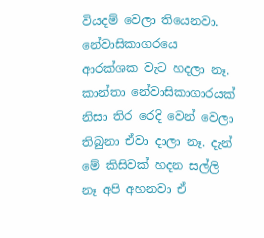වියදම් වෙලා තියෙනවා. නේවාසිකාගරයෙ ආරක්ශක වැට හදලා නෑ. කාන්තා නේවාසිකාගාරයක් නිසා තිර රෙදි වෙන් වෙලා තිබුනා ඒවා දාලා නෑ. දැන් මේ කිසිවක් හදන සල්ලි නෑ අපි අහනවා ඒ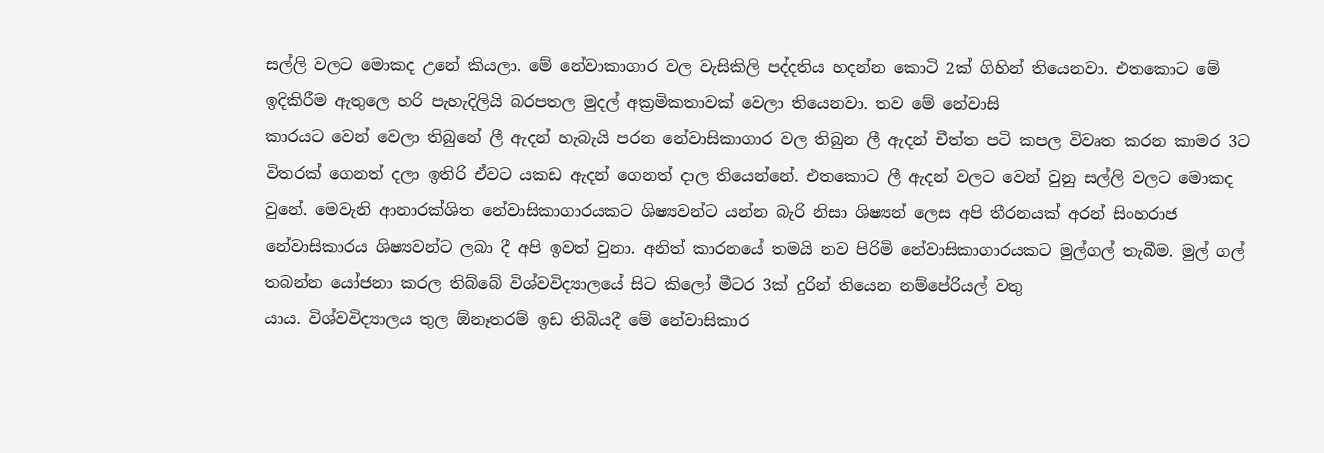සල්ලි වලට මොකද උනේ කියලා. මේ නේවාකාගාර වල වැසිකිලි පද්දතිය හදන්න කොටි 2ක් ගිහින් තියෙනවා. එතකොට මේ ඉදිකිරීම ඇතුලෙ හරි පැහැදිලියි බරපතල මුදල් අක්‍රමිකතාවක් වෙලා තියෙනවා. තව මේ නේවාසි
කාරයට වෙන් වෙලා තිබුනේ ලී ඇදන් හැබැයි පරන නේවාසිකාගාර වල තිබුන ලී ඇදන් චීත්ත පටි කපල විවෘත කරන කාමර 3ට විතරක් ගෙනත් දලා ඉතිරි ඒවට යකඩ ඇදන් ගෙනත් දාල තියෙන්නේ. එතකොට ලී ඇදන් වලට වෙන් වුනු සල්ලි වලට මොකද වුනේ. මෙවැනි ආනාරක්ශිත නේවාසිකාගාරයකට ශිෂ්‍යවන්ට යන්න බැරි නිසා ශිෂ්‍යන් ලෙස අපි තීරනයක් අරන් සිංහරාජ නේවාසිකාරය ශිෂ්‍යවන්ට ලබා දී අපි ඉවත් වුනා. අනිත් කාරනයේ තමයි නව පිරිමි නේවාසිකාගාරයකට මුල්ගල් තැබීම. මුල් ගල් තබන්න යෝජනා කරල තිබ්බේ විශ්වවිද්‍යාලයේ සිට කිලෝ මීටර 3ක් දුරින් තියෙන නම්පේරියල් වතු
යාය. විශ්වවිද්‍යාලය තුල ඕනෑතරම් ඉඩ තිබියදී මේ නේවාසිකාර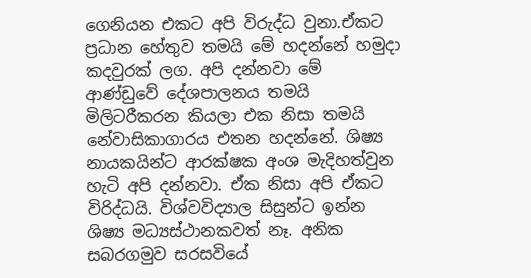ගෙනියන එකට අපි විරුද්ධ වුනා.ඒකට ප්‍රධාන හේතුව තමයි මේ හදන්නේ හමුදා කදවුරක් ලග. අපි දන්නවා මේ ආණ්ඩුවේ දේශපාලනය තමයි මිලිටරීකරන කියලා එක නිසා තමයි නේවාසිකාගාරය එතන හදන්නේ. ශිෂ්‍ය නායකයින්ට ආරක්ෂක අංශ මැදිහත්වුන හැටි අපි දන්නවා. ඒක නිසා අපි ඒකට විරිද්ධයි. විශ්වවිද්‍යාල සිසුන්ට ඉන්න ශිෂ්‍ය මධ්‍යස්ථානකවත් නෑ. අනික සබරගමුව සරසවියේ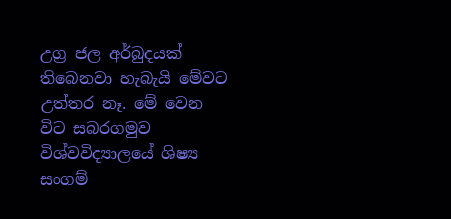උග්‍ර ජල අර්බුදයක් තිබෙනවා හැබැයි මේවට උත්තර නෑ. මේ වෙන විට සබරගමුව විශ්වවිද්‍යාලයේ ශිෂ්‍ය සංගම්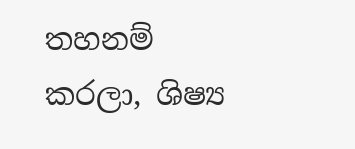තහනම් කරලා, ශිෂ්‍ය